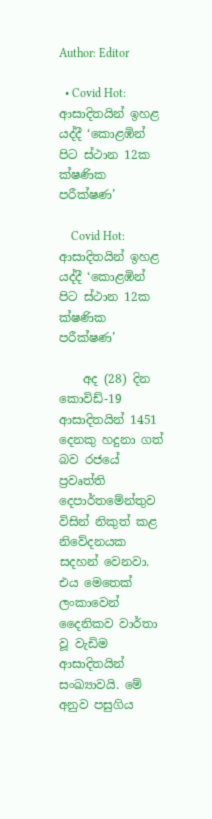Author: Editor

  • Covid Hot: ආසාදිතයින් ඉහළ යද්දී ‘කොළඹින් පිට ස්ථාන 12ක ක්ෂණික පරීක්ෂණ’

    Covid Hot: ආසාදිතයින් ඉහළ යද්දී ‘කොළඹින් පිට ස්ථාන 12ක ක්ෂණික පරීක්ෂණ’

    අද (28) දින කොවිඩ්-19 ආසාදිතයින් 1451 දෙනකු හදුනා ගත් බව රජයේ ප්‍රවෘත්ති දෙපාර්තමේන්තුව විසින් නිකුත් කළ නිවේදනයක සදහන් වෙනවා. එය මෙතෙක් ලංකාවෙන් දෛනිකව වාර්තා වූ වැඩිම ආසාදිතයින් සංඛ්‍යාවයි. මේ අනුව පසුගිය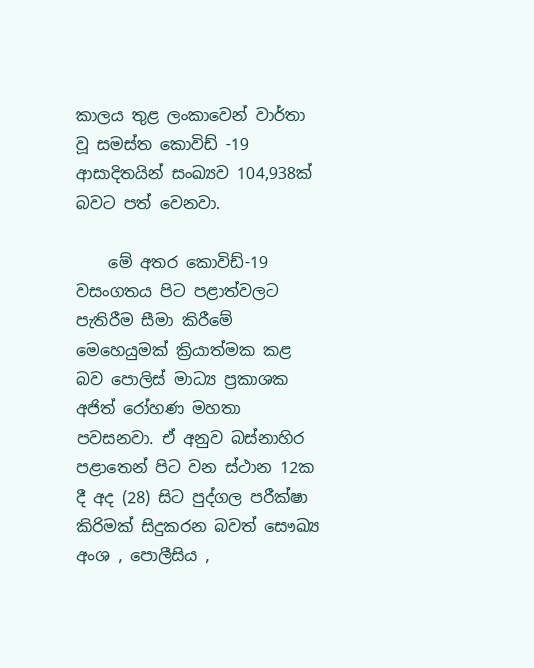කාලය තුළ ලංකාවෙන් වාර්තා වූ සමස්ත කොවිඩ් -19 ආසාදිතයින් සංඛ්‍යව 104,938ක් බවට පත් වෙනවා.

    මේ අතර කොවිඩ්-19 වසංගතය පිට පළාත්වලට පැතිරීම සීමා කිරීමේ මෙහෙයුමක් ක්‍රියාත්මක කළ බව පොලිස් මාධ්‍ය ප්‍රකාශක අජිත් රෝහණ මහතා පවසනවා. ඒ අනුව බස්නාහිර පළාතෙන් පිට වන ස්ථාන 12ක දී අද (28) සිට පුද්ගල පරීක්ෂා කිරිමක් සිදුකරන බවත් සෞඛ්‍ය අංශ , පොලීසිය ,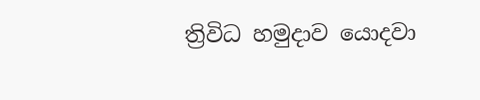ත්‍රිවිධ හමුදාව යොදවා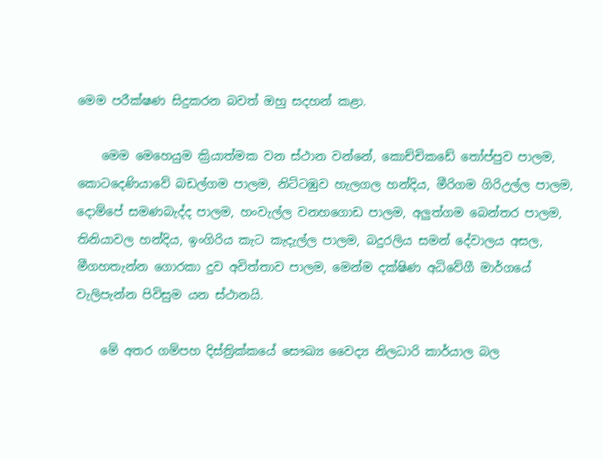මෙම පරීක්ෂණ සිදුකරන බවත් ඔහු සදහන් කළා.

    මෙම මෙහෙයුම ක්‍රියාත්මක වන ස්ථාන වන්නේ, කොච්චිකඩේ තෝප්පුව පාලම, කොටදෙණියාවේ බඩල්ගම පාලම, නිට්ටඹුව හැලගල හන්දිය, මීරිගම ගිරිඋල්ල පාලම, දොම්පේ සමණබැද්ද පාලම, හංවැල්ල වනහගොඩ පාලම, අලුත්ගම බෙන්තර පාලම, තිනියාවල හන්දිය, ඉංගිරිය කැට කැදැල්ල පාලම, බදුරලිය සමන් දේවාලය අසල, මීගහතැන්න ගොරකා දුව අවිත්තාව පාලම, මෙන්ම දක්ෂිණ අධිවේගී මාර්ගයේ වැලිපැන්න පිවිසුම යන ස්ථානයි.

    මේ අතර ගම්පහ දිස්ත්‍රික්කයේ සෞඛ්‍ය වෛද්‍ය නිලධාරි කාර්යාල බල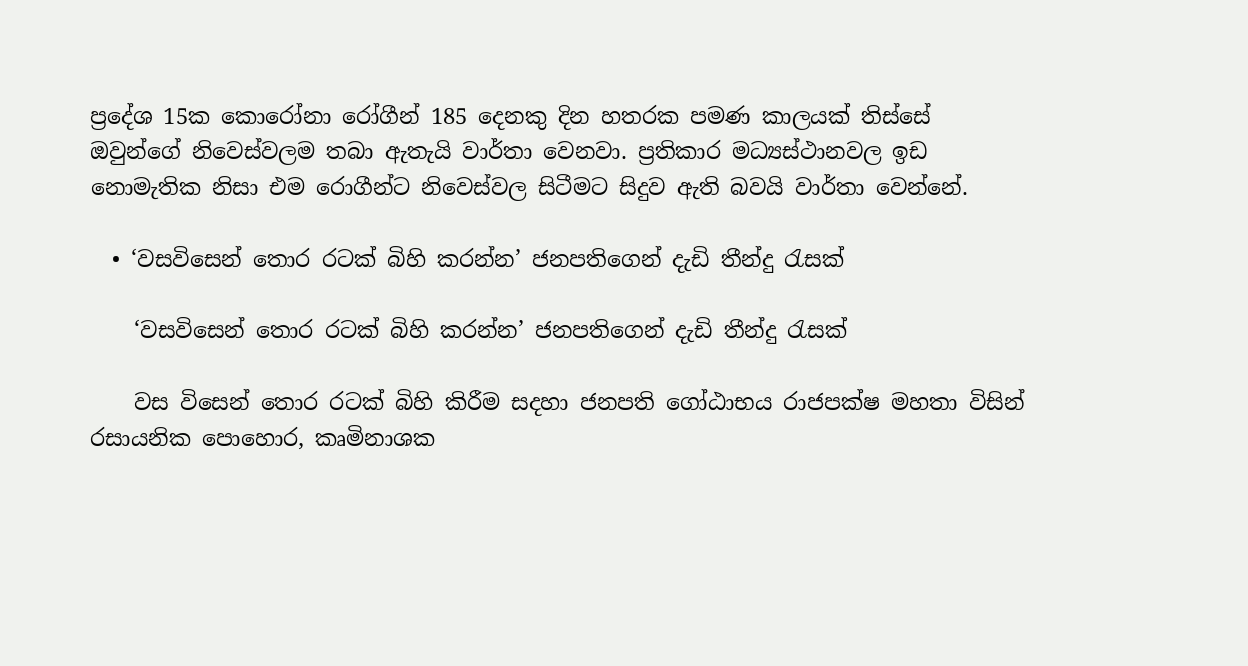ප්‍රදේශ 15ක කොරෝනා රෝගීන් 185 දෙනකු දින හතරක පමණ කාලයක් තිස්සේ ඔවුන්ගේ නිවෙස්වලම තබා ඇතැයි වාර්තා වෙනවා. ප්‍රතිකාර මධ්‍යස්ථානවල ඉඩ නොමැතික නිසා එම රොගීන්ට නිවෙස්වල සිටීමට සිදුව ඇති බවයි වාර්තා වෙන්නේ.

  • ‘වසවිසෙන් තොර රටක් බිහි කරන්න’ ජනපතිගෙන් දැඩි තීන්දු රැසක්

    ‘වසවිසෙන් තොර රටක් බිහි කරන්න’ ජනපතිගෙන් දැඩි තීන්දු රැසක්

    වස විසෙන් තොර රටක් බිහි කිරීම සදහා ජනපති ගෝඨාභය රාජපක්ෂ මහතා විසින් රසායනික පොහොර, කෘමිනාශක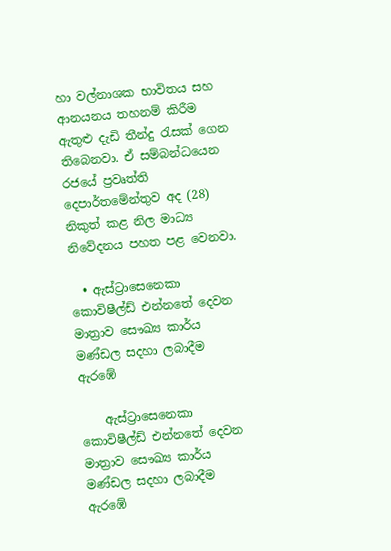හා වල්නාශක භාවිතය සහ ආනයනය තහනම් කිරීම ඇතුළු දැඩි තීන්දු රැසක් ගෙන තිබෙනවා. ඒ සම්බන්ධයෙන රජයේ ප්‍රවෘත්ති දෙපාර්තමේන්තුව අද (28) නිකුත් කළ නිල මාධ්‍ය නිවේදනය පහත පළ වෙනවා.

  • ඇස්ට්‍රාසෙනෙකා කොවිෂීල්ඩ් එන්නතේ දෙවන මාත්‍රාව සෞඛ්‍ය කාර්ය මණ්ඩල සදහා ලබාදීම ඇරඹේ

    ඇස්ට්‍රාසෙනෙකා කොවිෂීල්ඩ් එන්නතේ දෙවන මාත්‍රාව සෞඛ්‍ය කාර්ය මණ්ඩල සදහා ලබාදීම ඇරඹේ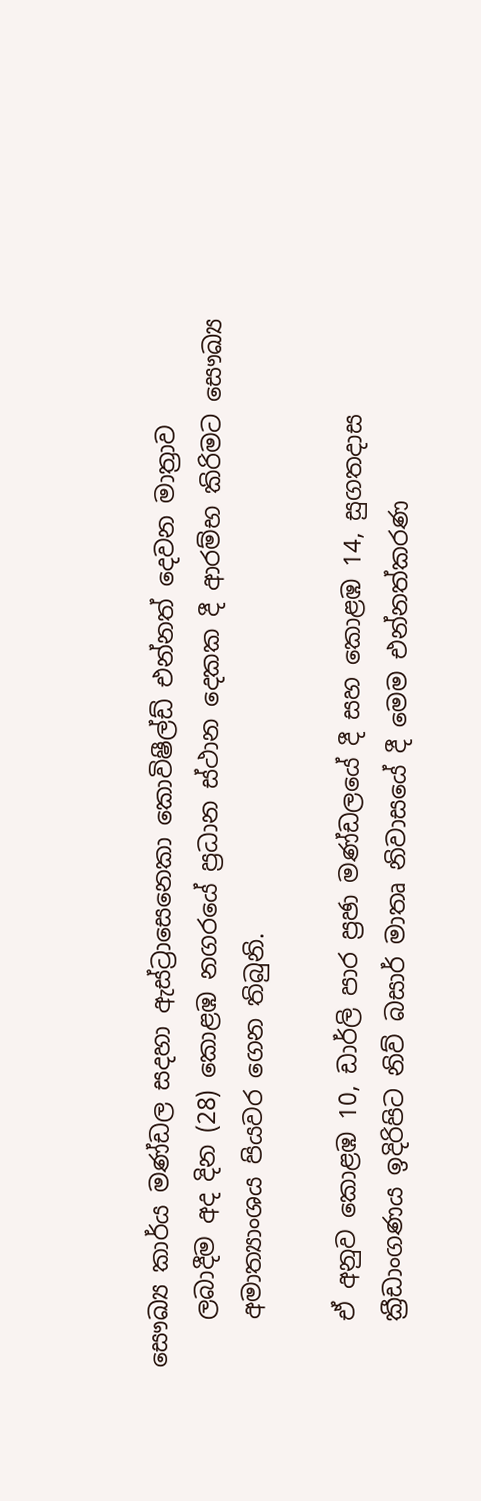සෞඛ්‍ය කාර්ය මණ්ඩල සදහා ඇස්ට්‍රාසෙනෙකා කොවිෂීල්ඩ් එන්නත් දෙවන මාත්‍රාව
    ලබාදීම අද දින (28) කොළඹ නගරයේ ප්‍රධාන ස්ථාන දෙකක දී ආරම්භ කිරිමට සෞඛ්‍ය
    අමාත්‍යාංශය පියවර ගෙන තිබුනි.

    ඒ අනුව කොළඹ 10, ඩාර්ලි පාර ප්‍රඡා මණ්ඩලයේ දී සහ කොළඹ 14, සුගතදාස
    ක්‍රීඩාංගණය ඉදිරිපිට නිව් බසාර් මාතෘ නිවාසයේ දී මෙම එන්නත්කරණ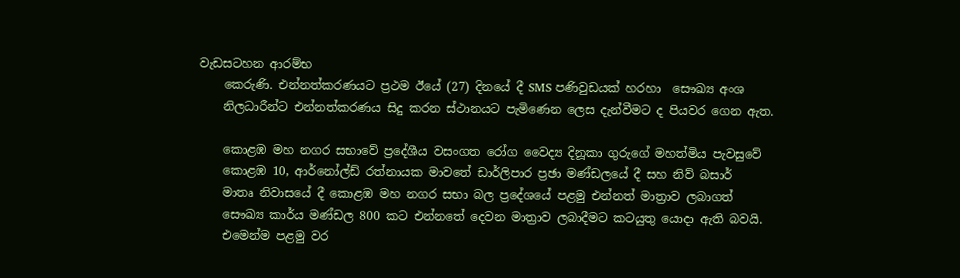වැඩසටහන ආරම්භ
    කෙරුණි. එන්නත්කරණයට ප්‍රථම ඊයේ (27) දිනයේ දී SMS පණිවුඩයක් හරහා  සෞඛ්‍ය අංශ
    නිලධාරීන්ට එන්නත්කරණය සිදු කරන ස්ථානයට පැමිණෙන ලෙස දැන්වීමට ද පියවර ගෙන ඇත.

    කොළඹ මහ නගර සභාවේ ප්‍රදේශීය වසංගත රෝග වෛද්‍ය දිනූකා ගුරුගේ මහත්මිය පැවසුවේ
    කොළඹ 10, ආර්නෝල්ඩ් රත්නායක මාවතේ ඩාර්ලිපාර ප්‍රඡා මණ්ඩලයේ දී සහ නිව් බසාර්
    මාතෘ නිවාසයේ දී කොළඹ මහ නගර සභා බල ප්‍රදේශයේ පළමු එන්නත් මාත්‍රාව ලබාගත්
    සෞඛ්‍ය කාර්ය මණ්ඩල 800 කට එන්නතේ දෙවන මාත්‍රාව ලබාදීමට කටයුතු යොදා ඇති බවයි.
    එමෙන්ම පළමු වර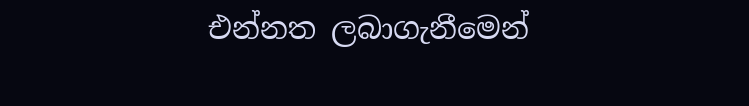එන්නත ලබාගැනීමෙන්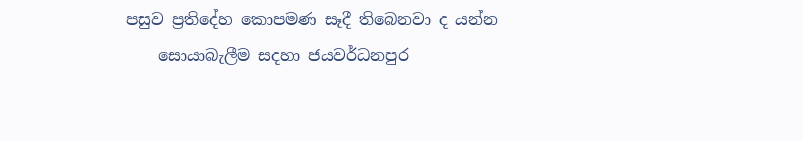පසුව ප්‍රතිදේහ කොපමණ සෑදී තිබෙනවා ද යන්න
    සොයාබැලීම සදහා ජයවර්ධනපුර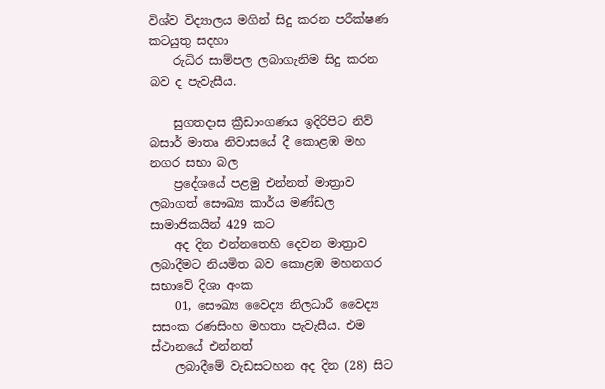විශ්ව විද්‍යාලය මගින් සිදු කරන පරීක්ෂණ කටයුතු සදහා
    රුධිර සාම්පල ලබාගැනිම සිදු කරන බව ද පැවැසීය.

    සුගතදාස ක්‍රීඩාංගණය ඉදිරිපිට නිව් බසාර් මාතෘ නිවාසයේ දී කොළඹ මහ නගර සභා බල
    ප්‍රදේශයේ පළමු එන්නත් මාත්‍රාව ලබාගත් සෞඛ්‍ය කාර්ය මණ්ඩල සාමාජිකයින් 429 කට
    අද දින එන්නතෙහි දෙවන මාත්‍රාව ලබාදීමට නියමිත බව කොළඹ මහනගර සභාවේ දිශා අංක
    01, සෞඛ්‍ය වෛද්‍ය නිලධාරී වෛද්‍ය සසංක රණසිංහ මහතා පැවැසීය. එම ස්ථානයේ එන්නත්
    ලබාදීමේ වැඩසටහන අද දින (28) සිට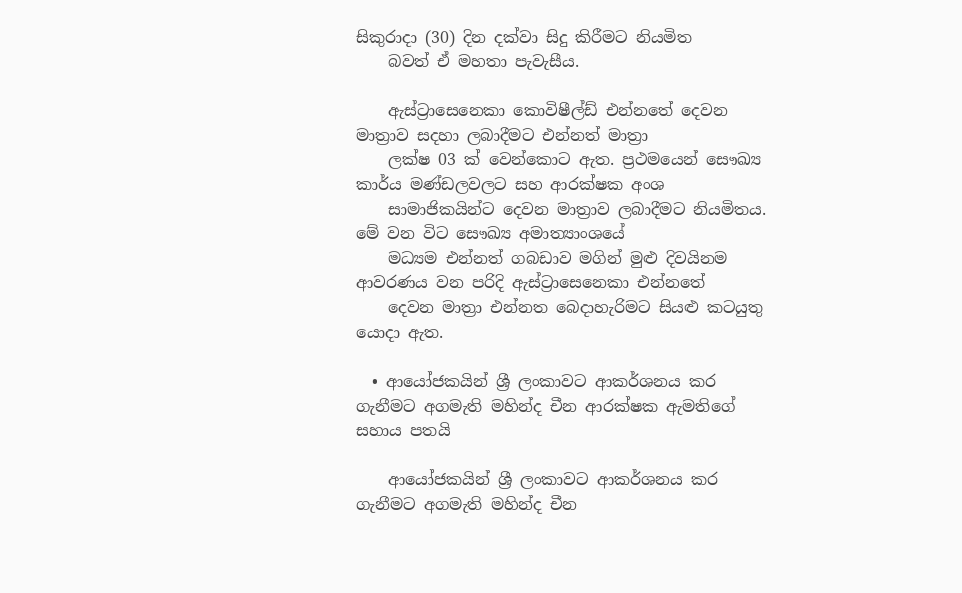සිකුරාදා (30) දින දක්වා සිදු කිරීමට නියමිත
    බවත් ඒ මහතා පැවැසීය.

    ඇස්ට්‍රාසෙනෙකා කොවිෂීල්ඩ් එන්නතේ දෙවන මාත්‍රාව සදහා ලබාදීමට එන්නත් මාත්‍රා
    ලක්ෂ 03 ක් වෙන්කොට ඇත. ප්‍රථමයෙන් සෞඛ්‍ය කාර්ය මණ්ඩලවලට සහ ආරක්ෂක අංශ
    සාමාජිකයින්ට දෙවන මාත්‍රාව ලබාදීමට නියමිතය. මේ වන විට සෞඛ්‍ය අමාත්‍යාංශයේ
    මධ්‍යම එන්නත් ගබඩාව මගින් මුළු දිවයිනම ආවරණය වන පරිදි ඇස්ට්‍රාසෙනෙකා එන්නතේ
    දෙවන මාත්‍රා එන්නත බෙදාහැරිමට සියළු කටයුතු යොදා ඇත.

  • ආයෝජකයින් ශ්‍රී ලංකාවට ආකර්ශනය කර ගැනීමට අගමැති මහින්ද චීන ආරක්ෂක ඇමතිගේ සහාය පතයි

    ආයෝජකයින් ශ්‍රී ලංකාවට ආකර්ශනය කර ගැනීමට අගමැති මහින්ද චීන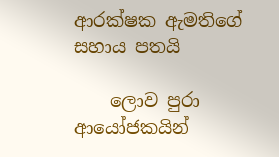ආරක්ෂක ඇමතිගේ සහාය පතයි

    ලොව පුරා ආයෝජකයින්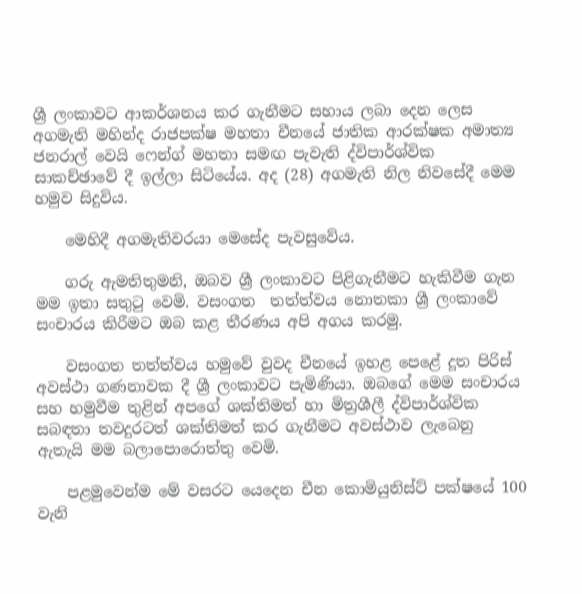ශ්‍රී ලංකාවට ආකර්ශනය කර ගැනීමට සහාය ලබා දෙන ලෙස අගමැති මහින්ද රාජපක්ෂ මහතා චීනයේ ජාතික ආරක්ෂක අමාත්‍ය ජනරාල් වෙයි ෆෙන්ග් මහතා සමඟ පැවැති ද්විපාර්ශ්වික සාකච්ඡාවේ දී ඉල්ලා සිටියේය. අද (28) අගමැති නිල නිවසේදී මෙම හමුව සිදුවිය.

    මෙහිදී අගමැතිවරයා මෙසේද පැවසුවේය.

    ගරු ඇමතිතුමනි, ඔබව ශ්‍රී ලංකාවට පිළිගැනීමට හැකිවීම ගැන මම ඉතා සතුටු වෙමි. වසංගත  තත්ත්වය නොතකා ශ්‍රී ලංකාවේ සංචාරය කිරීමට ඔබ කළ තීරණය අපි අගය කරමු.

    වසංගත තත්ත්වය හමුවේ වුවද චීනයේ ඉහළ පෙළේ දූත පිරිස් අවස්ථා ගණනාවක දී ශ්‍රී ලංකාවට පැමිණියා. ඔබගේ මෙම සංචාරය  සහ හමුවීම තුළින් අපගේ ශක්තිමත් හා මිත්‍රශීලී ද්විපාර්ශ්වික සබඳතා තවදුරටත් ශක්තිමත් කර ගැනීමට අවස්ථාව ලැබෙනු ඇතැයි මම බලාපොරොත්තු වෙමි.

    පළමුවෙන්ම මේ වසරට යෙදෙන චීන කොමියුනිස්ට් පක්ෂයේ 100 වැනි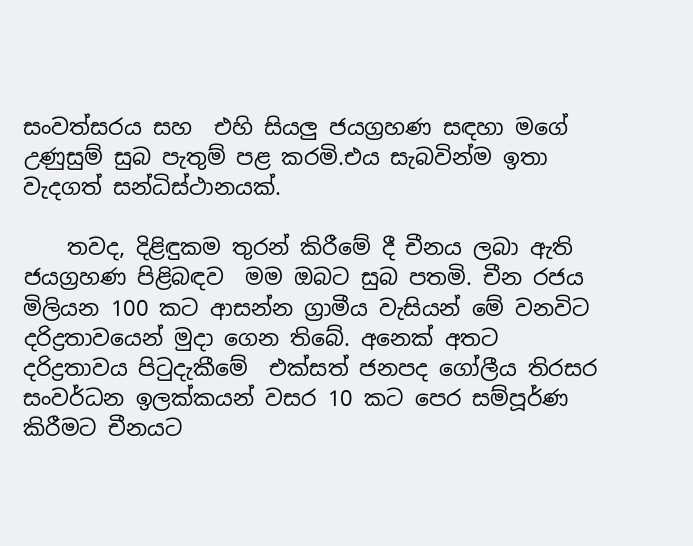සංවත්සරය සහ  එහි සියලු ජයග්‍රහණ සඳහා මගේ උණුසුම් සුබ පැතුම් පළ කරමි.එය සැබවින්ම ඉතා වැදගත් සන්ධිස්ථානයක්.

    තවද, දිළිඳුකම තුරන් කිරීමේ දී චීනය ලබා ඇති ජයග්‍රහණ පිළිබඳව  මම ඔබට සුබ පතමි. චීන රජය මිලියන 100 කට ආසන්න ග්‍රාමීය වැසියන් මේ වනවිට දරිද්‍රතාවයෙන් මුදා ගෙන තිබේ. අනෙක් අතට දරිද්‍රතාවය පිටුදැකීමේ  එක්සත් ජනපද ගෝලීය තිරසර සංවර්ධන ඉලක්කයන් වසර 10 කට පෙර සම්පූර්ණ කිරීමට චීනයට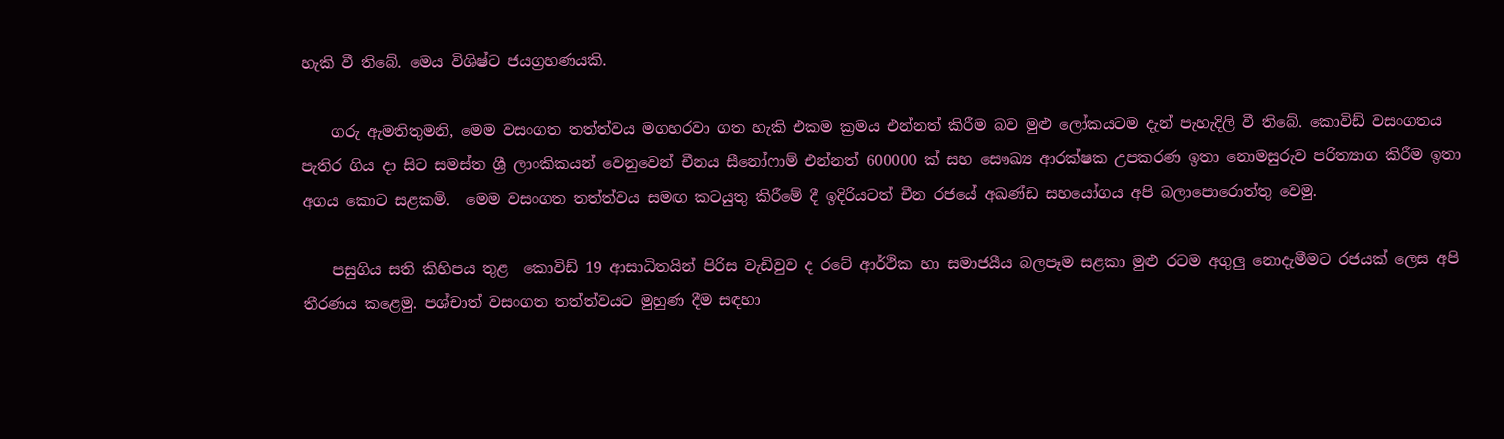හැකි වී තිබේ. මෙය විශිෂ්ට ජයග්‍රහණයකි.

    ගරු ඇමතිතුමනි, මෙම වසංගත තත්ත්වය මගහරවා ගත හැකි එකම ක්‍රමය එන්නත් කිරීම බව මුළු ලෝකයටම දැන් පැහැදිලි වී තිබේ. කොවිඩ් වසංගතය පැතිර ගිය දා සිට සමස්ත ශ්‍රී ලාංකිකයන් වෙනුවෙන් චීනය සීනෝෆාම් එන්නත් 600000 ක් සහ සෞඛ්‍ය ආරක්ෂක උපකරණ ඉතා නොමසුරුව පරිත්‍යාග කිරීම ඉතා අගය කොට සළකමි.  මෙම වසංගත තත්ත්වය සමඟ කටයුතු කිරීමේ දී ඉදිරියටත් චීන රජයේ අඛණ්ඩ සහයෝගය අපි බලාපොරොත්තු වෙමු.

    පසුගිය සති කිහිපය තුළ  කොවිඩ් 19 ආසාධිතයින් පිරිස වැඩිවුව ද රටේ ආර්ථික හා සමාජයීය බලපෑම සළකා මුළු රටම අගුලු නොදැමීමට රජයක් ලෙස අපි තීරණය කළෙමු. පශ්චාත් වසංගත තත්ත්වයට මුහුණ දීම සඳහා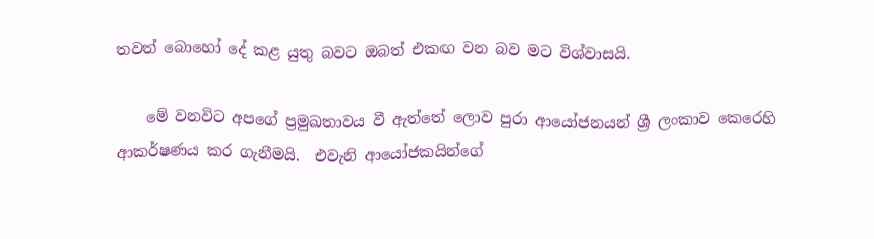තවත් බොහෝ දේ කළ යුතු බවට ඔබත් එකඟ වන බව මට විශ්වාසයි.

    මේ වනවිට අපගේ ප්‍රමුඛතාවය වී ඇත්තේ ලොව පුරා ආයෝජනයන් ශ්‍රී ලංකාව කෙරෙහි ආකර්ෂණය කර ගැනීමයි.  එවැනි ආයෝජකයින්ගේ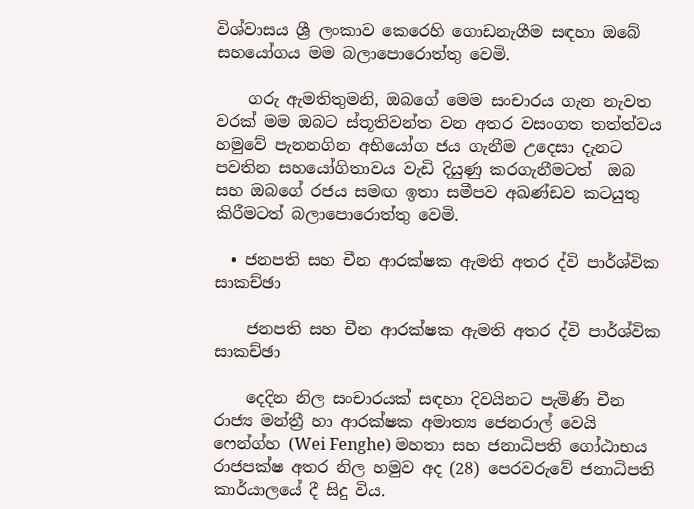විශ්වාසය ශ්‍රී ලංකාව කෙරෙහි ගොඩනැගීම සඳහා ඔබේ සහයෝගය මම බලාපොරොත්තු වෙමි.

    ගරු ඇමතිතුමනි, ඔබගේ මෙම සංචාරය ගැන නැවත වරක් මම ඔබට ස්තූතිවන්ත වන අතර වසංගත තත්ත්වය හමුවේ පැනනගින අභියෝග ජය ගැනීම උදෙසා දැනට පවතින සහයෝගිතාවය වැඩි දියුණු කරගැනීමටත්  ඔබ සහ ඔබගේ රජය සමඟ ඉතා සමීපව අඛණ්ඩව කටයුතු කිරීමටත් බලාපොරොත්තු වෙමි.

  • ජනපති සහ චීන ආරක්ෂක ඇමති අතර ද්වි පාර්ශ්වික සාකච්ඡා

    ජනපති සහ චීන ආරක්ෂක ඇමති අතර ද්වි පාර්ශ්වික සාකච්ඡා

    දෙදින නිල සංචාරයක් සඳහා දිවයිනට පැමිණි චීන රාජ්‍ය මන්ත්‍රී හා ආරක්ෂක අමාත්‍ය ජෙනරාල් වෙයි ෆෙන්ග්හ (Wei Fenghe) මහතා සහ ජනාධිපති ගෝඨාභය රාජපක්ෂ අතර නිල හමුව අද (28) පෙරවරුවේ ජනාධිපති කාර්යාලයේ දී සිදු විය.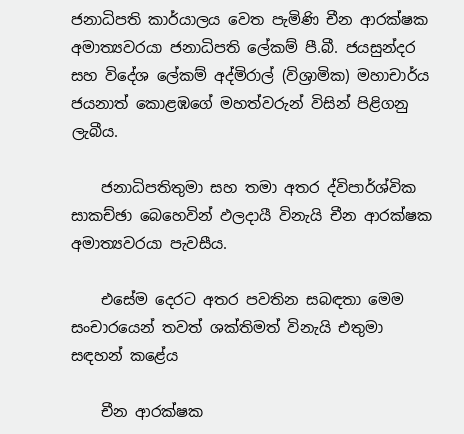ජනාධිපති කාර්යාලය වෙත පැමිණි චීන ආරක්ෂක අමාත්‍යවරයා ජනාධිපති ලේකම් පී.බී. ජයසුන්දර සහ විදේශ ලේකම් අද්මිරාල් (විශ්‍රාමික) මහාචාර්ය ජයනාත් කොළඹගේ මහත්වරුන් විසින් පිළිගනු ලැබීය.

    ජනාධිපතිතුමා සහ තමා අතර ද්විපාර්ශ්වික සාකච්ඡා බෙහෙවින් ඵලදායී විනැයි චීන ආරක්ෂක අමාත්‍යවරයා පැවසීය.

    එසේම දෙරට අතර පවතින සබඳතා මෙම සංචාරයෙන් තවත් ශක්තිමත් විනැයි එතුමා සඳහන් කළේය

    චීන ආරක්ෂක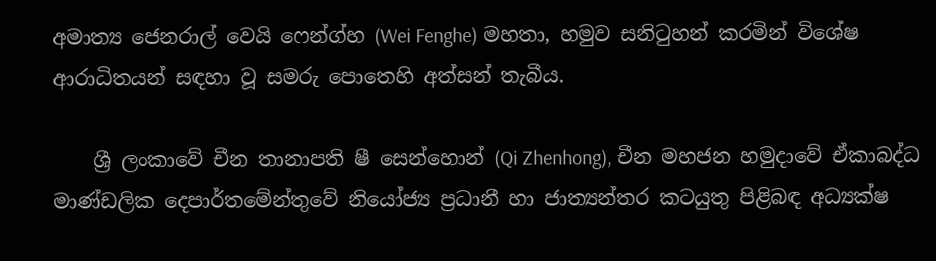අමාත්‍ය ජෙනරාල් වෙයි ෆෙන්ග්හ (Wei Fenghe) මහතා, හමුව සනිටුහන් කරමින් විශේෂ ආරාධිතයන් සඳහා වූ සමරු පොතෙහි අත්සන් තැබීය.

    ශ්‍රී ලංකාවේ චීන තානාපති ෂී සෙන්හොන් (Qi Zhenhong), චීන මහජන හමුදාවේ ඒකාබද්ධ මාණ්ඩලික දෙපාර්තමේන්තුවේ නියෝජ්‍ය ප්‍රධානී හා ජාත්‍යන්තර කටයුතු පිළිබඳ අධ්‍යක්ෂ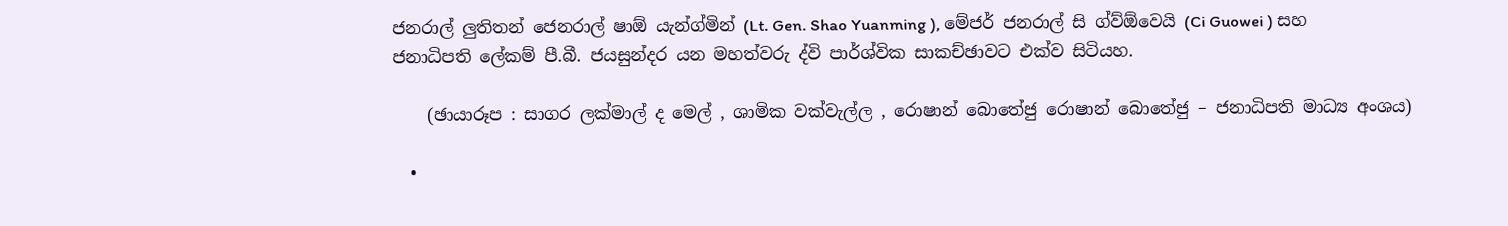ජනරාල් ලුතිතන් ජෙනරාල් ෂාඕ යැන්ග්මින් (Lt. Gen. Shao Yuanming ), මේජර් ජනරාල් සි ග්ව්ඕවෙයි (Ci Guowei ) සහ ජනාධිපති ලේකම් පී.බී. ජයසුන්දර යන මහත්වරු ද්වි පාර්ශ්වික සාකච්ඡාවට එක්ව සිටියහ.

    (ඡායාරූප : සාගර ලක්මාල් ද මෙල් , ශාමික වක්වැල්ල , රොෂාන් බොතේජු රොෂාන් බොතේජු – ජනාධිපති මාධ්‍ය අංශය)

  •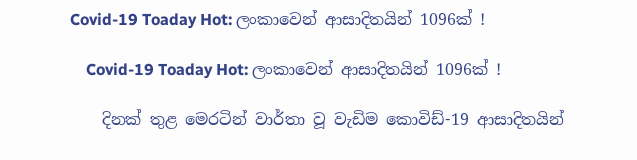Covid-19 Toaday Hot: ලංකාවෙන් ආසාදිතයින් 1096ක් !

    Covid-19 Toaday Hot: ලංකාවෙන් ආසාදිතයින් 1096ක් !

    දිනක් තුළ මෙරටින් වාර්තා වූ වැඩිම කොවිඩ්-19 ආසාදිතයින්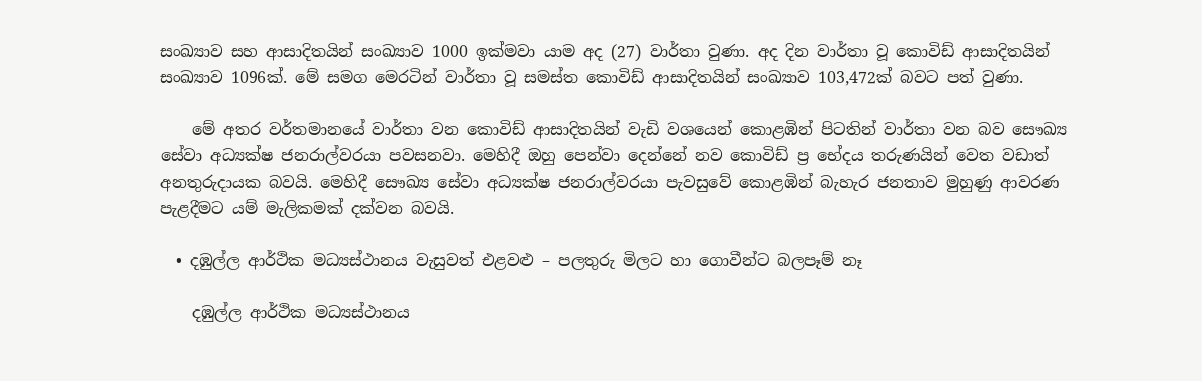සංඛ්‍යාව සහ ආසාදිතයින් සංඛ්‍යාව 1000 ඉක්මවා යාම අද (27) වාර්තා වුණා. අද දින වාර්තා වූ කොවිඩ් ආසාදිතයින් සංඛ්‍යාව 1096ක්. මේ සමග මෙරටින් වාර්තා වූ සමස්ත කොවිඩ් ආසාදිතයින් සංඛ්‍යාව 103,472ක් බවට පත් වුණා.

    මේ අතර වර්තමානයේ වාර්තා වන කොවිඩ් ආසාදිතයින් වැඩි වශයෙන් කොළඹින් පිටතින් වාර්තා වන බව සෞඛ්‍ය සේවා අධ්‍යක්ෂ ජනරාල්වරයා පවසනවා. මෙහිදී ඔහු පෙන්වා දෙන්නේ නව කොවිඩ් ප්‍ර භේදය තරුණයින් වෙත වඩාත් අනතුරුදායක බවයි. මෙහිදී සෞඛ්‍ය සේවා අධ්‍යක්ෂ ජනරාල්වරයා පැවසුවේ කොළඹින් බැහැර ජනතාව මුහුණු ආවරණ පැළදීමට යම් මැලිකමක් දක්වන බවයි.

  • දඹුල්ල ආර්ථික මධ්‍යස්ථානය වැසුවත් එළවළු – පලතුරු මිලට හා ගොවීන්ට බලපෑම් නෑ

    දඹුල්ල ආර්ථික මධ්‍යස්ථානය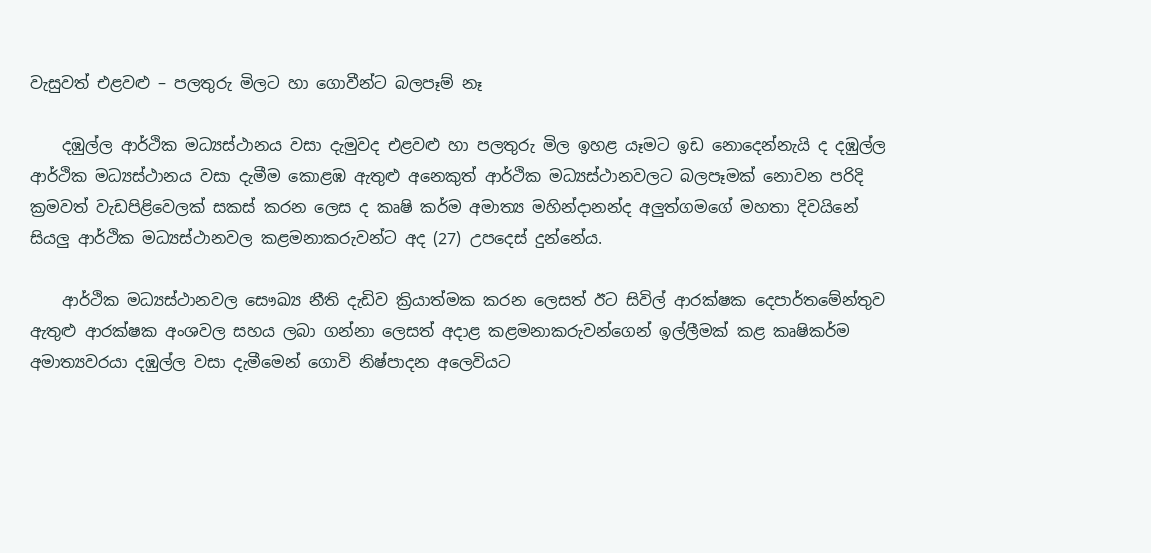වැසුවත් එළවළු – පලතුරු මිලට හා ගොවීන්ට බලපෑම් නෑ

    දඹුල්ල ආර්ථික මධ්‍යස්ථානය වසා දැමුවද එළවළු හා පලතුරු මිල ඉහළ යෑමට ඉඩ නොදෙන්නැයි ද දඹුල්ල ආර්ථික මධ්‍යස්ථානය වසා දැමීම කොළඹ ඇතුළු අනෙකුත් ආර්ථික මධ්‍යස්ථානවලට බලපෑමක් නොවන පරිදි ක්‍රමවත් වැඩපිළිවෙලක් සකස් කරන ලෙස ද කෘෂි කර්ම අමාත්‍ය මහින්දානන්ද අලුත්ගමගේ මහතා දිවයිනේ සියලු ආර්ථික මධ්‍යස්ථානවල කළමනාකරුවන්ට අද (27) උපදෙස් දුන්නේය.

    ආර්ථික මධ්‍යස්ථානවල සෞඛ්‍ය නීති දැඩිව ක්‍රියාත්මක කරන ලෙසත් ඊට සිවිල් ආරක්ෂක දෙපාර්තමේන්තුව ඇතුළු ආරක්ෂක අංශවල සහය ලබා ගන්නා ලෙසත් අදාළ කළමනාකරුවන්ගෙන් ඉල්ලීමක් කළ කෘෂිකර්ම අමාත්‍යවරයා දඹුල්ල වසා දැමීමෙන් ගොවි නිෂ්පාදන අලෙවියට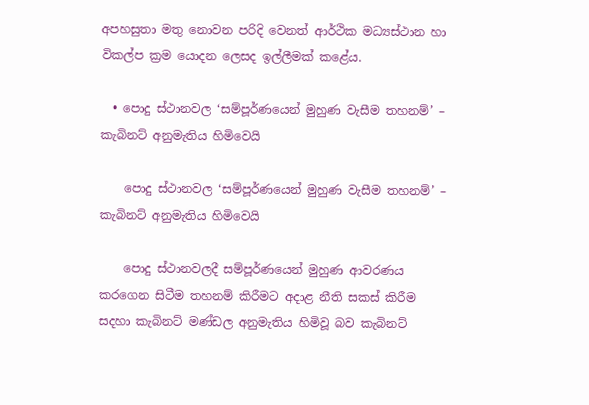අපහසුතා මතු නොවන පරිදි වෙනත් ආර්ථික මධ්‍යස්ථාන හා විකල්ප ක්‍රම යොදන ලෙසද ඉල්ලීමක් කළේය.

  • පොදු ස්ථානවල ‘සම්පූර්ණයෙන් මුහුණ වැසීම තහනම්’ –  කැබිනට් අනුමැතිය හිමිවෙයි

    පොදු ස්ථානවල ‘සම්පූර්ණයෙන් මුහුණ වැසීම තහනම්’ – කැබිනට් අනුමැතිය හිමිවෙයි

    පොදු ස්ථානවලදී සම්පූර්ණයෙන් මුහුණ ආවරණය කරගෙන සිටීම තහනම් කිරීමට අදාළ නීති සකස් කිරීම සදහා කැබිනට් මණ්ඩල අනුමැතිය හිමිවූ බව කැබිනට්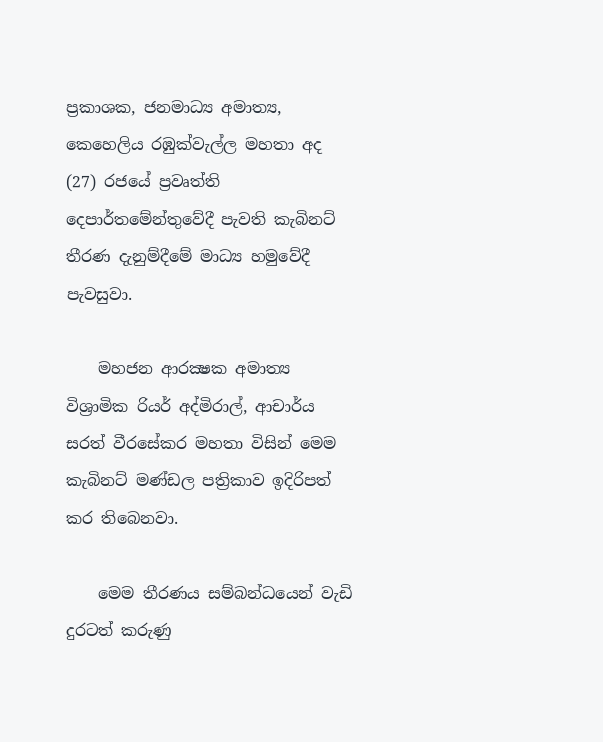ප්‍රකාශක, ජනමාධ්‍ය අමාත්‍ය, කෙහෙලිය රඹුක්වැල්ල මහතා අද (27) රජයේ ප්‍රවෘත්ති දෙපාර්තමේන්තුවේදී පැවති කැබිනට් තීරණ දැනුම්දීමේ මාධ්‍ය හමුවේදී පැවසුවා.

    මහජන ආරක්‍ෂක අමාත්‍ය විශ්‍රාමික රියර් අද්මිරාල්, ආචාර්ය සරත් වීරසේකර මහතා විසින් මෙම කැබිනට් මණ්ඩල පත්‍රිකාව ඉදිරිපත් කර තිබෙනවා.

    මෙම තීරණය සම්බන්ධයෙන් වැඩි දුරටත් කරුණු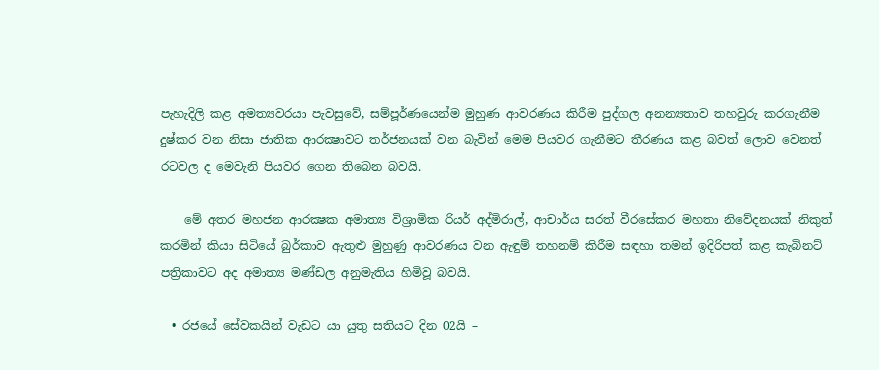පැහැදිලි කළ අමත්‍යවරයා පැවසුවේ, සම්පූර්ණයෙන්ම මුහුණ ආවරණය කිරීම පුද්ගල අනන්‍යතාව තහවුරු කරගැනීම දුෂ්කර වන නිසා ජාතික ආරක්‍ෂාවට තර්ජනයක් වන බැවින් මෙම පියවර ගැනීමට තීරණය කළ බවත් ලොව වෙනත් රටවල ද මෙවැනි පියවර ගෙන තිබෙන බවයි.

    මේ අතර මහජන ආරක්‍ෂක අමාත්‍ය විශ්‍රාමික රියර් අද්මිරාල්, ආචාර්ය සරත් වීරසේකර මහතා නිවේදනයක් නිකුත් කරමින් කියා සිටියේ බුර්කාව ඇතුළු මුහුණු ආවරණය වන ඇඳුම් තහනම් කිරීම සඳහා තමන් ඉදිරිපත් කළ කැබිනට් පත්‍රිකාවට අද අමාත්‍ය මණ්ඩල අනුමැතිය හිමිවූ බවයි.

  • රජයේ සේවකයින් වැඩට යා යුතු සතියට දින 02යි –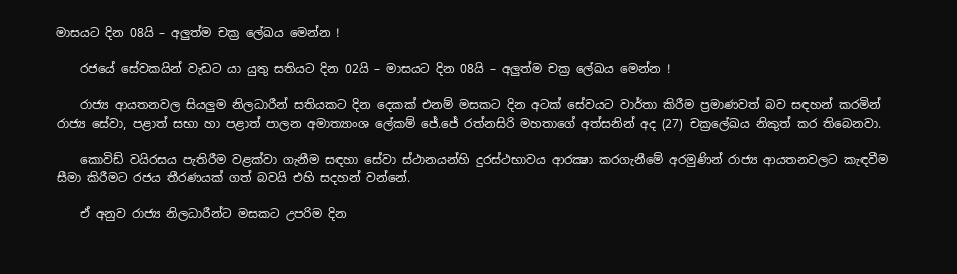මාසයට දින 08යි – අලුත්ම චක්‍ර ලේඛය මෙන්න !

    රජයේ සේවකයින් වැඩට යා යුතු සතියට දින 02යි – මාසයට දින 08යි – අලුත්ම චක්‍ර ලේඛය මෙන්න !

    රාජ්‍ය ආයතනවල සියලුම නිලධාරීන් සතියකට දින දෙකක් එනම් මසකට දින අටක් සේවයට වාර්තා කිරීම ප්‍රමාණවත් බව සඳහන් කරමින් රාජ්‍ය සේවා, පළාත් සභා හා පළාත් පාලන අමාත්‍යාංශ ලේකම් ජේ.ජේ රත්නසිරි මහතාගේ අත්සනින් අද (27) චක්‍රලේඛය නිකුත් කර තිබෙනවා.

    කොවිඩ් වයිරසය පැතිරීම වළක්වා ගැනීම සඳහා සේවා ස්ථානයන්හි දුරස්ථභාවය ආරක්‍ෂා කරගැනීමේ අරමුණින් රාජ්‍ය ආයතනවලට කැඳවීම සීමා කිරීමට රජය තීරණයක් ගත් බවයි එහි සදහන් වන්නේ.

    ඒ අනුව රාජ්‍ය නිලධාරීන්ට මසකට උපරිම දින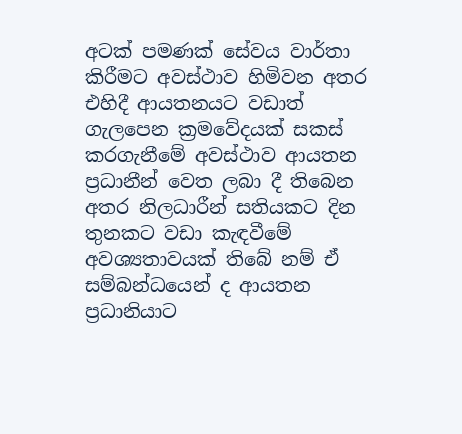අටක් පමණක් සේවය වාර්තා කිරීමට අවස්ථාව හිමිවන අතර එහිදී ආයතනයට වඩාත් ගැලපෙන ක්‍රමවේදයක් සකස් කරගැනීමේ අවස්ථාව ආයතන ප්‍රධානීන් වෙත ලබා දී තිබෙන අතර නිලධාරීන් සතියකට දින තුනකට වඩා කැඳවීමේ අවශ්‍යතාවයක් තිබේ නම් ඒ සම්බන්ධයෙන් ද ආයතන ප්‍රධානියාට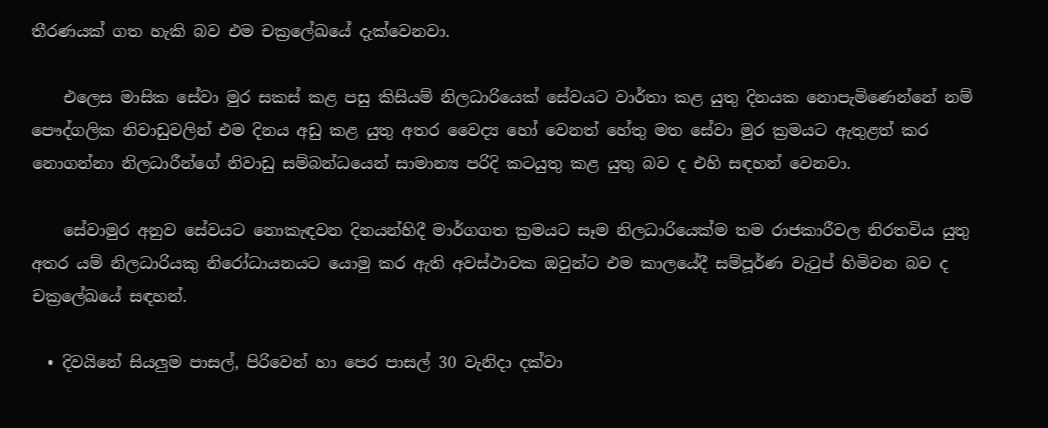තීරණයක් ගත හැකි බව එම චක්‍රලේඛයේ දැක්වෙනවා.

    එලෙස මාසික සේවා මුර සකස් කළ පසු කිසියම් නිලධාරියෙක් සේවයට වාර්තා කළ යුතු දිනයක නොපැමිණෙන්නේ නම් පෞද්ගලික නිවාඩුවලින් එම දිනය අඩු කළ යුතු අතර වෛද්‍ය හෝ වෙනත් හේතු මත සේවා මුර ක්‍රමයට ඇතුළත් කර නොගන්නා නිලධාරීන්ගේ නිවාඩු සම්බන්ධයෙන් සාමාන්‍ය පරිදි කටයුතු කළ යුතු බව ද එහි සඳහන් වෙනවා.

    සේවාමුර අනුව සේවයට නොකැඳවන දිනයන්හිදී මාර්ගගත ක්‍රමයට සෑම නිලධාරියෙක්ම තම රාජකාරීවල නිරතවිය යුතු අතර යම් නිලධාරියකු නිරෝධායනයට යොමු කර ඇති අවස්ථාවක ඔවුන්ට එම කාලයේදී සම්පූර්ණ වැටුප් හිමිවන බව ද චක්‍රලේඛයේ සඳහන්.

  • දිවයිනේ සියලුම පාසල්, පිරිවෙන් හා පෙර පාසල් 30 වැනිදා දක්වා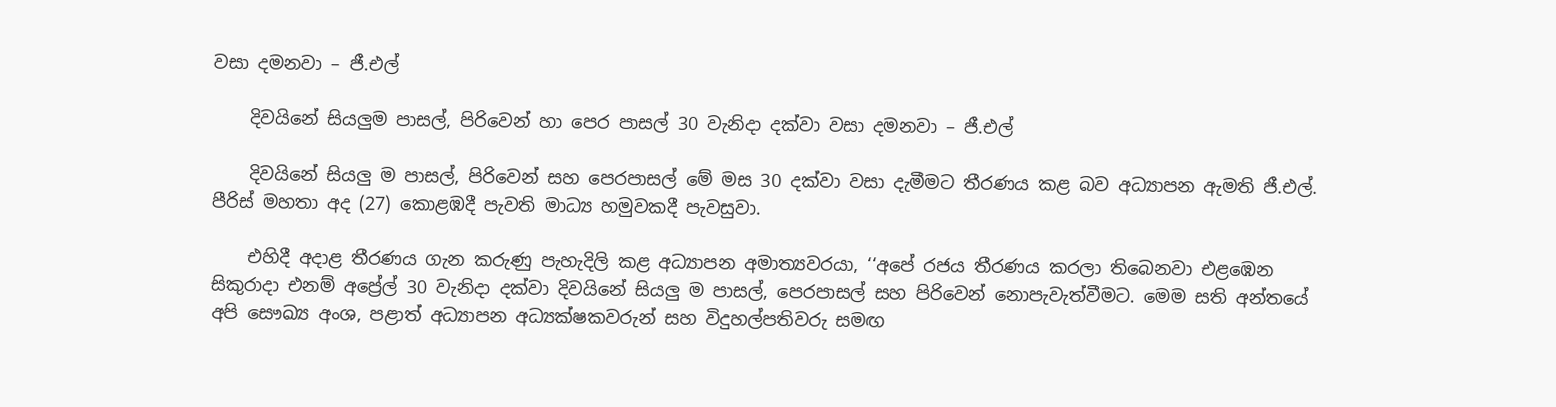වසා දමනවා – ජී.එල්

    දිවයිනේ සියලුම පාසල්, පිරිවෙන් හා පෙර පාසල් 30 වැනිදා දක්වා වසා දමනවා – ජී.එල්

    දිවයිනේ සියලු ම පාසල්, පිරිවෙන් සහ පෙරපාසල් මේ මස 30 දක්වා වසා දැමීමට තීරණය කළ බව අධ්‍යාපන ඇමති ජී.එල්. පීරිස් මහතා අද (27) කොළඹදී පැවති මාධ්‍ය හමුවකදී පැවසුවා.

    එහිදී අදාළ තීරණය ගැන කරුණු පැහැදිලි කළ අධ්‍යාපන අමාත්‍යවරයා, ‘‘අපේ රජය තීරණය කරලා තිබෙනවා එළඹෙන සිකුරාදා එනම් අ‍ප්‍රේල් 30 වැනිදා දක්වා දිවයිනේ සියලු ම පාසල්, පෙරපාසල් සහ පිරිවෙන් නොපැවැත්වීමට. මෙම සති අන්තයේ අපි සෞඛ්‍ය අංශ, පළාත් අධ්‍යාපන අධ්‍යක්ෂකවරුන් සහ විදුහල්පතිවරු සමඟ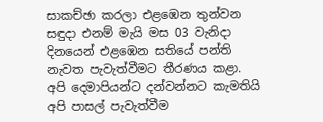සාකච්ඡා කරලා එළඹෙන තුන්වන සඳුදා එනම් මැයි මස 03 වැනිදා දිනයෙන් එළඹෙන සතියේ පන්ති නැවත පැවැත්වීමට තීරණය කළා. අපි දෙමාපියන්ට දන්වන්නට කැමතියි අපි පාසල් පැවැත්වීම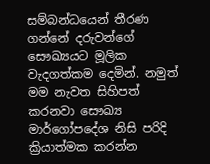සම්බන්ධයෙන් තීරණ ගන්නේ දරුවන්ගේ සෞඛ්‍යයට මූලික වැදගත්කම දෙමින්. නමුත් මම නැවත සිහිපත් කරනවා සෞඛ්‍ය මාර්ගෝපදේශ නිසි පරිදි ක්‍රියාත්මක කරන්න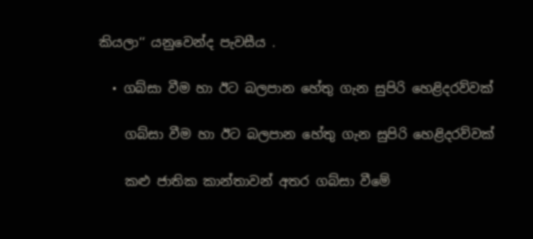කියලා‘‘ යනුවෙන්ද පැවසීය .

  • ගබ්සා වීම හා ඊට බලපාන හේතු ගැන සුපිරි හෙළිදරව්වක්

    ගබ්සා වීම හා ඊට බලපාන හේතු ගැන සුපිරි හෙළිදරව්වක්

    කළු ජාතික කාන්තාවන් අතර ගබ්සා වීමේ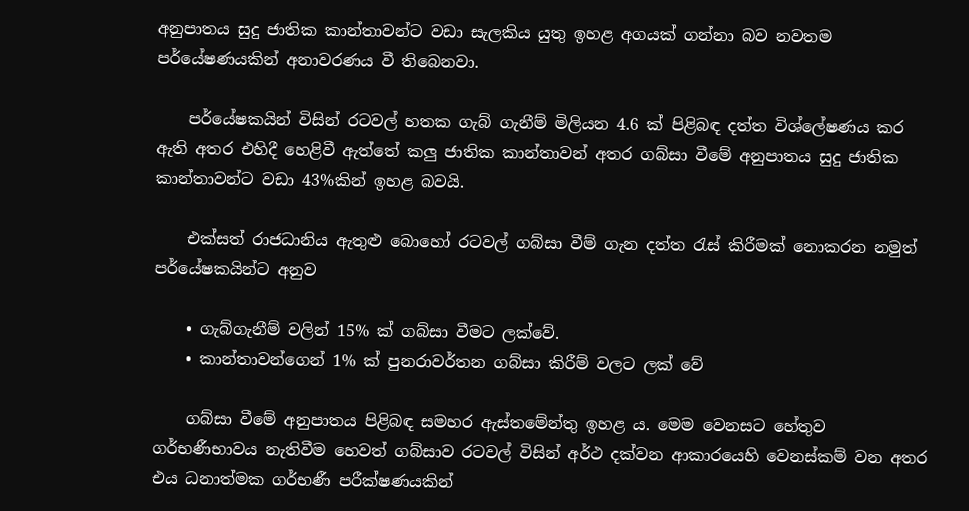අනුපාතය සුදු ජාතික කාන්තාවන්ට වඩා සැලකිය යුතු ඉහළ අගයක් ගන්නා බව නවතම පර්යේෂණයකින් අනාවරණය වී තිබෙනවා.

    පර්යේෂකයින් විසින් රටවල් හතක ගැබ් ගැනීම් මිලියන 4.6 ක් පිළිබඳ දත්ත විශ්ලේෂණය කර ඇති අතර එහිදී හෙළිවී ඇත්තේ කලු ජාතික කාන්තාවන් අතර ගබ්සා වීමේ අනුපාතය සුදු ජාතික කාන්තාවන්ට වඩා 43%කින් ඉහළ බවයි.

    එක්සත් රාජධානිය ඇතුළු බොහෝ රටවල් ගබ්සා වීම් ගැන දත්ත රැස් කිරීමක් නොකරන නමුත් පර්යේෂකයින්ට අනුව

    • ගැබ්ගැනීම් වලින් 15% ක් ගබ්සා වීමට ලක්වේ.
    • කාන්තාවන්ගෙන් 1% ක් පුනරාවර්තන ගබ්සා කිරීම් වලට ලක් වේ

    ගබ්සා වීමේ අනුපාතය පිළිබඳ සමහර ඇස්තමේන්තු ඉහළ ය. මෙම වෙනසට හේතුව ගර්භණීභාවය නැතිවීම හෙවත් ගබ්සාව රටවල් විසින් අර්ථ දක්වන ආකාරයෙහි වෙනස්කම් වන අතර එය ධනාත්මක ගර්භණී පරීක්ෂණයකින්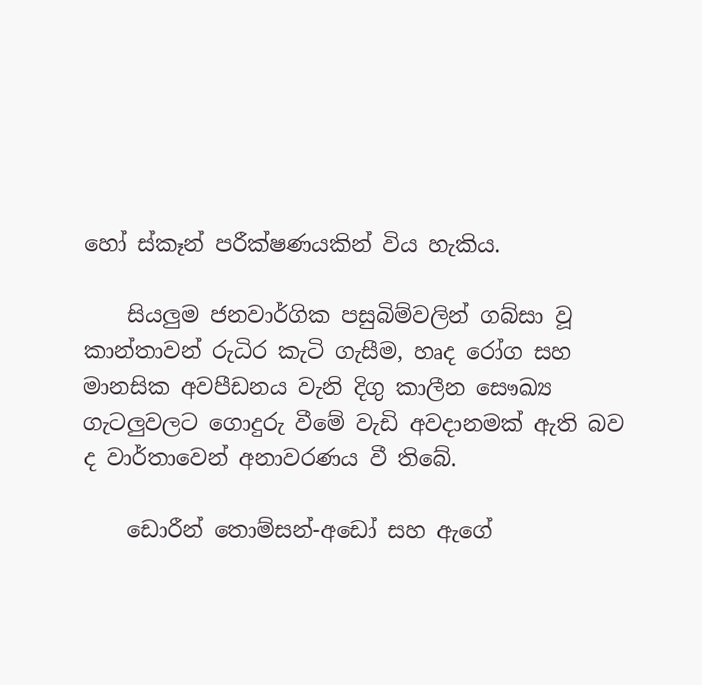හෝ ස්කෑන් පරීක්ෂණයකින් විය හැකිය.

    සියලුම ජනවාර්ගික පසුබිම්වලින් ගබ්සා වූ කාන්තාවන් රුධිර කැටි ගැසීම, හෘද රෝග සහ මානසික අවපීඩනය වැනි දිගු කාලීන සෞඛ්‍ය ගැටලුවලට ගොදුරු වීමේ වැඩි අවදානමක් ඇති බව ද වාර්තාවෙන් අනාවරණය වී තිබේ.

    ඩොරීන් තොම්සන්-අඩෝ සහ ඇගේ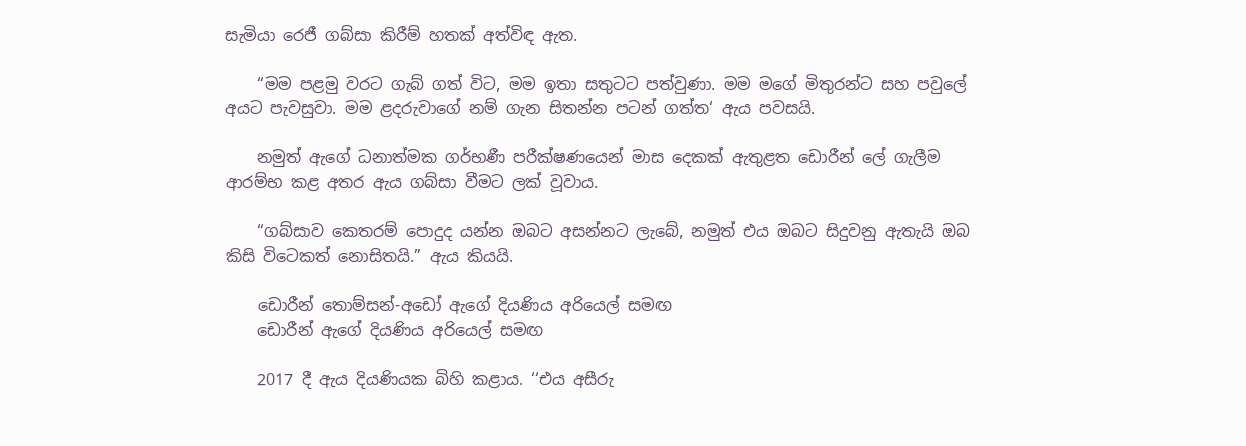සැමියා රෙජී ගබ්සා කිරීම් හතක් අත්විඳ ඇත.

    “මම පළමු වරට ගැබ් ගත් විට, මම ඉතා සතුටට පත්වුණා. මම මගේ මිතුරන්ට සහ පවුලේ අයට පැවසුවා. මම ළදරුවාගේ නම් ගැන සිතන්න පටන් ගත්ත‘ ඇය පවසයි.

    නමුත් ඇගේ ධනාත්මක ගර්භණී පරීක්ෂණයෙන් මාස දෙකක් ඇතුළත ඩොරීන් ලේ ගැලීම ආරම්භ කළ අතර ඇය ගබ්සා වීමට ලක් වූවාය.

    “ගබ්සාව කෙතරම් පොදුද යන්න ඔබට අසන්නට ලැබේ, නමුත් එය ඔබට සිදුවනු ඇතැයි ඔබ කිසි විටෙකත් නොසිතයි.” ඇය කියයි.

    ඩොරීන් තොම්සන්-අඩෝ ඇගේ දියණිය අරියෙල් සමඟ
    ඩොරීන් ඇගේ දියණිය අරියෙල් සමඟ

    2017 දී ඇය දියණියක බිහි කළාය. ‘‘එය අසීරු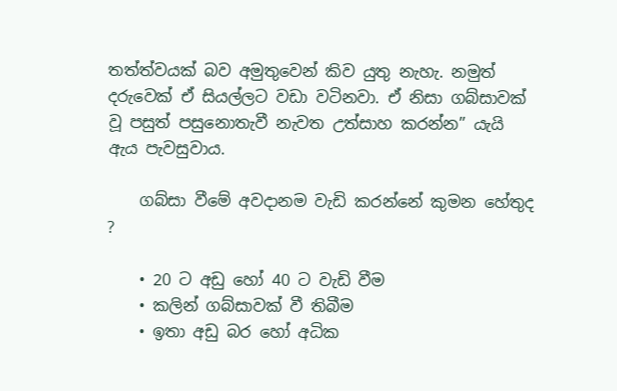තත්ත්වයක් බව අමුතුවෙන් කිව යුතු නැහැ. නමුත් දරුවෙක් ඒ සියල්ලට වඩා වටිනවා. ඒ නිසා ගබ්සාවක් වූ පසුත් පසුනොතැවී නැවත උත්සාහ කරන්න” යැයි ඇය පැවසුවාය.

    ගබ්සා වීමේ අවදානම වැඩි කරන්නේ කුමන හේතුද ?

    • 20 ට අඩු හෝ 40 ට වැඩි වීම
    • කලින් ගබ්සාවක් වී තිබීම
    • ඉතා අඩු බර හෝ අධික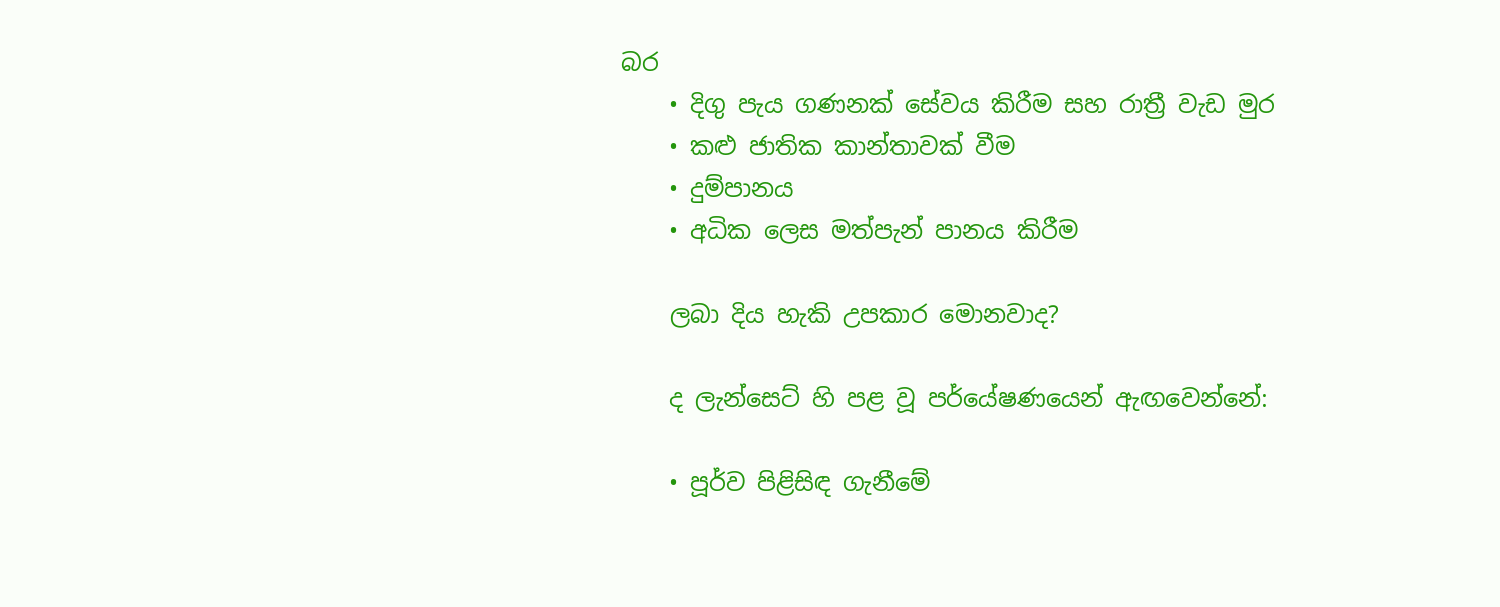බර
    • දිගු පැය ගණනක් සේවය කිරීම සහ රාත්‍රී වැඩ මුර
    • කළු ජාතික කාන්තාවක් වීම
    • දුම්පානය
    • අධික ලෙස මත්පැන් පානය කිරීම

    ලබා දිය හැකි උපකාර මොනවාද?

    ද ලැන්සෙට් හි පළ වූ පර්යේෂණයෙන් ඇඟවෙන්නේ:

    • පූර්ව පිළිසිඳ ගැනීමේ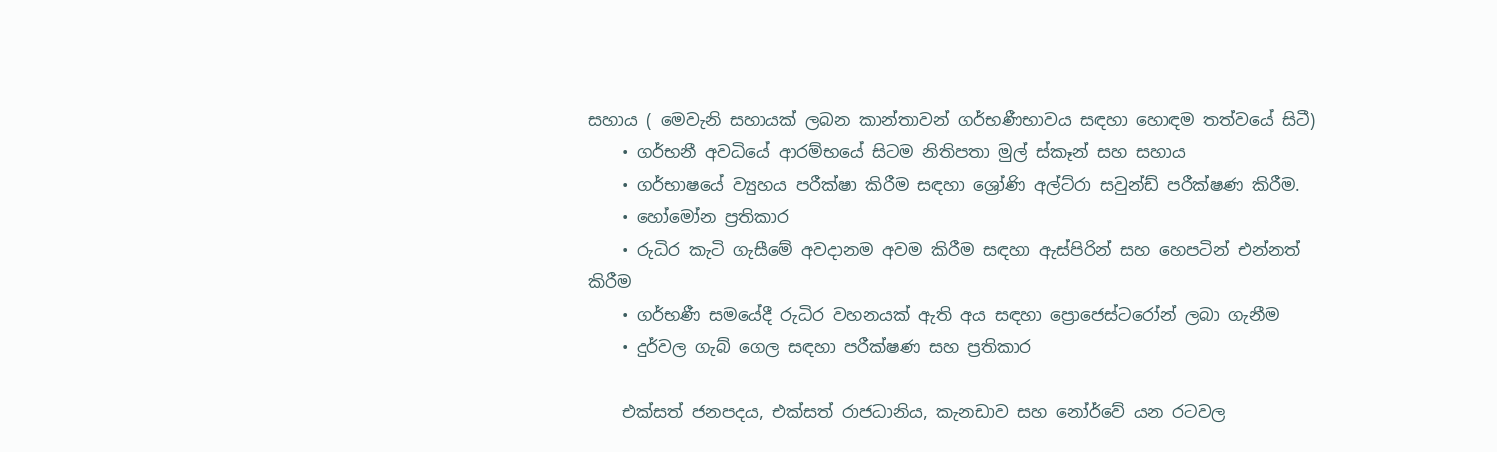සහාය ( මෙවැනි සහායක් ලබන කාන්තාවන් ගර්භණීභාවය සඳහා හොඳම තත්වයේ සිටී)
    • ගර්භනී අවධියේ ආරම්භයේ සිටම නිතිපතා මුල් ස්කෑන් සහ සහාය
    • ගර්භාෂයේ ව්‍යුහය පරීක්ෂා කිරීම සඳහා ශ්‍රෝණි අල්ට්රා සවුන්ඩ් පරීක්ෂණ කිරීම.
    • හෝමෝන ප්‍රතිකාර
    • රුධිර කැටි ගැසීමේ අවදානම අවම කිරීම සඳහා ඇස්පිරින් සහ හෙපටින් එන්නත් කිරීම
    • ගර්භණී සමයේදී රුධිර වහනයක් ඇති අය සඳහා ප්‍රොජෙස්ටරෝන් ලබා ගැනීම
    • දුර්වල ගැබ් ගෙල සඳහා පරීක්ෂණ සහ ප්‍රතිකාර

    එක්සත් ජනපදය, එක්සත් රාජධානිය, කැනඩාව සහ නෝර්වේ යන රටවල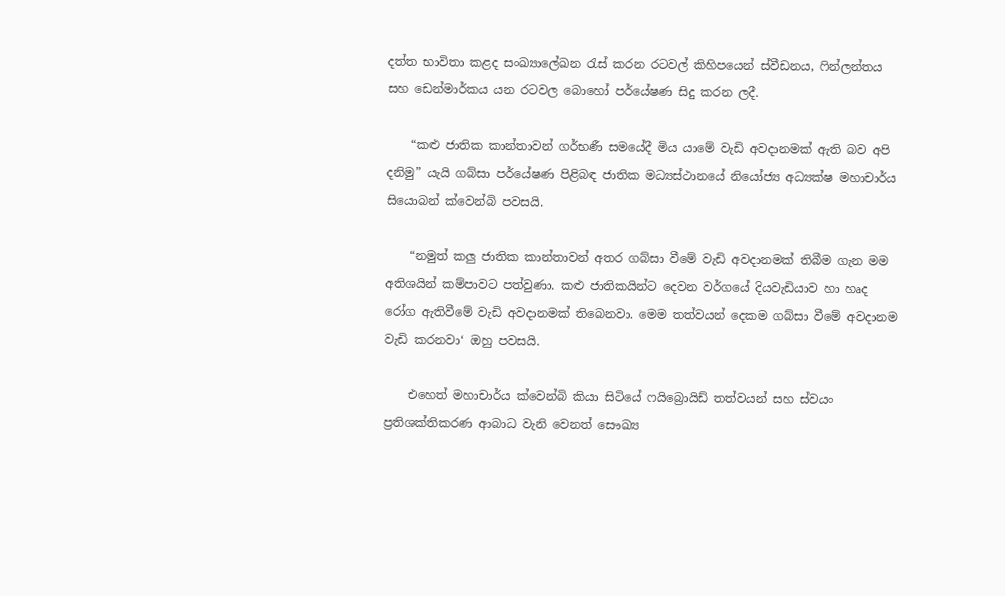දත්ත භාවිතා කළද සංඛ්‍යාලේඛන රැස් කරන රටවල් කිහිපයෙන් ස්වීඩනය, ෆින්ලන්තය සහ ඩෙන්මාර්කය යන රටවල බොහෝ පර්යේෂණ සිදු කරන ලදී.

    “කළු ජාතික කාන්තාවන් ගර්භණී සමයේදී මිය යාමේ වැඩි අවදානමක් ඇති බව අපි දනිමු” යැයි ගබ්සා පර්යේෂණ පිළිබඳ ජාතික මධ්‍යස්ථානයේ නියෝජ්‍ය අධ්‍යක්ෂ මහාචාර්ය සියොබන් ක්වෙන්බි පවසයි.

    “නමුත් කලු ජාතික කාන්තාවන් අතර ගබ්සා වීමේ වැඩි අවදානමක් තිබීම ගැන මම අතිශයින් කම්පාවට පත්වුණා. කළු ජාතිකයින්ට දෙවන වර්ගයේ දියවැඩියාව හා හෘද රෝග ඇතිවීමේ වැඩි අවදානමක් තිබෙනවා. මෙම තත්වයන් දෙකම ගබ්සා වීමේ අවදානම වැඩි කරනවා‘ ඔහු පවසයි.

    එහෙත් මහාචාර්ය ක්වෙන්බි කියා සිටියේ ෆයිබ්‍රොයිඩ් තත්වයන් සහ ස්වයං ප්‍රතිශක්තිකරණ ආබාධ වැනි වෙනත් සෞඛ්‍ය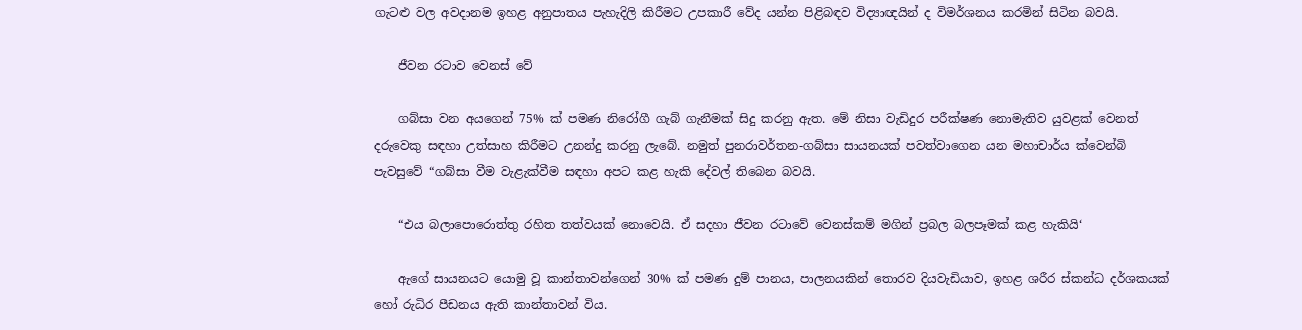ගැටළු වල අවදානම ඉහළ අනුපාතය පැහැදිලි කිරීමට උපකාරී වේද යන්න පිළිබඳව විද්‍යාඥයින් ද විමර්ශනය කරමින් සිටින බවයි.

    ජීවන රටාව වෙනස් වේ

    ගබ්සා වන අයගෙන් 75% ක් පමණ නිරෝගී ගැබ් ගැනීමක් සිදු කරනු ඇත. මේ නිසා වැඩිදුර පරීක්ෂණ නොමැතිව යුවළක් වෙනත් දරුවෙකු සඳහා උත්සාහ කිරීමට උනන්දු කරනු ලැබේ. නමුත් පුනරාවර්තන-ගබ්සා සායනයක් පවත්වාගෙන යන මහාචාර්ය ක්වෙන්බි පැවසුවේ “ගබ්සා වීම වැළැක්වීම සඳහා අපට කළ හැකි දේවල් තිබෙන බවයි.

    “එය බලාපොරොත්තු රහිත තත්වයක් නොවෙයි. ඒ සදහා ජීවන රටාවේ වෙනස්කම් මගින් ප්‍රබල බලපෑමක් කළ හැකියි‘

    ඇගේ සායනයට යොමු වූ කාන්තාවන්ගෙන් 30% ක් පමණ දුම් පානය, පාලනයකින් තොරව දියවැඩියාව, ඉහළ ශරීර ස්කන්ධ දර්ශකයක් හෝ රුධිර පීඩනය ඇති කාන්තාවන් විය.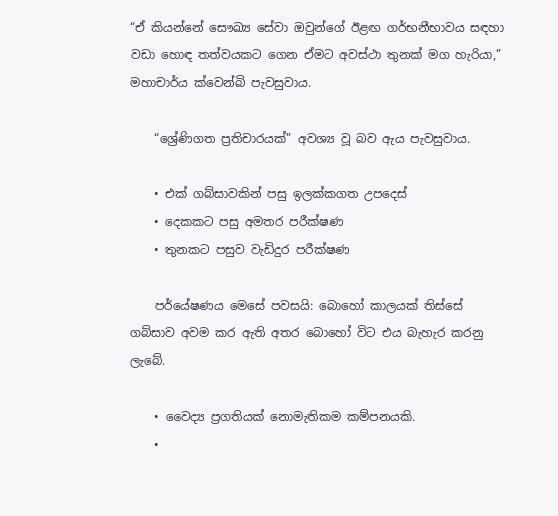“ඒ කියන්නේ සෞඛ්‍ය සේවා ඔවුන්ගේ ඊළඟ ගර්භනීභාවය සඳහා වඩා හොඳ තත්වයකට ගෙන ඒමට අවස්ථා තුනක් මග හැරියා,” මහාචාර්ය ක්වෙන්බි පැවසුවාය.

    “ශ්‍රේණිගත ප්‍රතිචාරයක්” අවශ්‍ය වූ බව ඇය පැවසුවාය.

    • එක් ගබ්සාවකින් පසු ඉලක්කගත උපදෙස්
    • දෙකකට පසු අමතර පරීක්ෂණ
    • තුනකට පසුව වැඩිදුර පරීක්ෂණ

    පර්යේෂණය මෙසේ පවසයි: බොහෝ කාලයක් තිස්සේ ගබ්සාව අවම කර ඇති අතර බොහෝ විට එය බැහැර කරනු ලැබේ.

    • වෛද්‍ය ප්‍රගතියක් නොමැතිකම කම්පනයකි.
    •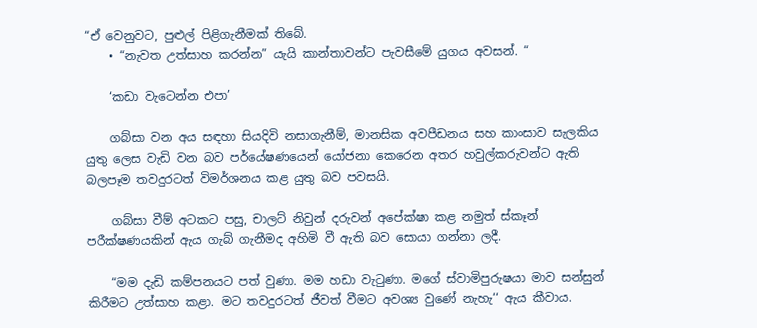“ඒ වෙනුවට, පුළුල් පිළිගැනීමක් තිබේ.
    • “නැවත උත්සාහ කරන්න” යැයි කාන්තාවන්ට පැවසීමේ යුගය අවසන්. “

    ‘කඩා වැටෙන්න එපා’

    ගබ්සා වන අය සඳහා සියදිවි නසාගැනීම්, මානසික අවපීඩනය සහ කාංසාව සැලකිය යුතු ලෙස වැඩි වන බව පර්යේෂණයෙන් යෝජනා කෙරෙන අතර හවුල්කරුවන්ට ඇති බලපෑම තවදුරටත් විමර්ශනය කළ යුතු බව පවසයි.

    ගබ්සා වීම් අටකට පසු, චාලට් නිවුන් දරුවන් අපේක්ෂා කළ නමුත් ස්කෑන් පරීක්ෂණයකින් ඇය ගැබ් ගැනීමද අහිමි වී ඇති බව සොයා ගන්නා ලදී.

    “මම දැඩි කම්පනයට පත් වුණා. මම හඩා වැටුණා. මගේ ස්වාමිපුරුෂයා මාව සන්සුන් කිරීමට උත්සාහ කළා. මට තවදුරටත් ජීවත් වීමට අවශ්‍ය වුණේ නැහැ‘‘ ඇය කීවාය.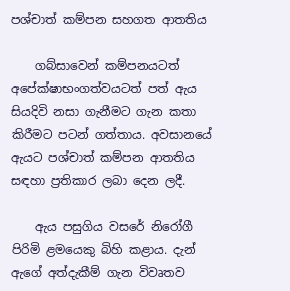පශ්චාත් කම්පන සහගත ආතතිය

    ගබ්සාවෙන් කම්පනයටත් අපේක්ෂාභංගත්වයටත් පත් ඇය සියදිවි නසා ගැනීමට ගැන කතා කිරීමට පටන් ගත්තාය. අවසානයේ ඇයට පශ්චාත් කම්පන ආතතිය සඳහා ප්‍රතිකාර ලබා දෙන ලදී.

    ඇය පසුගිය වසරේ නිරෝගී පිරිමි ළමයෙකු බිහි කළාය. දැන් ඇගේ අත්දැකීම් ගැන විවෘතව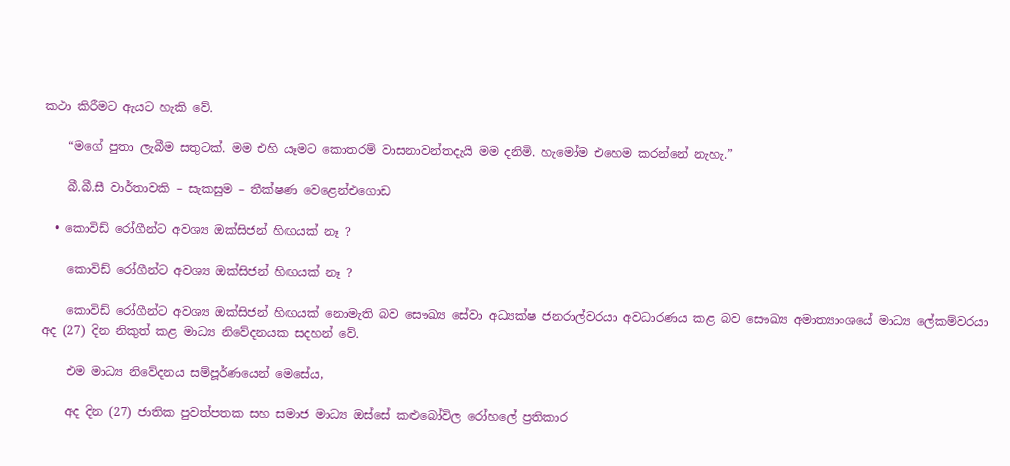කථා කිරීමට ඇයට හැකි වේ.

    “මගේ පුතා ලැබීම සතුටක්. මම එහි යෑමට කොතරම් වාසනාවන්තදැයි මම දනිමි. හැමෝම එහෙම කරන්නේ නැහැ.”

    බී.බී.සී වාර්තාවකි – සැකසුම – තීක්ෂණ වෙළෙන්එගොඩ

  • කොවිඩ් රෝගීන්ට අවශ්‍ය ඔක්සිජන් හිඟයක් නෑ ?

    කොවිඩ් රෝගීන්ට අවශ්‍ය ඔක්සිජන් හිඟයක් නෑ ?

    කොවිඩ් රෝගීන්ට අවශ්‍ය ඔක්සිජන් හිඟයක් නොමැති බව සෞඛ්‍ය සේවා අධ්‍යක්ෂ ජනරාල්වරයා අවධාරණය කළ බව සෞඛ්‍ය අමාත්‍යාංශයේ මාධ්‍ය ලේකම්වරයා අද (27) දින නිකුත් කළ මාධ්‍ය නිවේදනයක සදහන් වේ.

    එම මාධ්‍ය නිවේදනය සම්පූර්ණයෙන් මෙසේය,

    අද දින (27) ජාතික පුවත්පතක සහ සමාජ මාධ්‍ය ඔස්සේ කළුබෝවිල රෝහලේ ප්‍රතිකාර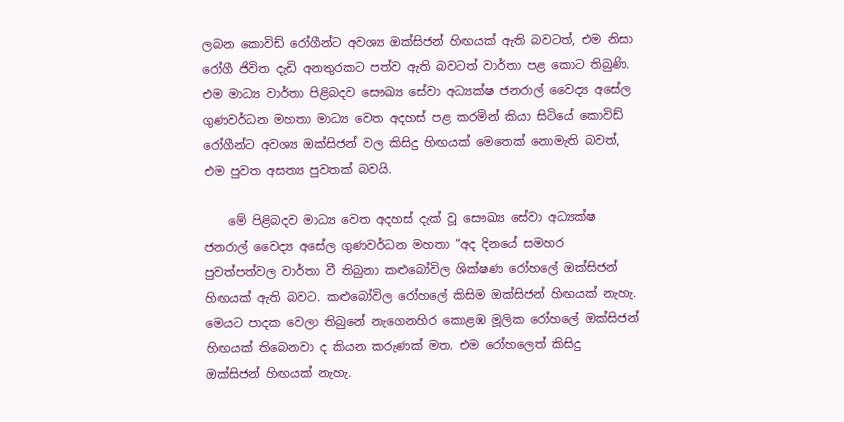ලබන කොවිඩ් රෝගීන්ට අවශ්‍ය ඔක්සිජන් හිඟයක් ඇති බවටත්, එම නිසා රෝගී ජිවිත දැඩි අනතුරකට පත්ව ඇති බවටත් වාර්තා පළ කොට තිබුණි. එම මාධ්‍ය වාර්තා පිළිබදව සෞඛ්‍ය සේවා අධ්‍යක්ෂ ජනරාල් වෛද්‍ය අසේල ගුණවර්ධන මහතා මාධ්‍ය වෙත අදහස් පළ කරමින් කියා සිටියේ කොවිඩ් රෝගීන්ට අවශ්‍ය ඔක්සිජන් වල කිසිදු හිඟයක් මෙතෙක් නොමැති බවත්, එම පුවත අසත්‍ය පුවතක් බවයි.

    මේ පිළිබදව මාධ්‍ය වෙත අදහස් දැක් වූ සෞඛ්‍ය සේවා අධ්‍යක්ෂ ජනරාල් වෛද්‍ය අසේල ගුණවර්ධන මහතා “අද දිනයේ සමහර පුවත්පත්වල වාර්තා වී තිබුනා කළුබෝවිල ශික්ෂණ රෝහලේ ඔක්සිජන් හිඟයක් ඇති බවට. කළුබෝවිල රෝහලේ කිසිම ඔක්සිජන් හිඟයක් නැහැ. මෙයට පාදක වෙලා තිබුනේ නැගෙනහිර කොළඹ මූලික රෝහලේ ඔක්සිජන් හිඟයක් තිබෙනවා ද කියන කරුණක් මත. එම රෝහලෙත් කිසිදු ඔක්සිජන් හිඟයක් නැහැ.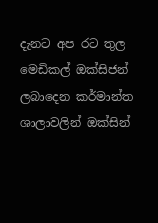දැනට අප රට තුල මෙඩිකල් ඔක්සිජන් ලබාදෙන කර්මාන්ත ශාලාවලින් ඔක්සින්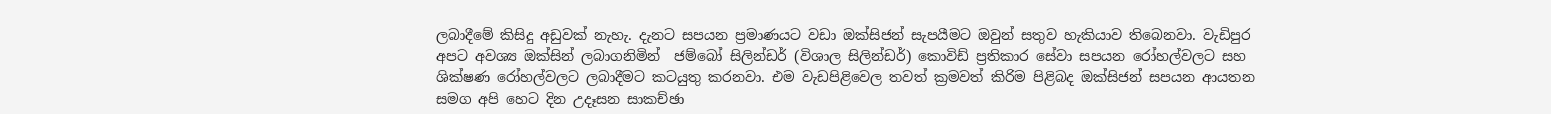ලබාදීමේ කිසිදු අඩුවක් නැහැ. දැනට සපයන ප්‍රමාණයට වඩා ඔක්සිජන් සැපයීමට ඔවුන් සතුව හැකියාව තිබෙනවා. වැඩිපුර අපට අවශ්‍ය ඔක්සින් ලබාගනිමින්  ජම්බෝ සිලින්ඩර් (විශාල සිලින්ඩර්) කොවිඩ් ප්‍රතිකාර සේවා සපයන රෝහල්වලට සහ ශික්ෂණ රෝහල්වලට ලබාදීමට කටයුතු කරනවා. එම වැඩපිළිවෙල තවත් ක්‍රමවත් කිරිම පිළිබද ඔක්සිජන් සපයන ආයතන සමග අපි හෙට දින උදෑසන සාකච්ඡා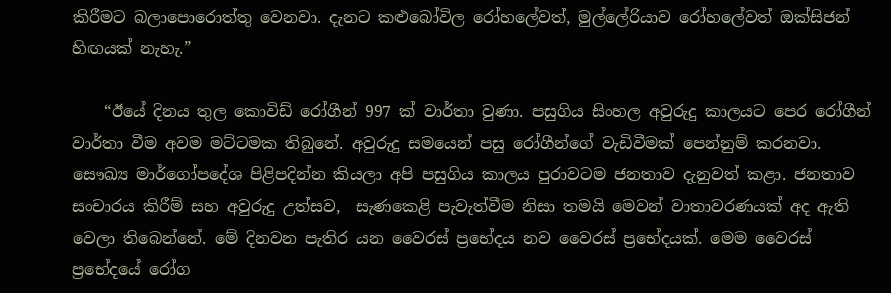කිරීමට බලාපොරොත්තු වෙනවා. දැනට කළුබෝවිල රෝහලේවත්, මුල්ලේරියාව රෝහලේවත් ඔක්සිජන් හිඟයක් නැහැ.”

    “ඊයේ දිනය තුල කොවිඩ් රෝගීන් 997 ක් වාර්තා වුණා. පසුගිය සිංහල අවුරුදු කාලයට පෙර රෝගීන් වාර්තා වීම අවම මට්ටමක තිබුනේ. අවුරුදු සමයෙන් පසු රෝගීන්ගේ වැඩිවීමක් පෙන්නුම් කරනවා. සෞඛ්‍ය මාර්ගෝපදේශ පිළිපදින්න කියලා අපි පසුගිය කාලය පුරාවටම ජනතාව දැනුවත් කළා. ජනතාව සංචාරය කිරීම් සහ අවුරුදු උත්සව,  සැණකෙළි පැවැත්වීම නිසා තමයි මෙවන් වාතාවරණයක් අද ඇති වෙලා තිබෙන්නේ. මේ දිනවන පැතිර යන වෛරස් ප්‍රභේදය නව වෛරස් ප්‍රභේදයක්. මෙම වෛරස් ප්‍රභේදයේ රෝග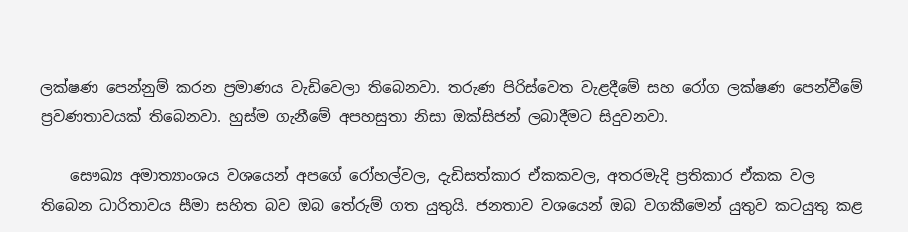ලක්ෂණ පෙන්නුම් කරන ප්‍රමාණය වැඩිවෙලා තිබෙනවා. තරුණ පිරිස්වෙත වැළදීමේ සහ රෝග ලක්ෂණ පෙන්වීමේ ප්‍රවණතාවයක් තිබෙනවා. හුස්ම ගැනීමේ අපහසුතා නිසා ඔක්සිජන් ලබාදීමට සිදුවනවා.

    සෞඛ්‍ය අමාත්‍යාංශය වශයෙන් අපගේ රෝහල්වල, දැඩිසත්කාර ඒකකවල, අතරමැදි ප්‍රතිකාර ඒකක වල තිබෙන ධාරිතාවය සීමා සහිත බව ඔබ තේරුම් ගත යුතුයි. ජනතාව වශයෙන් ඔබ වගකීමෙන් යුතුව කටයුතු කළ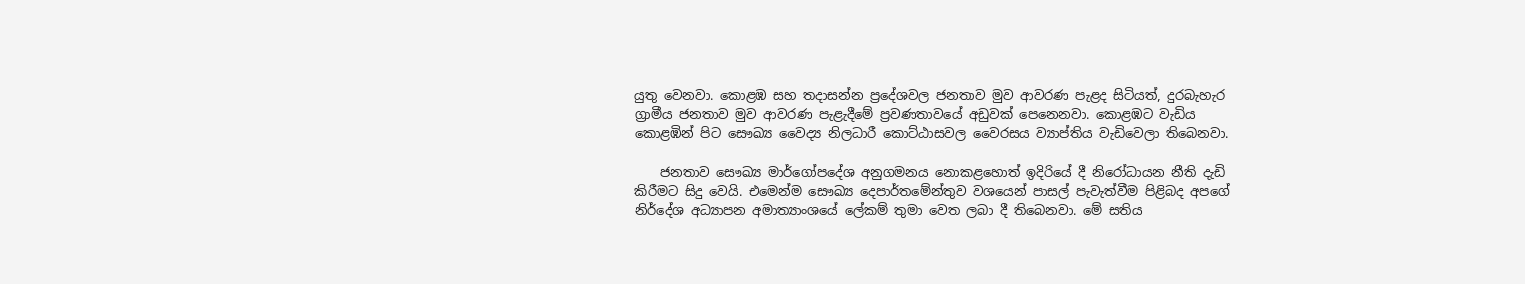යුතු වෙනවා. කොළඹ සහ තදාසන්න ප්‍රදේශවල ජනතාව මුව ආවරණ පැළද සිටියත්, දුරබැහැර ග්‍රාමීය ජනතාව මුව ආවරණ පැළැදීමේ ප්‍රවණතාවයේ අඩුවක් පෙනෙනවා. කොළඹට වැඩිය කොළඹින් පිට සෞඛ්‍ය වෛද්‍ය නිලධාරී කොට්ඨාසවල වෛරසය ව්‍යාප්තිය වැඩිවෙලා තිබෙනවා.

    ජනතාව සෞඛ්‍ය මාර්ගෝපදේශ අනුගමනය නොකළහොත් ඉදිරියේ දී නිරෝධායන නීති දැඩි කිරීමට සිදු වෙයි. එමෙන්ම සෞඛ්‍ය දෙපාර්තමේන්තුව වශයෙන් පාසල් පැවැත්වීම පිළිබද අපගේ නිර්දේශ අධ්‍යාපන අමාත්‍යාංශයේ ලේකම් තුමා වෙත ලබා දී තිබෙනවා. මේ සතිය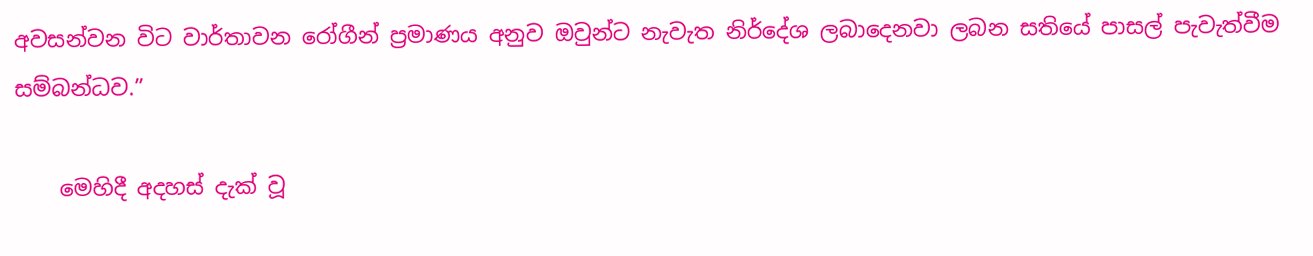අවසන්වන විට වාර්තාවන රෝගීන් ප්‍රමාණය අනුව ඔවුන්ට නැවැත නිර්දේශ ලබාදෙනවා ලබන සතියේ පාසල් පැවැත්වීම සම්බන්ධව.”

    මෙහිදී අදහස් දැක් වූ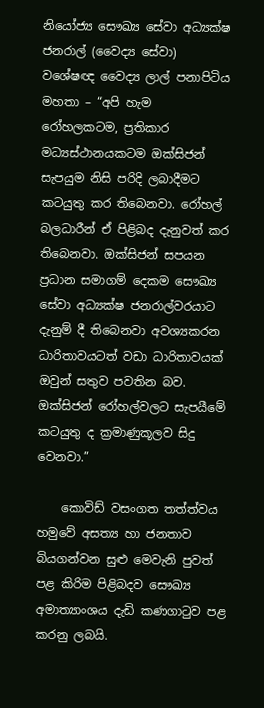නියෝජ්‍ය සෞඛ්‍ය සේවා අධ්‍යක්ෂ ජනරාල් (වෛද්‍ය සේවා) වශේෂඥ වෛද්‍ය ලාල් පනාපිටිය මහතා – “අපි හැම රෝහලකටම, ප්‍රතිකාර මධ්‍යස්ථානයකටම ඔක්සිජන් සැපයුම නිසි පරිදි ලබාදීමට කටයුතු කර තිබෙනවා. රෝහල් බලධාරීන් ඒ පිළිබද දැනුවත් කර තිබෙනවා. ඔක්සිජන් සපයන ප්‍රධාන සමාගම් දෙකම සෞඛ්‍ය සේවා අධ්‍යක්ෂ ජනරාල්වරයාට දැනුම් දී තිබෙනවා අවශ්‍යකරන ධාරිතාවයටත් වඩා ධාරිතාවයක් ඔවුන් සතුව පවතින බව. ඔක්සිජන් රෝහල්වලට සැපයීමේ කටයුතු ද ක්‍රමාණුකූලව සිදු වෙනවා.”

    කොවිඩ් වසංගත තත්ත්වය හමුවේ අසත්‍ය හා ජනතාව බියගන්වන සුළු මෙවැනි පුවත් පළ කිරිම පිළිබදව සෞඛ්‍ය අමාත්‍යාංශය දැඩි කණගාටුව පළ කරනු ලබයි.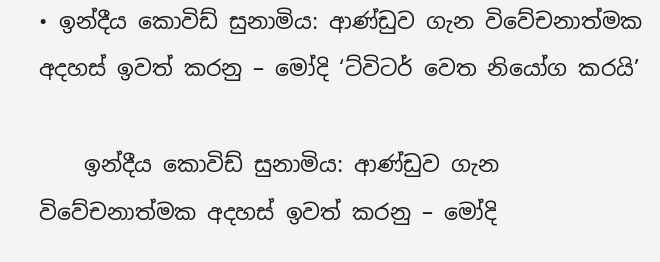• ඉන්දීය කොවිඩ් සුනාමිය: ආණ්ඩුව ගැන විවේචනාත්මක අදහස් ඉවත් කරනු – මෝදි ‘ට්විටර් වෙත නියෝග කරයි’

    ඉන්දීය කොවිඩ් සුනාමිය: ආණ්ඩුව ගැන විවේචනාත්මක අදහස් ඉවත් කරනු – මෝදි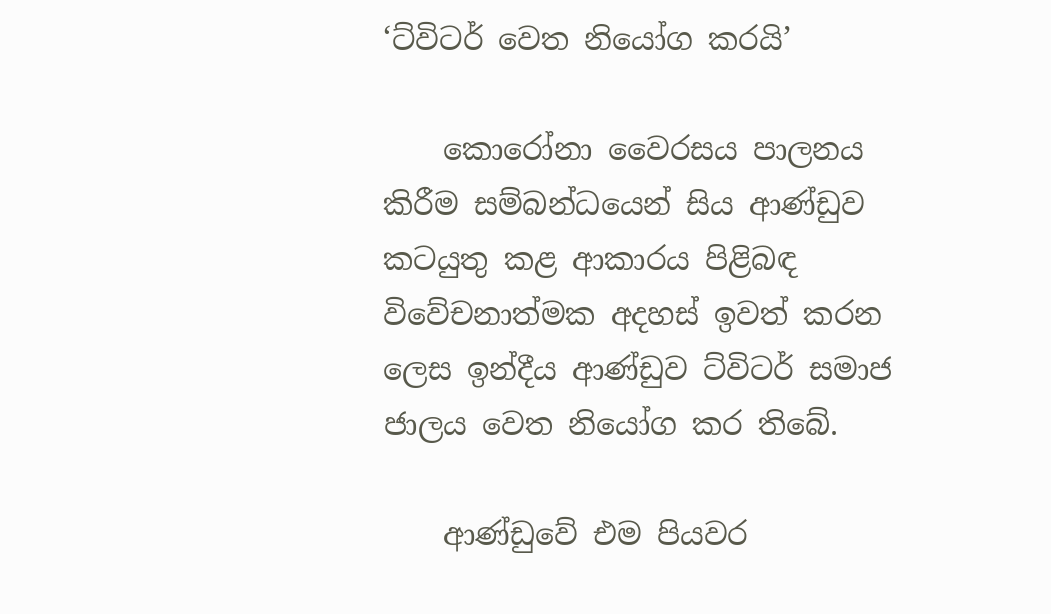‘ට්විටර් වෙත නියෝග කරයි’

    කොරෝනා වෛරසය පාලනය කිරීම සම්බන්ධයෙන් සිය ආණ්ඩුව කටයුතු කළ ආකාරය පිළිබඳ විවේචනාත්මක අදහස් ඉවත් කරන ලෙස ඉන්දීය ආණ්ඩුව ට්විටර් සමාජ ජාලය වෙත නියෝග කර තිබේ.

    ආණ්ඩුවේ එම පියවර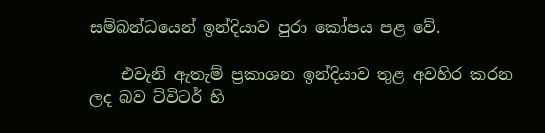සම්බන්ධයෙන් ඉන්දියාව පුරා කෝපය පළ වේ.

    එවැනි ඇතැම් ප්‍රකාශන ඉන්දියාව තුළ අවහිර කරන ලද බව ට්විටර් හි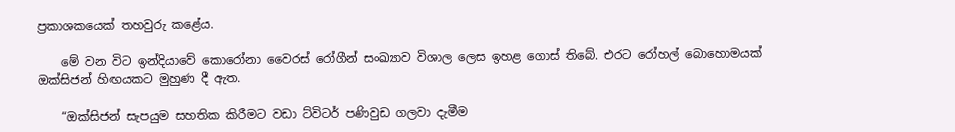ප්‍රකාශකයෙක් තහවුරු කළේය.

    මේ වන විට ඉන්දියාවේ කොරෝනා වෛරස් රෝගීන් සංඛ්‍යාව විශාල ලෙස ඉහළ ගොස් තිබේ. එරට රෝහල් බොහොමයක් ඔක්සිජන් හිඟයකට මුහුණ දී ඇත.

    “ඔක්සිජන් සැපයුම සහතික කිරීමට වඩා ට්විටර් පණිවුඩ ගලවා දැමීම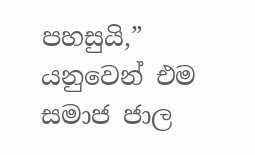පහසුයි,” යනුවෙන් එම සමාජ ජාල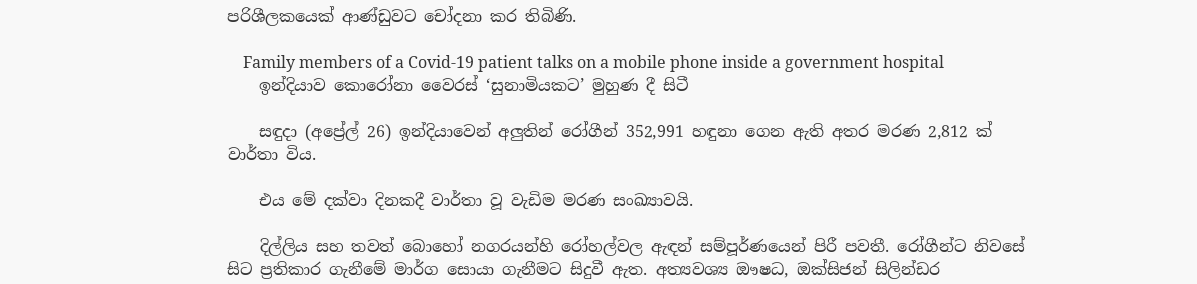පරිශීලකයෙක් ආණ්ඩුවට චෝදනා කර තිබිණි.

    Family members of a Covid-19 patient talks on a mobile phone inside a government hospital
    ඉන්දියාව කොරෝනා වෛරස් ‘සුනාමියකට’ මුහුණ දී සිටී

    සඳුදා (අප්‍රේල් 26) ඉන්දියාවෙන් අලුතින් රෝගීන් 352,991 හඳුනා ගෙන ඇති අතර මරණ 2,812 ක් වාර්තා විය.

    එය මේ දක්වා දිනකදී වාර්තා වූ වැඩිම මරණ සංඛ්‍යාවයි.

    දිල්ලිය සහ තවත් බොහෝ නගරයන්හි රෝහල්වල ඇඳන් සම්පූර්ණයෙන් පිරී පවතී. රෝගීන්ට නිවසේ සිට ප්‍රතිකාර ගැනීමේ මාර්ග සොයා ගැනීමට සිදුවී ඇත. අත්‍යවශ්‍ය ඖෂධ, ඔක්සිජන් සිලින්ඩර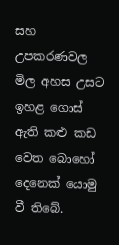සහ උපකරණවල මිල අහස උසට ඉහළ ගොස් ඇති කළු කඩ වෙත බොහෝ දෙනෙක් යොමු වී තිබේ.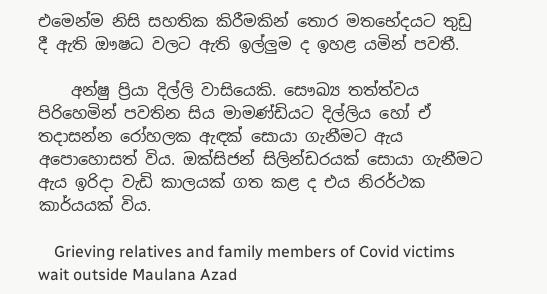එමෙන්ම නිසි සහතික කිරීමකින් තොර මතභේදයට තුඩු දී ඇති ඖෂධ වලට ඇති ඉල්ලුම ද ඉහළ යමින් පවතී.

    අන්ෂු ප්‍රියා දිල්ලි වාසියෙකි. සෞඛ්‍ය තත්ත්වය පිරිහෙමින් පවතින සිය මාමණ්ඩියට දිල්ලිය හෝ ඒ තදාසන්න රෝහලක ඇඳක් සොයා ගැනීමට ඇය අපොහොසත් විය. ඔක්සිජන් සිලින්ඩරයක් සොයා ගැනීමට ඇය ඉරිදා වැඩි කාලයක් ගත කළ ද එය නිරර්ථක කාර්යයක් විය.

    Grieving relatives and family members of Covid victims wait outside Maulana Azad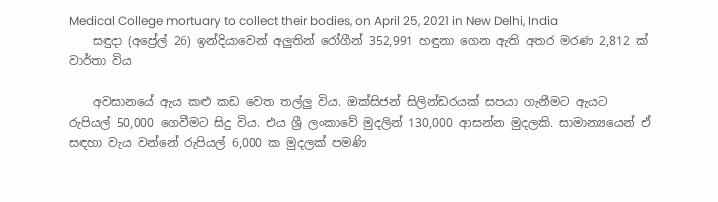Medical College mortuary to collect their bodies, on April 25, 2021 in New Delhi, India
    සඳුදා (අප්‍රේල් 26) ඉන්දියාවෙන් අලුතින් රෝගීන් 352,991 හඳුනා ගෙන ඇති අතර මරණ 2,812 ක් වාර්තා විය

    අවසානයේ ඇය කළු කඩ වෙත තල්ලු විය. ඔක්සිජන් සිලින්ඩරයක් සපයා ගැනීමට ඇයට රුපියල් 50,000 ගෙවීමට සිදු විය. එය ශ්‍රී ලංකාවේ මුදලින් 130,000 ආසන්න මුදලකි. සාමාන්‍යයෙන් ඒ සඳහා වැය වන්නේ රුපියල් 6,000 ක මුදලක් පමණි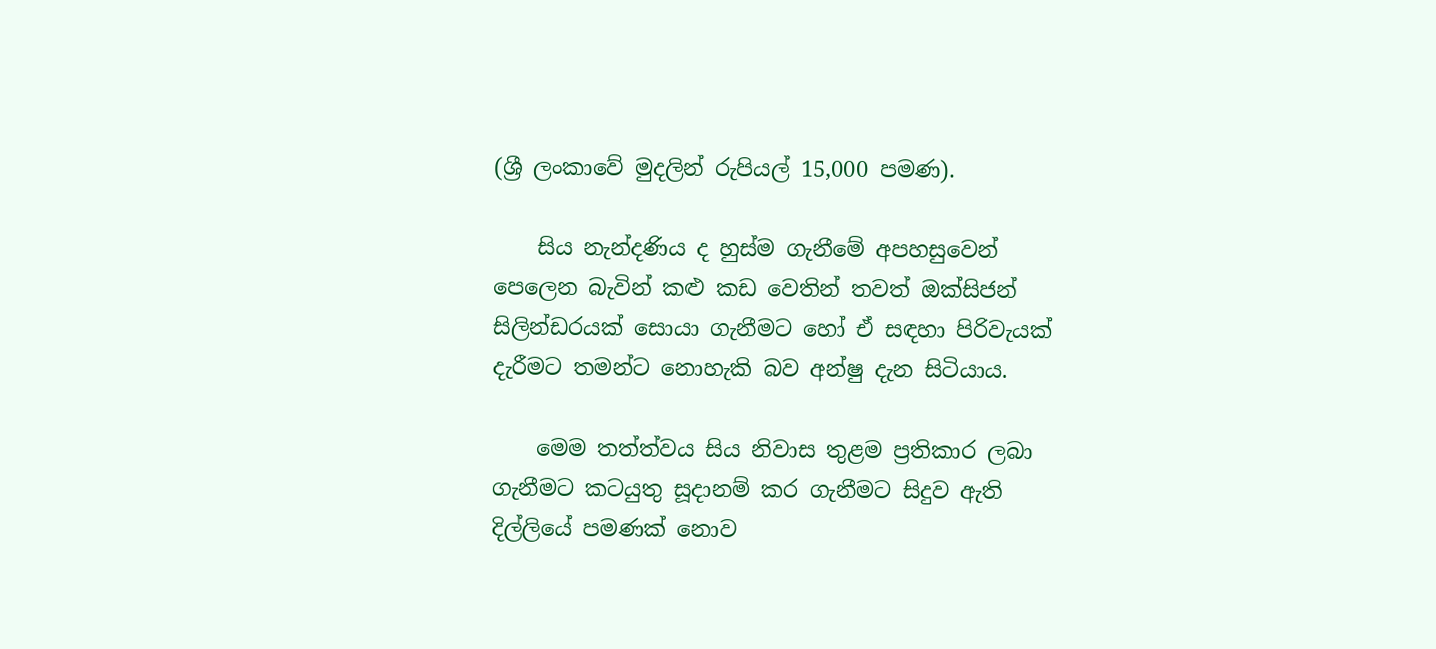(ශ්‍රී ලංකාවේ මුදලින් රුපියල් 15,000 පමණ).

    සිය නැන්දණිය ද හුස්ම ගැනීමේ අපහසුවෙන් පෙලෙන බැවින් කළු කඩ වෙතින් තවත් ඔක්සිජන් සිලින්ඩරයක් සොයා ගැනීමට හෝ ඒ සඳහා පිරිවැයක් දැරීමට තමන්ට නොහැකි බව අන්ෂු දැන සිටියාය.

    මෙම තත්ත්වය සිය නිවාස තුළම ප්‍රතිකාර ලබා ගැනීමට කටයුතු සූදානම් කර ගැනීමට සිදුව ඇති දිල්ලියේ පමණක් නොව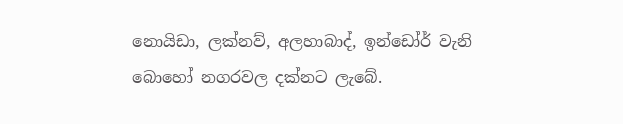නොයිඩා, ලක්නව්, අලහාබාද්, ඉන්ඩෝර් වැනි බොහෝ නගරවල දක්නට ලැබේ.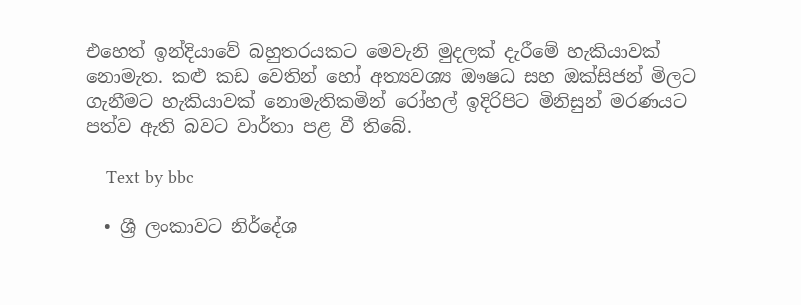එහෙත් ඉන්දියාවේ බහුතරයකට මෙවැනි මුදලක් දැරීමේ හැකියාවක් නොමැත. කළු කඩ වෙතින් හෝ අත්‍යවශ්‍ය ඖෂධ සහ ඔක්සිජන් මිලට ගැනීමට හැකියාවක් නොමැතිකමින් රෝහල් ඉදිරිපිට මිනිසුන් මරණයට පත්ව ඇති බවට වාර්තා පළ වී තිබේ.

    Text by bbc

  • ශ්‍රී ලංකාවට නිර්දේශ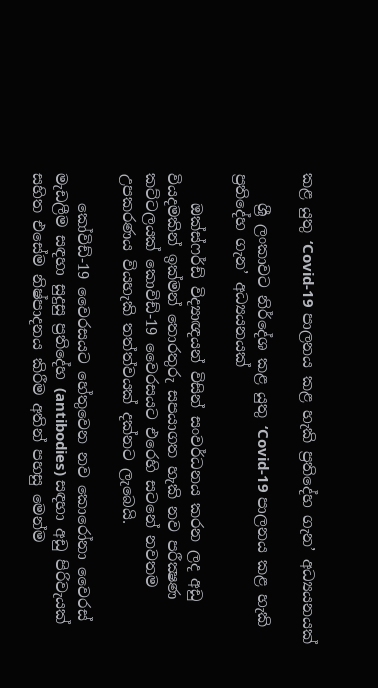කළ යුතු ‘Covid-19 පාලනය කළ හැකි ප්‍රතිදේහ ගැන’ අධ්‍යයනයක්

    ශ්‍රී ලංකාවට නිර්දේශ කළ යුතු ‘Covid-19 පාලනය කළ හැකි ප්‍රතිදේහ ගැන’ අධ්‍යයනයක්

    ඔක්ස්ෆර්ඩ් විද්‍යාඥයන් විසින් සංවර්ධනය කරන ලද අඩු වියදමකින් ඉක්මන් තොරතුරු සපයාගත හැකි නව පරීක්‍ෂණ කට්ටලයක් කොවිඩ්-19 වෛරසයට එරෙහි සටනේ නවතම උපකරණය වියහැකි තත්ත්වයක් දක්නට ලැබෙයි.

    කෝවිඩ්-19 වෛරසයට හේතුවෙන නව කොරෝනා වෛරස් මැඩලීම සඳහා සුදුසු ප්‍රතිදේහ (antibodies) සඳහා අඩු පිරිවැයක් සහිත එසේම නිෂ්පාදනය කිරීම අතින් පහසු මෙන්ම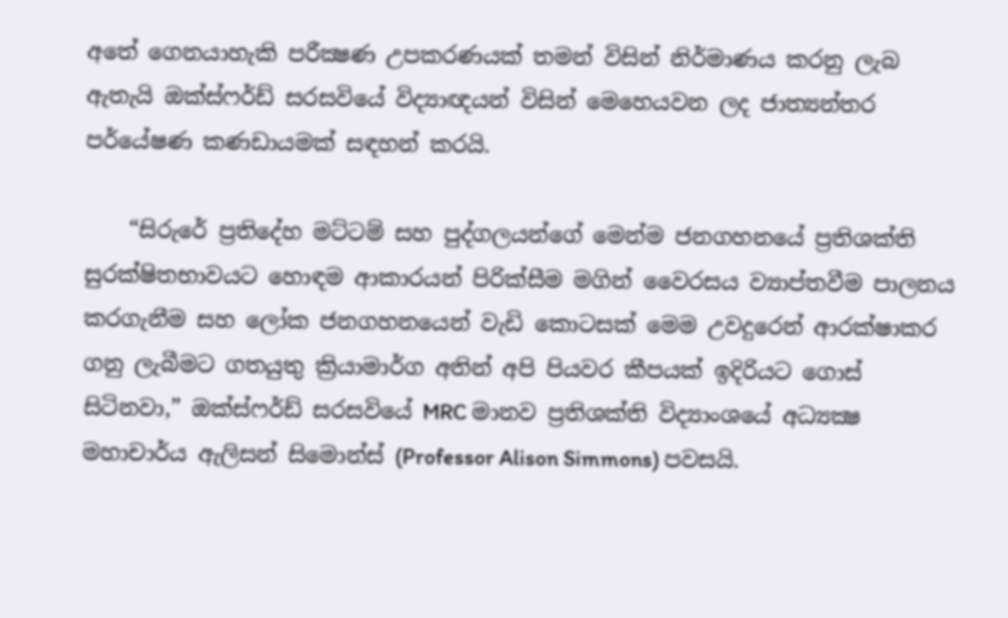අතේ ගෙනයාහැකි පරීක්‍ෂණ උපකරණයක් තමන් විසින් නිර්මාණය කරනු ලැබ ඇතැයි ඔක්ස්ෆර්ඩ් සරසවියේ විද්‍යාඥයන් විසින් මෙහෙයවන ලද ජාත්‍යන්තර පර්යේෂණ කණඩායමක් සඳහන් කරයි.

    “සිරුරේ ප්‍රතිදේහ මට්ටම් සහ පුද්ගලයන්ගේ මෙන්ම ජනගහනයේ ප්‍රතිශක්ති සුරක්ෂිතභාවයට හොඳම ආකාරයන් පිරික්සීම මගින් වෛරසය ව්‍යාප්තවීම පාලනය කරගැනීම සහ ලෝක ජනගහනයෙන් වැඩි කොටසක් මෙම උවදුරෙන් ආරක්ෂාකර ගනු ලැබීමට ගතයුතු ක්‍රියාමාර්ග අතින් අපි පියවර කීපයක් ඉදිරියට ගොස් සිටිනවා,” ඔක්ස්ෆර්ඩ් සරසවියේ MRC මානව ප්‍රතිශක්ති විද්‍යාංශයේ අධ්‍යක්‍ෂ මහාචාර්ය ඇලිසන් සිමොන්ස් (Professor Alison Simmons) පවසයි.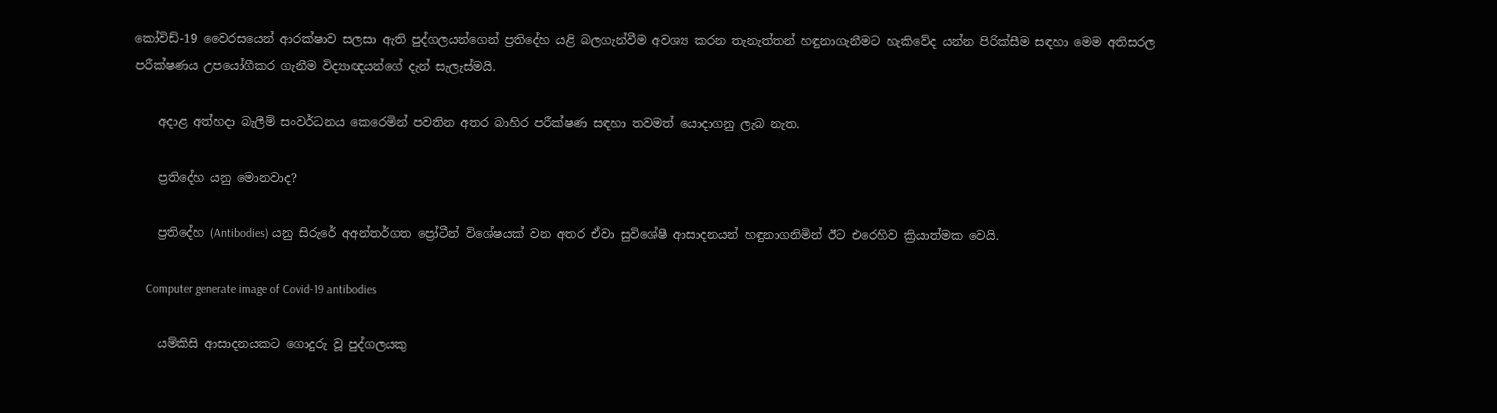කෝවිඩ්-19 වෛරසයෙන් ආරක්ෂාව සලසා ඇති පුද්ගලයන්ගෙන් ප්‍රතිදේහ යළි බලගැන්වීම අවශ්‍ය කරන තැනැත්තන් හඳුනාගැනීමට හැකිවේද යන්න පිරික්සීම සඳහා මෙම අතිසරල පරීක්ෂණය උපයෝගීකර ගැනීම විද්‍යාඥයන්ගේ දැන් සැලැස්මයි.

    අදාළ අත්හදා බැලීම් සංවර්ධනය කෙරෙමින් පවතින අතර බාහිර පරීක්ෂණ සඳහා තවමත් යොදාගනු ලැබ නැත.

    ප්‍රතිදේහ යනු මොනවාද?

    ප්‍රතිදේහ (Antibodies) යනු සිරුරේ අඅන්තර්ගත ප්‍රෝටීන් විශේෂයක් වන අතර ඒවා සුවිශේෂී ආසාදනයන් හඳුනාගනිමින් ඊට එරෙහිව ක්‍රියාත්මක වෙයි.

    Computer generate image of Covid-19 antibodies

    යම්කිසි ආසාදනයකට ගොදුරු වූ පුද්ගලයකු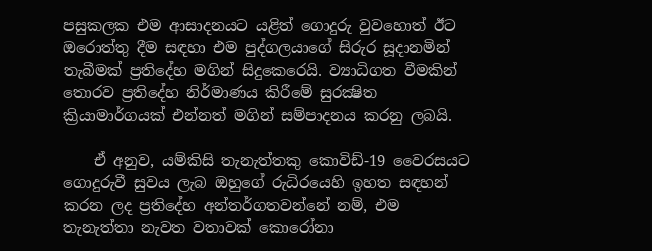පසුකලක එම ආසාදනයට යළිත් ගොදුරු වුවහොත් ඊට ඔරොත්තු දීම සඳහා එම පුද්ගලයාගේ සිරුර සූදානමින් තැබීමක් ප්‍රතිදේහ මගින් සිදුකෙරෙයි. ව්‍යාධිගත වීමකින් තොරව ප්‍රතිදේහ නිර්මාණය කිරීමේ සුරක්‍ෂිත ක්‍රියාමාර්ගයක් එන්නත් මගින් සම්පාදනය කරනු ලබයි.

    ඒ අනුව, යම්කිසි තැනැත්තකු කොවිඩ්-19 වෛරසයට ගොදුරුවී සුවය ලැබ ඔහුගේ රුධිරයෙහි ඉහත සඳහන් කරන ලද ප්‍රතිදේහ අන්තර්ගතවන්නේ නම්, එම තැනැත්තා නැවත වතාවක් කොරෝනා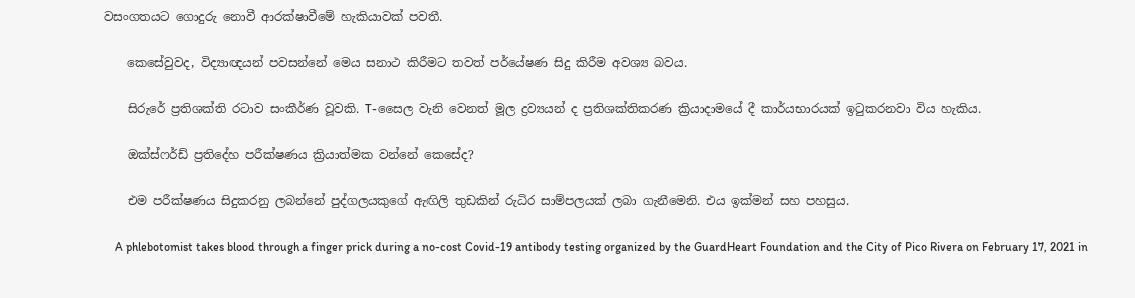වසංගතයට ගොදුරු නොවී ආරක්ෂාවීමේ හැකියාවක් පවතී.

    කෙසේවුවද, විද්‍යාඥයන් පවසන්නේ මෙය සනාථ කිරීමට තවත් පර්යේෂණ සිදු කිරීම අවශ්‍ය බවය.

    සිරුරේ ප්‍රතිශක්ති රටාව සංකීර්ණ වූවකි. T-සෛල වැනි වෙනත් මූල ද්‍රව්‍යයන් ද ප්‍රතිශක්තිකරණ ක්‍රියාදාමයේ දී කාර්යභාරයක් ඉටුකරනවා විය හැකිය.

    ඔක්ස්ෆර්ඩ් ප්‍රතිදේහ පරීක්ෂණය ක්‍රියාත්මක වන්නේ කෙසේද?

    එම පරීක්ෂණය සිදුකරනු ලබන්නේ පුද්ගලයකුගේ ඇඟිලි තුඩකින් රුධිර සාම්පලයක් ලබා ගැනීමෙනි. එය ඉක්මන් සහ පහසුය.

    A phlebotomist takes blood through a finger prick during a no-cost Covid-19 antibody testing organized by the GuardHeart Foundation and the City of Pico Rivera on February 17, 2021 in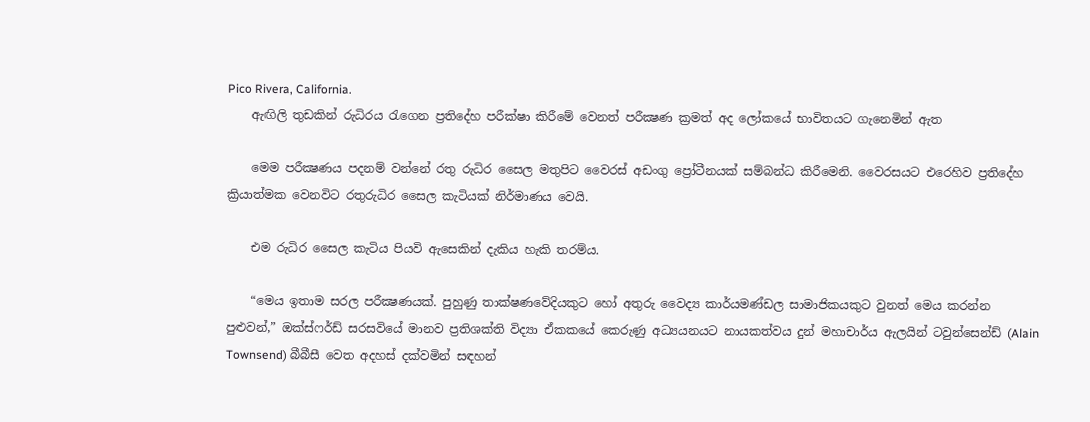Pico Rivera, California.
    ඇඟිලි තුඩකින් රුධිරය රැගෙන ප්‍රතිදේහ පරීක්ෂා කිරීමේ වෙනත් පරීක්‍ෂණ ක්‍රමත් අද ලෝකයේ භාවිතයට ගැනෙමින් ඇත

    මෙම පරීක්‍ෂණය පදනම් වන්නේ රතු රුධිර සෛල මතුපිට වෛරස් අඩංගු ප්‍රෝටීනයක් සම්බන්ධ කිරීමෙනි. වෛරසයට එරෙහිව ප්‍රතිදේහ ක්‍රියාත්මක වෙනවිට රතුරුධිර සෛල කැටියක් නිර්මාණය වෙයි.

    එම රුධිර සෛල කැටිය පියවි ඇසෙකින් දැකිය හැකි තරම්ය.

    “මෙය ඉතාම සරල පරීක්‍ෂණයක්. පුහුණු තාක්ෂණවේදියකුට හෝ අතුරු වෛද්‍ය කාර්යමණ්ඩල සාමාජිකයකුට වුනත් මෙය කරන්න පුළුවන්,” ඔක්ස්ෆර්ඩ් සරසවියේ මානව ප්‍රතිශක්ති විද්‍යා ඒකකයේ කෙරුණු අධ්‍යයනයට නායකත්වය දුන් මහාචාර්ය ඇලයින් ටවුන්සෙන්ඩ් (Alain Townsend) බීබීසී වෙත අදහස් දක්වමින් සඳහන්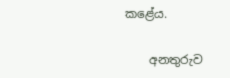කළේය.

    අනතුරුව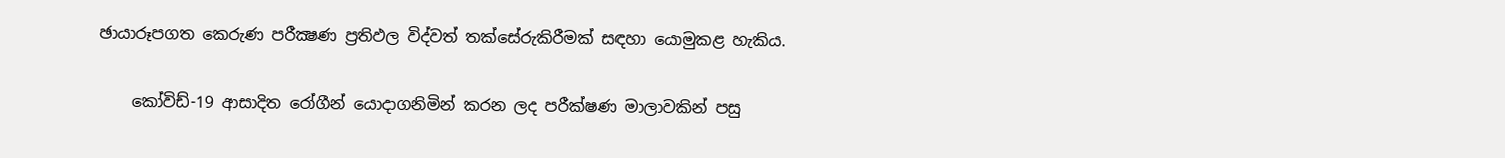ඡායාරූපගත කෙරුණ පරීක්‍ෂණ ප්‍රතිඵල විද්වත් තක්සේරුකිරීමක් සඳහා යොමුකළ හැකිය.

    කෝවිඩ්-19 ආසාදිත රෝගීන් යොදාගනිමින් කරන ලද පරීක්ෂණ මාලාවකින් පසු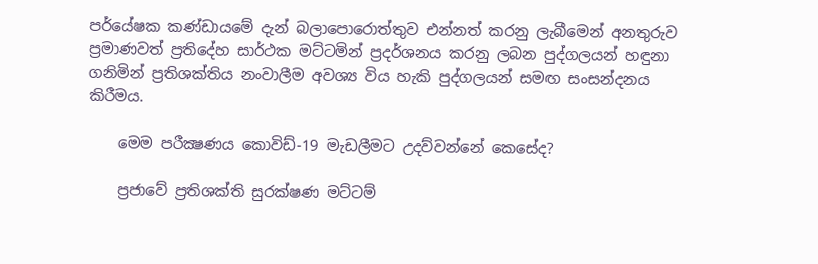පර්යේෂක කණ්ඩායමේ දැන් බලාපොරොත්තුව එන්නත් කරනු ලැබීමෙන් අනතුරුව ප්‍රමාණවත් ප්‍රතිදේහ සාර්ථක මට්ටමින් ප්‍රදර්ශනය කරනු ලබන පුද්ගලයන් හඳුනා ගනිමින් ප්‍රතිශක්තිය නංවාලීම අවශ්‍ය විය හැකි පුද්ගලයන් සමඟ සංසන්දනය කිරීමය.

    මෙම පරීක්‍ෂණය කොවිඩ්-19 මැඩලීමට උදව්වන්නේ කෙසේද?

    ප්‍රජාවේ ප්‍රතිශක්ති සුරක්ෂණ මට්ටම්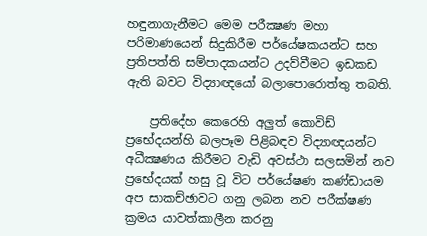හඳුනාගැනීමට මෙම පරීක්‍ෂණ මහා පරිමාණයෙන් සිදුකිරීම පර්යේෂකයන්ට සහ ප්‍රතිපත්ති සම්පාදකයන්ට උදව්වීමට ඉඩකඩ ඇති බවට විද්‍යාඥයෝ බලාපොරොත්තු තබති.

    ප්‍රතිදේහ කෙරෙහි අලුත් කොවිඩ් ප්‍රභේදයන්හි බලපෑම පිළිබඳව විද්‍යාඥයන්ට අධීක්‍ෂණය කිරීමට වැඩි අවස්ථා සලසමින් නව ප්‍රභේදයක් හසු වූ විට පර්යේෂණ කණ්ඩායම අප සාකච්ඡාවට ගනු ලබන නව පරීක්ෂණ ක්‍රමය යාවත්කාලීන කරනු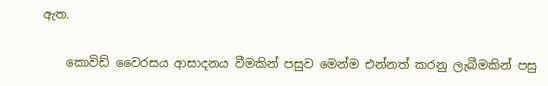ඇත.

    කොවිඩ් වෛරසය ආසාදනය වීමකින් පසුව මෙන්ම එන්නත් කරනු ලැබීමකින් පසු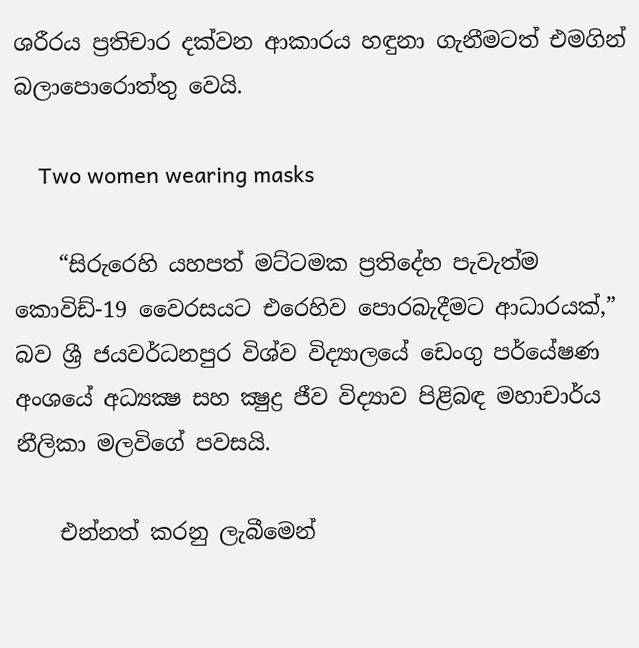ශරීරය ප්‍රතිචාර දක්වන ආකාරය හඳුනා ගැනීමටත් එමගින් බලාපොරොත්තු වෙයි.

    Two women wearing masks

    “සිරුරෙහි යහපත් මට්ටමක ප්‍රතිදේහ පැවැත්ම කොවිඩ්-19 වෛරසයට එරෙහිව පොරබැදීමට ආධාරයක්,” බව ශ්‍රී ජයවර්ධනපුර විශ්ව විද්‍යාලයේ ඩෙංගු පර්යේෂණ අංශයේ අධ්‍යක්‍ෂ සහ ක්‍ෂුද්‍ර ජීව විද්‍යාව පිළිබඳ මහාචාර්ය නීලිකා මලවිගේ පවසයි.

    එන්නත් කරනු ලැබීමෙන්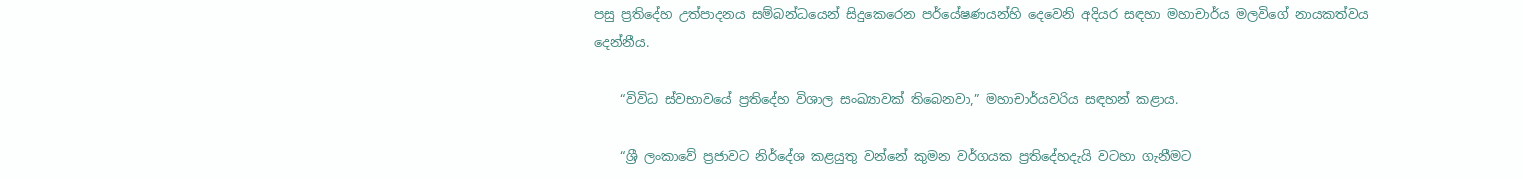පසු ප්‍රතිදේහ උත්පාදනය සම්බන්ධයෙන් සිදුකෙරෙන පර්යේෂණයන්හි දෙවෙනි අදියර සඳහා මහාචාර්ය මලවිගේ නායකත්වය දෙන්නීය.

    “විවිධ ස්වභාවයේ ප්‍රතිදේහ විශාල සංඛ්‍යාවක් තිබෙනවා,” මහාචාර්යවරිය සඳහන් කළාය.

    “ශ්‍රී ලංකාවේ ප්‍රජාවට නිර්දේශ කළයුතු වන්නේ කුමන වර්ගයක ප්‍රතිදේහදැයි වටහා ගැනීමට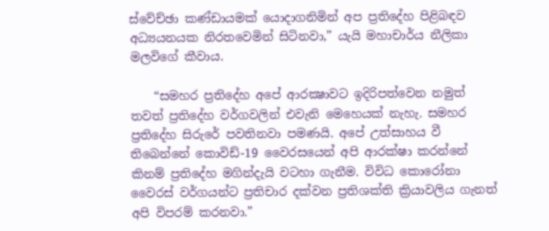ස්වේච්ඡා කණ්ඩායමක් යොදාගනිමින් අප ප්‍රතිදේහ පිළිබඳව අධ්‍යයනයක නිරතවෙමින් සිටිනවා,” යැයි මහාචාර්ය නීලිකා මලවිගේ කීවාය.

    “සමහර ප්‍රතිදේහ අපේ ආරක්‍ෂාවට ඉදිරිපත්වෙන නමුත් තවත් ප්‍රතිදේහ වර්ගවලින් එවැනි මෙහෙයක් නැහැ. සමහර ප්‍රතිදේහ සිරුරේ පවතිනවා පමණයි. අපේ උත්සාහය වී තිබෙන්නේ කොවිඩ්-19 වෛරසයෙන් අපි ආරක්ෂා කරන්නේ කිනම් ප්‍රතිදේහ මගින්දැයි වටහා ගැනීම. විවිධ කොරෝනා වෛරස් වර්ගයන්ට ප්‍රතිචාර දක්වන ප්‍රතිශක්ති ක්‍රියාවලිය ගැනත් අපි විපරම් කරනවා.”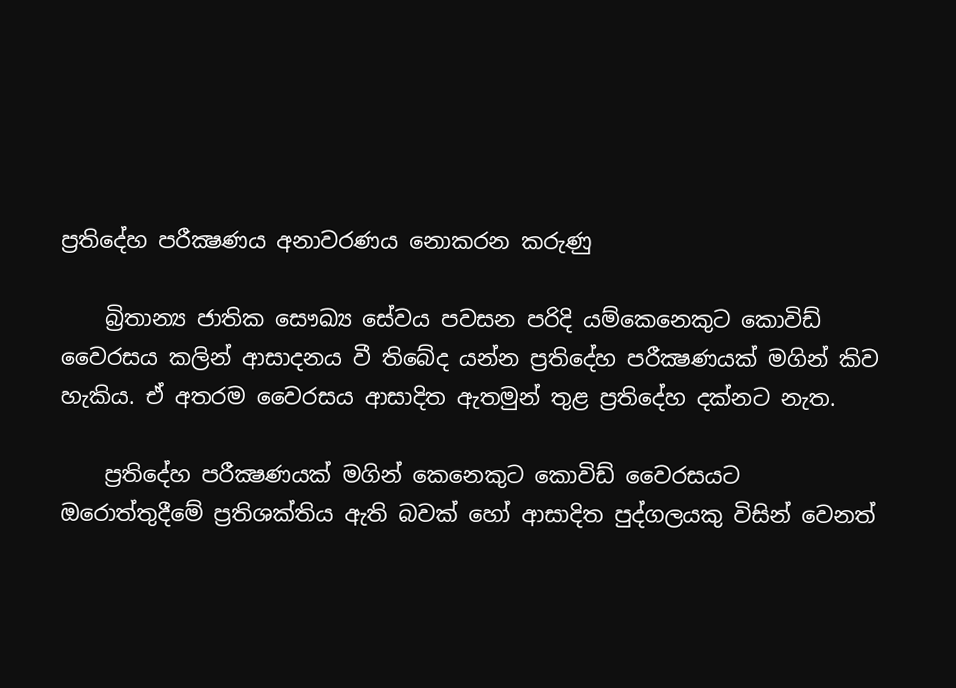ප්‍රතිදේහ පරීක්‍ෂණය අනාවරණය නොකරන කරුණු

    බ්‍රිතාන්‍ය ජාතික සෞඛ්‍ය සේවය පවසන පරිදි යම්කෙනෙකුට කොවිඩ් වෛරසය කලින් ආසාදනය වී තිබේද යන්න ප්‍රතිදේහ පරීක්‍ෂණයක් මගින් කිව හැකිය. ඒ අතරම වෛරසය ආසාදිත ඇතමුන් තුළ ප්‍රතිදේහ දක්නට නැත.

    ප්‍රතිදේහ පරීක්‍ෂණයක් මගින් කෙනෙකුට කොවිඩ් වෛරසයට ඔරොත්තුදීමේ ප්‍රතිශක්තිය ඇති බවක් හෝ ආසාදිත පුද්ගලයකු විසින් වෙනත්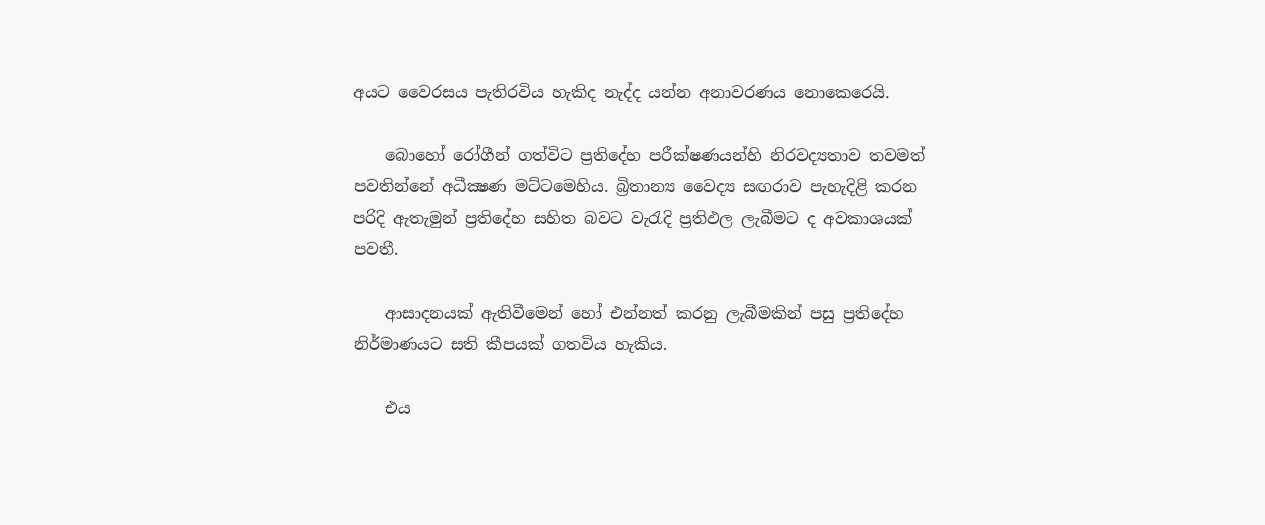අයට වෛරසය පැතිරවිය හැකිද නැද්ද යන්න අනාවරණය නොකෙරෙයි.

    බොහෝ රෝගීන් ගත්විට ප්‍රතිදේහ පරීක්ෂණයන්හි නිරවද්‍යතාව තවමත් පවතින්නේ අධීක්‍ෂණ මට්ටමෙහිය. බ්‍රිතාන්‍ය වෛද්‍ය සඟරාව පැහැදිළි කරන පරිදි ඇතැමුන් ප්‍රතිදේහ සහිත බවට වැරැදි ප්‍රතිඵල ලැබීමට ද අවකාශයක් පවතී.

    ආසාදනයක් ඇතිවීමෙන් හෝ එන්නත් කරනු ලැබීමකින් පසු ප්‍රතිදේහ නිර්මාණයට සති කීපයක් ගතවිය හැකිය.

    එය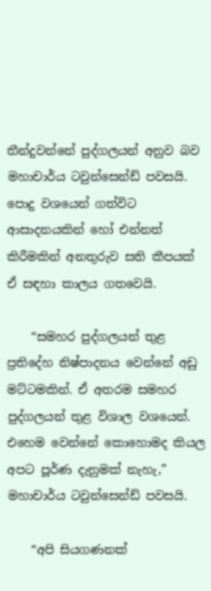තීන්දුවන්නේ පුද්ගලයන් අනුව බව මහාචාර්ය ටවුන්සෙන්ඩ් පවසයි. පොදු වශයෙන් ගත්විට ආසාදනයකින් හෝ එන්නත් කිරීමකින් අනතුරුව සති කීපයක් ඒ සඳහා කාලය ගතවෙයි.

    “සමහර පුද්ගලයන් තුළ ප්‍රතිදේහ නිෂ්පාදනය වෙන්නේ අඩු මට්ටමකින්. ඒ අතරම සමහර පුද්ගලයන් තුළ විශාල වශයෙන්. එහෙම වෙන්නේ කොහොමද කියල අපට පූර්ණ දැනුමක් නැහැ,” මහාචාර්ය ටවුන්සෙන්ඩ් පවසයි.

    “අපි සියගණනක්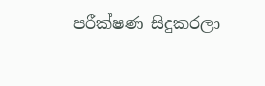පරීක්ෂණ සිදුකරලා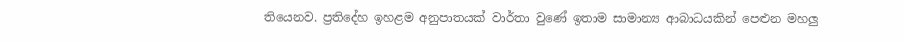තියෙනව. ප්‍රතිදේහ ඉහළම අනුපාතයක් වාර්තා වුණේ ඉතාම සාමාන්‍ය ආබාධයකින් පෙළුන මහලු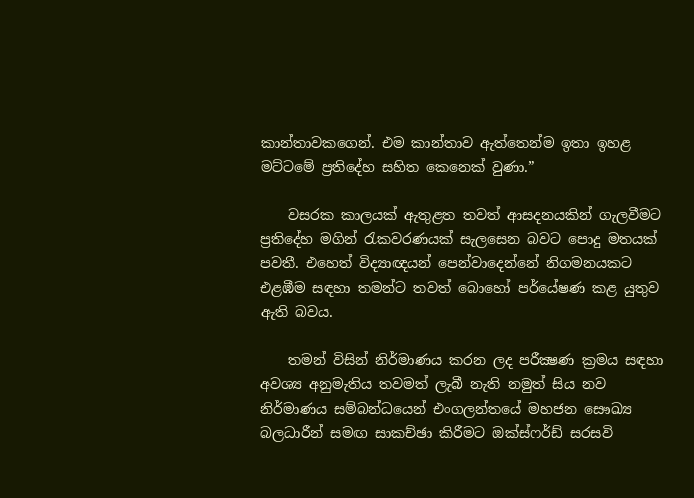කාන්තාවකගෙන්. එම කාන්තාව ඇත්තෙන්ම ඉතා ඉහළ මට්ටමේ ප්‍රතිදේහ සහිත කෙනෙක් වුණා.”

    වසරක කාලයක් ඇතුළත තවත් ආසදනයකින් ගැලවීමට ප්‍රතිදේහ මගින් රැකවරණයක් සැලසෙන බවට පොදු මතයක් පවතී. එහෙත් විද්‍යාඥයන් පෙන්වාදෙන්නේ නිගමනයකට එළඹීම සඳහා තමන්ට තවත් බොහෝ පර්යේෂණ කළ යුතුව ඇති බවය.

    තමන් විසින් නිර්මාණය කරන ලද පරීක්‍ෂණ ක්‍රමය සඳහා අවශ්‍ය අනුමැතිය තවමත් ලැබී නැති නමුත් සිය නව නිර්මාණය සම්බන්ධයෙන් එංගලන්තයේ මහජන සෞඛ්‍ය බලධාරීන් සමඟ සාකච්ඡා කිරීමට ඔක්ස්ෆර්ඩ් සරසවි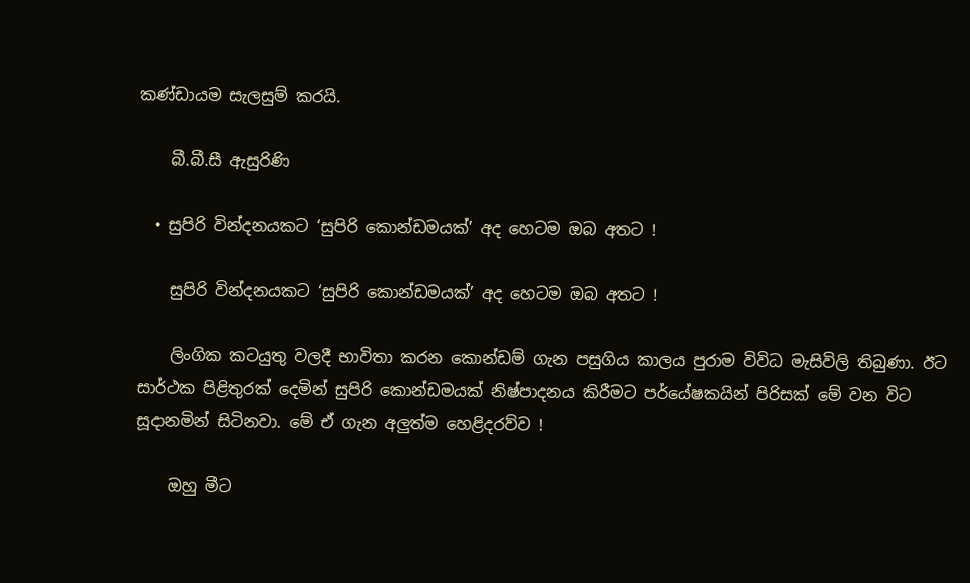කණ්ඩායම සැලසුම් කරයි.

    බී.බී.සී ඇසුරිණි

  • සුපිරි වින්දනයකට ‘සුපිරි කොන්ඩමයක්’ අද හෙටම ඔබ අතට !

    සුපිරි වින්දනයකට ‘සුපිරි කොන්ඩමයක්’ අද හෙටම ඔබ අතට !

    ලිංගික කටයුතු වලදී භාවිතා කරන කොන්ඩම් ගැන පසුගිය කාලය පුරාම විවිධ මැසිවිලි තිබුණා. ඊට සාර්ථක පිළිතුරක් දෙමින් සුපිරි කොන්ඩමයක් නිෂ්පාදනය කිරීමට පර්යේෂකයින් පිරිසක් මේ වන විට සූදානමින් සිටිනවා. මේ ඒ ගැන අලුත්ම හෙළිදරව්ව !

    ඔහු මීට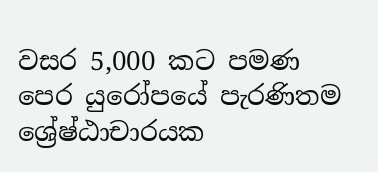වසර 5,000 කට පමණ පෙර යුරෝපයේ පැරණිතම ශ්‍රේෂ්ඨාචාරයක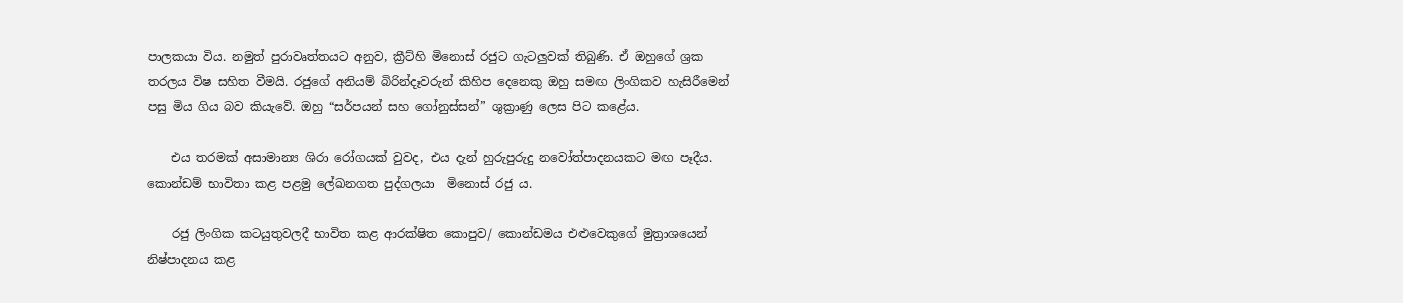පාලකයා විය. නමුත් පුරාවෘත්තයට අනුව, ක්‍රීට්හි මිනොස් රජුට ගැටලුවක් තිබුණි. ඒ ඔහුගේ ශ්‍රක තරලය විෂ සහිත වීමයි. රජුගේ අනියම් බිරින්දෑවරුන් කිහිප දෙනෙකු ඔහු සමඟ ලිංගිකව හැසිරීමෙන් පසු මිය ගිය බව කියැවේ. ඔහු “සර්පයන් සහ ගෝනුස්සන්” ශුක්‍රාණු ලෙස පිට කළේය.

    එය තරමක් අසාමාන්‍ය ශිරා රෝගයක් වුවද, එය දැන් හුරුපුරුදු නවෝත්පාදනයකට මඟ පෑදීය. කොන්ඩම් භාවිතා කළ පළමු ලේඛනගත පුද්ගලයා  මිනොස් රජු ය.

    රජු ලිංගික කටයුතුවලදී භාවිත කළ ආරක්ෂිත කොපුව/ කොන්ඩමය එළුවෙකුගේ මුත්‍රාශයෙන් නිෂ්පාදනය කළ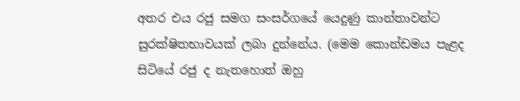අතර එය රජු සමග සංසර්ගයේ යෙදුණු කාන්තාවන්ට සුරක්ෂිතභාවයක් ලබා දුන්නේය. (මෙම කොන්ඩමය පැළද සිටියේ රජු ද නැතහොත් ඔහු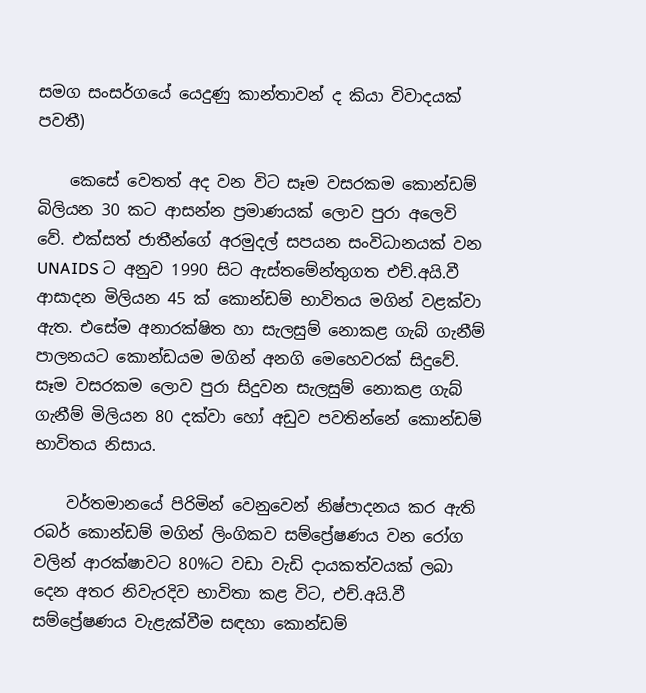සමග සංසර්ගයේ යෙදුණු කාන්තාවන් ද කියා විවාදයක් පවතී)

    කෙසේ වෙතත් අද වන විට සෑම වසරකම කොන්ඩම් බිලියන 30 කට ආසන්න ප්‍රමාණයක් ලොව පුරා අලෙවි වේ. එක්සත් ජාතීන්ගේ අරමුදල් සපයන සංවිධානයක් වන UNAIDS ට අනුව 1990 සිට ඇස්තමේන්තුගත එච්.අයි.වී ආසාදන මිලියන 45 ක් කොන්ඩම් භාවිතය මගින් වළක්වා ඇත. එසේම අනාරක්ෂිත හා සැලසුම් නොකළ ගැබ් ගැනීම් පාලනයට කොන්ඩයම මගින් අනගි මෙහෙවරක් සිදුවේ. සෑම වසරකම ලොව පුරා සිදුවන සැලසුම් නොකළ ගැබ් ගැනීම් මිලියන 80 දක්වා හෝ අඩුව පවතින්නේ කොන්ඩම් භාවිතය නිසාය.

    වර්තමානයේ පිරිමින් වෙනුවෙන් නිෂ්පාදනය කර ඇති රබර් කොන්ඩම් මගින් ලිංගිකව සම්ප්‍රේෂණය වන රෝග වලින් ආරක්ෂාවට 80%ට වඩා වැඩි දායකත්වයක් ලබා දෙන අතර නිවැරදිව භාවිතා කළ විට, එච්.අයි.වී සම්ප්‍රේෂණය වැළැක්වීම සඳහා කොන්ඩම්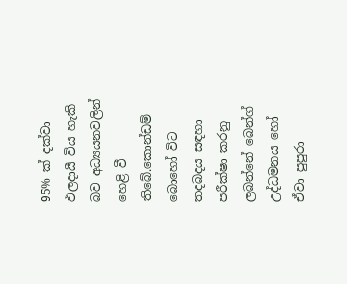95% ක් දක්වා ඵලදායී විය හැකි බව අධ්‍යයනවලින් හෙළි වී තිබේ.කොන්ඩම් බොහෝ විට තදබදය සඳහා පරීක්ෂා කරනු ලබන්නේ බෙන්ග් උද්ධමනය හෝ ඒවා පුපුරා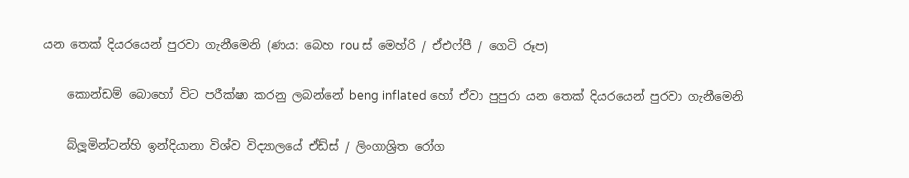යන තෙක් දියරයෙන් පුරවා ගැනීමෙනි (ණය: බෙහ rou ස් මෙහ්රි / ඒඑෆ්පී / ගෙටි රූප)

    කොන්ඩම් බොහෝ විට පරීක්ෂා කරනු ලබන්නේ beng inflated හෝ ඒවා පුපුරා යන තෙක් දියරයෙන් පුරවා ගැනීමෙනි

    බ්ලූමින්ටන්හි ඉන්දියානා විශ්ව විද්‍යාලයේ ඒඩ්ස් / ලිංගාශ්‍රිත රෝග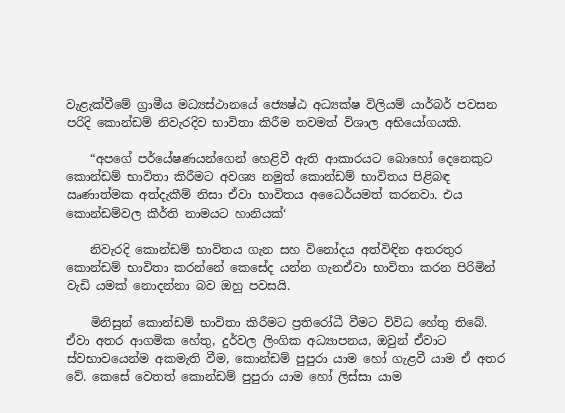වැළැක්වීමේ ග්‍රාමීය මධ්‍යස්ථානයේ ජ්‍යෙෂ්ඨ අධ්‍යක්ෂ විලියම් යාර්බර් පවසන පරිදි කොන්ඩම් නිවැරදිව භාවිතා කිරීම තවමත් විශාල අභියෝගයකි.

    “අපගේ පර්යේෂණයන්ගෙන් හෙළිවී ඇති ආකාරයට බොහෝ දෙනෙකුට කොන්ඩම් භාවිතා කිරීමට අවශ්‍ය නමුත් කොන්ඩම් භාවිතය පිළිබඳ ඍණාත්මක අත්දැකීම් නිසා ඒවා භාවිතය අධෛර්යමත් කරනවා. එය කොන්ඩම්වල කීර්ති නාමයට හානියක්‘

    නිවැරදි කොන්ඩම් භාවිතය ගැන සහ විනෝදය අත්විඳින අතරතුර කොන්ඩම් භාවිතා කරන්නේ කෙසේද යන්න ගැනඒවා භාවිතා කරන පිරිමින් වැඩි යමක් නොදන්නා බව ඔහු පවසයි.

    මිනිසුන් කොන්ඩම් භාවිතා කිරීමට ප්‍රතිරෝධී වීමට විවිධ හේතු තිබේ. ඒවා අතර ආගමික හේතු, දුර්වල ලිංගික අධ්‍යාපනය, ඔවුන් ඒවාට ස්වභාවයෙන්ම අකමැති වීම, කොන්ඩම් පුපුරා යාම හෝ ගැළවී යාම ඒ අතර වේ. කෙසේ වෙතත් කොන්ඩම් පුපුරා යාම හෝ ලිස්සා යාම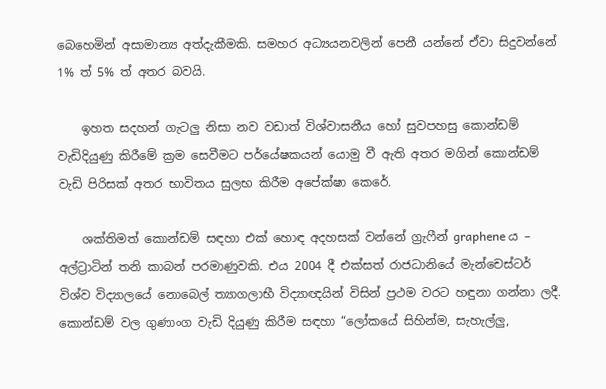බෙහෙමින් අසාමාන්‍ය අත්දැකීමකි. සමහර අධ්‍යයනවලින් පෙනී යන්නේ ඒවා සිදුවන්නේ 1% ත් 5% ත් අතර බවයි.

    ඉහත සදහන් ගැටලු නිසා නව වඩාත් විශ්වාසනීය හෝ සුවපහසු කොන්ඩම් වැඩිදියුණු කිරීමේ ක්‍රම සෙවීමට පර්යේෂකයන් යොමු වී ඇති අතර මගින් කොන්ඩම් වැඩි පිරිසක් අතර භාවිතය සුලභ කිරීම අපේක්ෂා කෙරේ.

    ශක්තිමත් කොන්ඩම් සඳහා එක් හොඳ අදහසක් වන්නේ ග්‍රැෆීන් graphene ය – අල්ට්‍රාටින් තනි කාබන් පරමාණුවකි. එය 2004 දී එක්සත් රාජධානියේ මැන්චෙස්ටර් විශ්ව විද්‍යාලයේ නොබෙල් ත්‍යාගලාභී විද්‍යාඥයින් විසින් ප්‍රථම වරට හඳුනා ගන්නා ලදී. කොන්ඩම් වල ගුණාංග වැඩි දියුණු කිරීම සඳහා “ලෝකයේ සිහින්ම, සැහැල්ලු,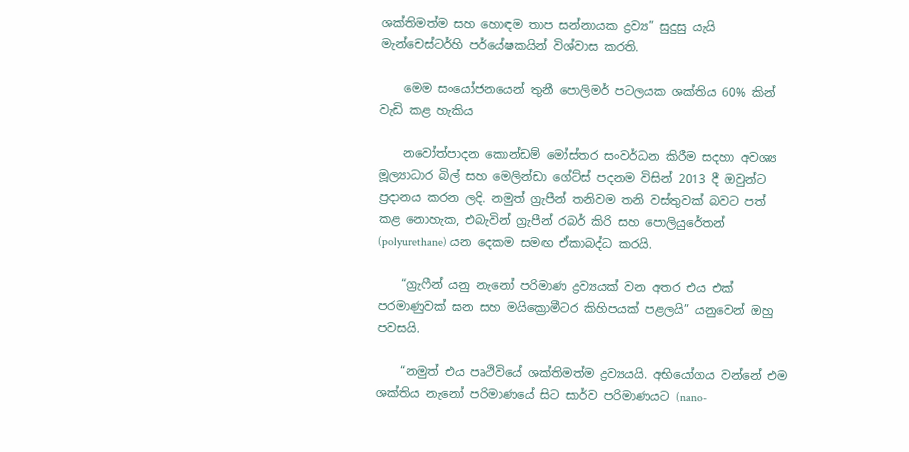ශක්තිමත්ම සහ හොඳම තාප සන්නායක ද්‍රව්‍ය” සුදුසු යැයි මැන්චෙස්ටර්හි පර්යේෂකයින් විශ්වාස කරති.

    මෙම සංයෝජනයෙන් තුනී පොලිමර් පටලයක ශක්තිය 60% කින් වැඩි කළ හැකිය

    නවෝත්පාදන කොන්ඩම් මෝස්තර සංවර්ධන කිරීම සදහා අවශ්‍ය මූල්‍යාධාර බිල් සහ මෙලින්ඩා ගේට්ස් පදනම විසින් 2013 දී ඔවුන්ට ප්‍රදානය කරන ලදි. නමුත් ග්‍රැපීන් තනිවම තනි වස්තුවක් බවට පත් කළ නොහැක, එබැවින් ග්‍රැපීන් රබර් කිරි සහ පොලියුරේතන් (polyurethane) යන දෙකම සමඟ ඒකාබද්ධ කරයි.

    “ග්‍රැෆීන් යනු නැනෝ පරිමාණ ද්‍රව්‍යයක් වන අතර එය එක් පරමාණුවක් ඝන සහ මයික්‍රොමීටර කිහිපයක් පළලයි” යනුවෙන් ඔහු පවසයි.

    “නමුත් එය පෘථිවියේ ශක්තිමත්ම ද්‍රව්‍යයයි. අභියෝගය වන්නේ එම ශක්තිය නැනෝ පරිමාණයේ සිට සාර්ව පරිමාණයට (nano-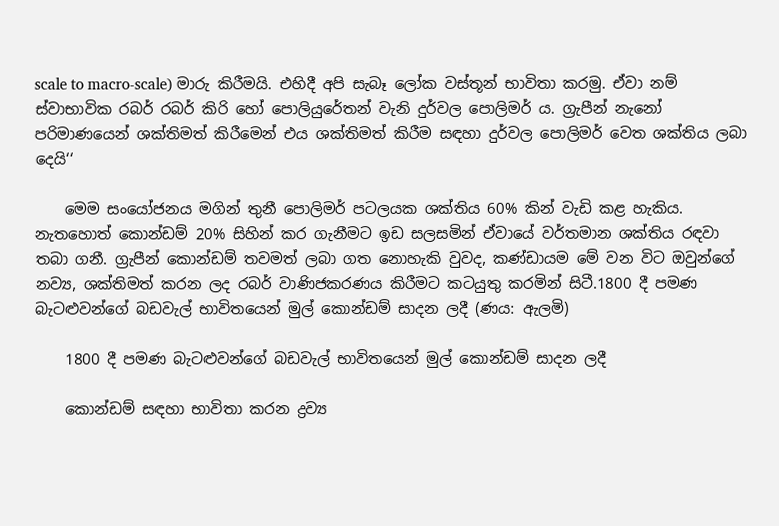scale to macro-scale) මාරු කිරීමයි. එහිදී අපි සැබෑ ලෝක වස්තූන් භාවිතා කරමු. ඒවා නම් ස්වාභාවික රබර් රබර් කිරි හෝ පොලියුරේතන් වැනි දුර්වල පොලිමර් ය. ග්‍රැපීන් නැනෝ පරිමාණයෙන් ශක්තිමත් කිරීමෙන් එය ශක්තිමත් කිරීම සඳහා දුර්වල පොලිමර් වෙත ශක්තිය ලබා දෙයි‘‘

    මෙම සංයෝජනය මගින් තුනී පොලිමර් පටලයක ශක්තිය 60% කින් වැඩි කළ හැකිය. නැතහොත් කොන්ඩම් 20% සිහින් කර ගැනීමට ඉඩ සලසමින් ඒවායේ වර්තමාන ශක්තිය රඳවා තබා ගනී. ග්‍රැපීන් කොන්ඩම් තවමත් ලබා ගත නොහැකි වුවද, කණ්ඩායම මේ වන විට ඔවුන්ගේ නව්‍ය, ශක්තිමත් කරන ලද රබර් වාණිජකරණය කිරීමට කටයුතු කරමින් සිටී.1800 දී පමණ බැටළුවන්ගේ බඩවැල් භාවිතයෙන් මුල් කොන්ඩම් සාදන ලදී (ණය: ඇලමි)

    1800 දී පමණ බැටළුවන්ගේ බඩවැල් භාවිතයෙන් මුල් කොන්ඩම් සාදන ලදී

    කොන්ඩම් සඳහා භාවිතා කරන ද්‍රව්‍ය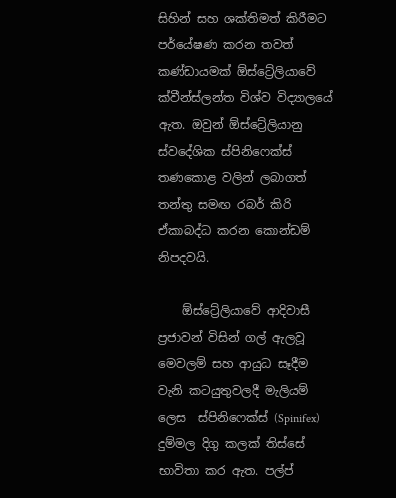සිහින් සහ ශක්තිමත් කිරීමට පර්යේෂණ කරන තවත් කණ්ඩායමක් ඕස්ට්‍රේලියාවේ ක්වීන්ස්ලන්ත විශ්ව විද්‍යාලයේ ඇත. ඔවුන් ඕස්ට්‍රේලියානු ස්වදේශික ස්පිනිෆෙක්ස් තණකොළ වලින් ලබාගත් තන්තු සමඟ රබර් කිරි ඒකාබද්ධ කරන කොන්ඩම් නිපදවයි.

    ඕස්ට්‍රේලියාවේ ආදිවාසී ප්‍රජාවන් විසින් ගල් ඇලවූ මෙවලම් සහ ආයුධ සෑදීම වැනි කටයුතුවලදී මැලියම් ලෙස  ස්පිනිෆෙක්ස් (Spinifex) දුම්මල දිගු කලක් තිස්සේ  භාවිතා කර ඇත. පල්ප්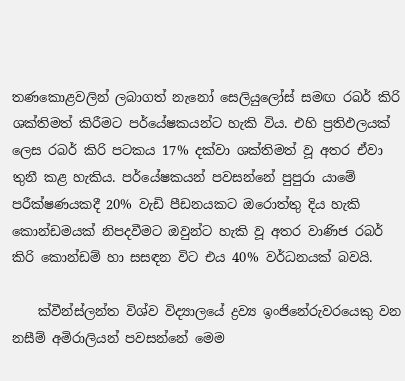තණකොළවලින් ලබාගත් නැනෝ සෙලියුලෝස් සමඟ රබර් කිරි ශක්තිමත් කිරීමට පර්යේෂකයන්ට හැකි විය. එහි ප්‍රතිඵලයක් ලෙස රබර් කිරි පටකය 17% දක්වා ශක්තිමත් වූ අතර ඒවා තුනී කළ හැකිය. පර්යේෂකයන් පවසන්නේ පුපුරා යාමේ පරීක්ෂණයකදී 20% වැඩි පීඩනයකට ඔරොත්තු දිය හැකි කොන්ඩමයක් නිපදවීමට ඔවුන්ට හැකි වූ අතර වාණිජ රබර් කිරි කොන්ඩම් හා සසඳන විට එය 40% වර්ධනයක් බවයි.

    ක්වීන්ස්ලන්ත විශ්ව විද්‍යාලයේ ද්‍රව්‍ය ඉංජිනේරුවරයෙකු වන නසීම් අමිරාලියන් පවසන්නේ මෙම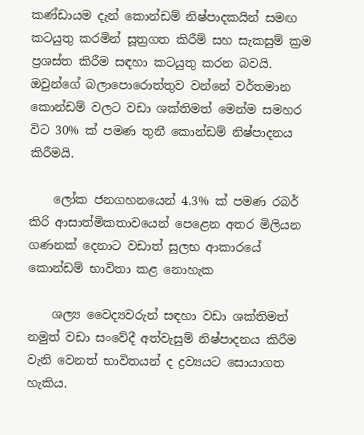කණ්ඩායම දැන් කොන්ඩම් නිෂ්පාදකයින් සමඟ කටයුතු කරමින් සූත්‍රගත කිරීම් සහ සැකසුම් ක්‍රම ප්‍රශස්ත කිරීම සඳහා කටයුතු කරන බවයි. ඔවුන්ගේ බලාපොරොත්තුව වන්නේ වර්තමාන කොන්ඩම් වලට වඩා ශක්තිමත් මෙන්ම සමහර විට 30% ක් පමණ තුනී කොන්ඩම් නිෂ්පාදනය කිරීමයි.

    ලෝක ජනගහනයෙන් 4.3% ක් පමණ රබර් කිරි ආසාත්මිකතාවයෙන් පෙළෙන අතර මිලියන ගණනක් දෙනාට වඩාත් සුලභ ආකාරයේ කොන්ඩම් භාවිතා කළ නොහැක

    ශල්‍ය වෛද්‍යවරුන් සඳහා වඩා ශක්තිමත් නමුත් වඩා සංවේදී අත්වැසුම් නිෂ්පාදනය කිරීම වැනි වෙනත් භාවිතයන් ද ද්‍රව්‍යයට සොයාගත හැකිය.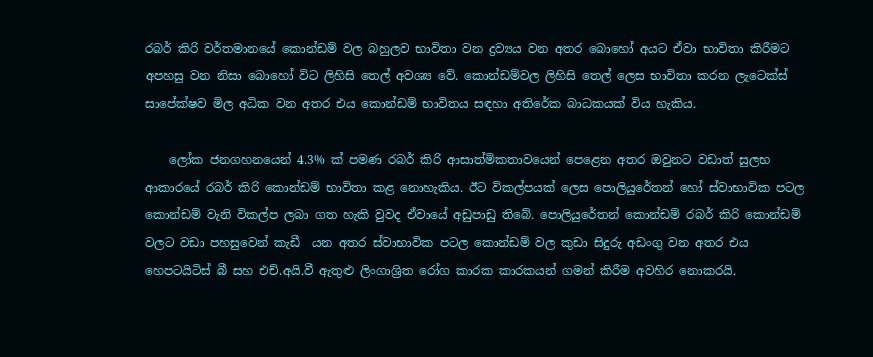රබර් කිරි වර්තමානයේ කොන්ඩම් වල බහුලව භාවිතා වන ද්‍රව්‍යය වන අතර බොහෝ අයට ඒවා භාවිතා කිරීමට අපහසු වන නිසා බොහෝ විට ලිහිසි තෙල් අවශ්‍ය වේ. කොන්ඩම්වල ලිහිසි තෙල් ලෙස භාවිතා කරන ලැටෙක්ස් සාපේක්ෂව මිල අධික වන අතර එය කොන්ඩම් භාවිතය සඳහා අතිරේක බාධකයක් විය හැකිය.

    ලෝක ජනගහනයෙන් 4.3% ක් පමණ රබර් කිරි ආසාත්මිකතාවයෙන් පෙළෙන අතර ඔවුනට වඩාත් සුලභ ආකාරයේ රබර් කිරි කොන්ඩම් භාවිතා කළ නොහැකිය. ඊට විකල්පයක් ලෙස පොලියුරේතන් හෝ ස්වාභාවික පටල කොන්ඩම් වැනි විකල්ප ලබා ගත හැකි වුවද ඒවායේ අඩුපාඩු තිබේ. පොලියුරේතන් කොන්ඩම් රබර් කිරි කොන්ඩම් වලට වඩා පහසුවෙන් කැඩී  යන අතර ස්වාභාවික පටල කොන්ඩම් වල කුඩා සිදුරු අඩංගු වන අතර එය හෙපටයිටිස් බී සහ එච්.අයි.වී ඇතුළු ලිංගාශ්‍රිත රෝග කාරක කාරකයන් ගමන් කිරීම අවහිර නොකරයි.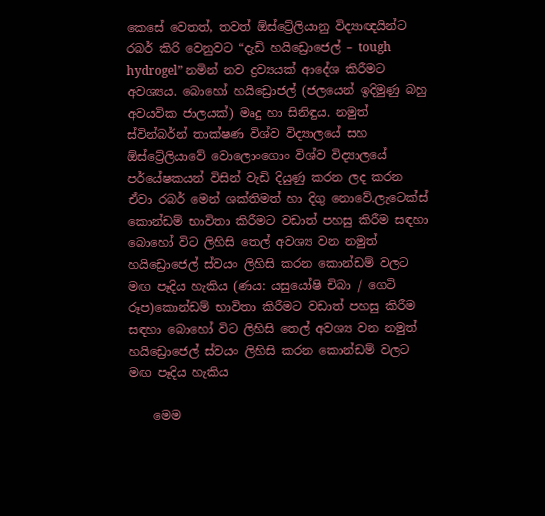කෙසේ වෙතත්, තවත් ඕස්ට්‍රේලියානු විද්‍යාඥයින්ට රබර් කිරි වෙනුවට “දැඩි හයිඩ්‍රොජෙල් – tough hydrogel” නමින් නව ද්‍රව්‍යයක් ආදේශ කිරීමට අවශ්‍යය. බොහෝ හයිඩ්‍රොජල් (ජලයෙන් ඉදිමුණු බහු අවයවික ජාලයක්) මෘදු හා සිනිඳුය. නමුත් ස්වින්බර්න් තාක්ෂණ විශ්ව විද්‍යාලයේ සහ ඕස්ට්‍රේලියාවේ වොලොංගොං විශ්ව විද්‍යාලයේ පර්යේෂකයන් විසින් වැඩි දියුණු කරන ලද කරන ඒවා රබර් මෙන් ශක්තිමත් හා දිගු නොවේ.ලැටෙක්ස් කොන්ඩම් භාවිතා කිරීමට වඩාත් පහසු කිරීම සඳහා බොහෝ විට ලිහිසි තෙල් අවශ්‍ය වන නමුත් හයිඩ්‍රොජෙල් ස්වයං ලිහිසි කරන කොන්ඩම් වලට මඟ පෑදිය හැකිය (ණය: යසුයෝෂි චිබා / ගෙටි රූප)කොන්ඩම් භාවිතා කිරීමට වඩාත් පහසු කිරීම සඳහා බොහෝ විට ලිහිසි තෙල් අවශ්‍ය වන නමුත් හයිඩ්‍රොජෙල් ස්වයං ලිහිසි කරන කොන්ඩම් වලට මඟ පෑදිය හැකිය

    මෙම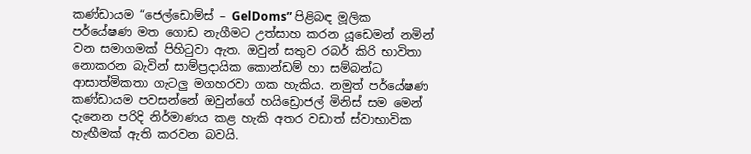කණ්ඩායම “ජෙල්ඩොම්ස් – GelDoms” පිළිබඳ මූලික පර්යේෂණ මත ගොඩ නැගීමට උත්සාහ කරන යූඩෙමන් නමින් වන සමාගමක් පිහිටුවා ඇත. ඔවුන් සතුව රබර් කිරි භාවිතා නොකරන බැවින් සාම්ප්‍රදායික කොන්ඩම් හා සම්බන්ධ ආසාත්මිකතා ගැටලු මගහරවා ගක හැකිය. නමුත් පර්යේෂණ කණ්ඩායම පවසන්නේ ඔවුන්ගේ හයිඩ්‍රොජල් මිනිස් සම මෙන් දැනෙන පරිදි නිර්මාණය කළ හැකි අතර වඩාත් ස්වාභාවික හැඟීමක් ඇති කරවන බවයි.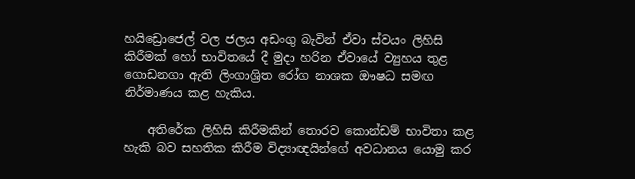හයිඩ්‍රොජෙල් වල ජලය අඩංගු බැවින් ඒවා ස්වයං ලිහිසි කිරීමක් හෝ භාවිතයේ දී මුදා හරින ඒවායේ ව්‍යුහය තුළ ගොඩනගා ඇති ලිංගාශ්‍රිත රෝග නාශක ඖෂධ සමඟ නිර්මාණය කළ හැකිය.

    අතිරේක ලිහිසි කිරීමකින් තොරව කොන්ඩම් භාවිතා කළ හැකි බව සහතික කිරීම විද්‍යාඥයින්ගේ අවධානය යොමු කර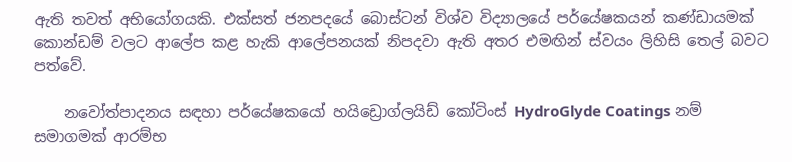ඇති තවත් අභියෝගයකි. එක්සත් ජනපදයේ බොස්ටන් විශ්ව විද්‍යාලයේ පර්යේෂකයන් කණ්ඩායමක් කොන්ඩම් වලට ආලේප කළ හැකි ආලේපනයක් නිපදවා ඇති අතර එමඟින් ස්වයං ලිහිසි තෙල් බවට පත්වේ.

    නවෝත්පාදනය සඳහා පර්යේෂකයෝ හයිඩ්‍රොග්ලයිඩ් කෝටිංස් HydroGlyde Coatings නම් සමාගමක් ආරම්භ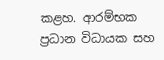කළහ. ආරම්භක ප්‍රධාන විධායක සහ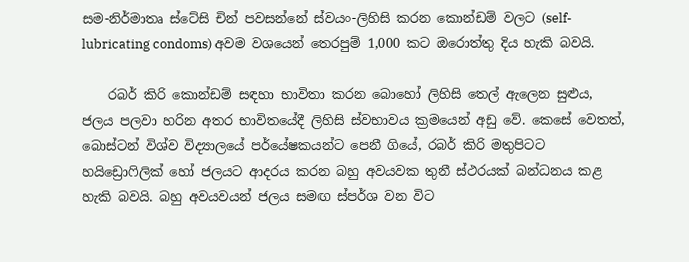සම-නිර්මාතෘ ස්ටේසි චින් පවසන්නේ ස්වයං-ලිහිසි කරන කොන්ඩම් වලට (self-lubricating condoms) අවම වශයෙන් තෙරපුම් 1,000 කට ඔරොත්තු දිය හැකි බවයි.

    රබර් කිරි කොන්ඩම් සඳහා භාවිතා කරන බොහෝ ලිහිසි තෙල් ඇලෙන සුළුය, ජලය පලවා හරින අතර භාවිතයේදී ලිහිසි ස්වභාවය ක්‍රමයෙන් අඩු වේ. කෙසේ වෙතත්, බොස්ටන් විශ්ව විද්‍යාලයේ පර්යේෂකයන්ට පෙනී ගියේ, රබර් කිරි මතුපිටට හයිඩ්‍රොෆිලික් හෝ ජලයට ආදරය කරන බහු අවයවක තුනී ස්ථරයක් බන්ධනය කළ හැකි බවයි. බහු අවයවයන් ජලය සමඟ ස්පර්ශ වන විට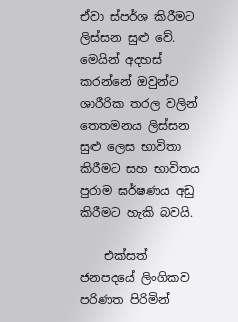ඒවා ස්පර්ශ කිරීමට ලිස්සන සුළු වේ. මෙයින් අදහස් කරන්නේ ඔවුන්ට ශාරීරික තරල වලින් තෙතමනය ලිස්සන සුළු ලෙස භාවිතා කිරීමට සහ භාවිතය පුරාම ඝර්ෂණය අඩු කිරීමට හැකි බවයි.

    එක්සත් ජනපදයේ ලිංගිකව පරිණත පිරිමින්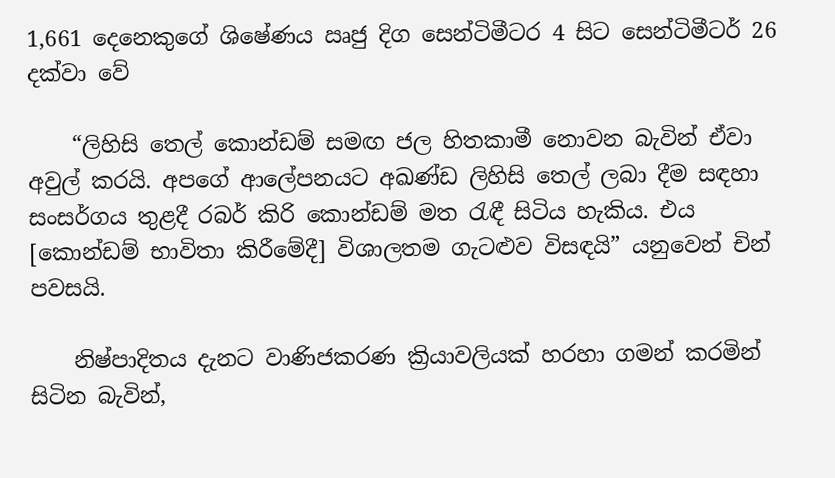1,661 දෙනෙකුගේ ශිෂේණය ඍජු දිග සෙන්ටිමීටර 4 සිට සෙන්ටිමීටර් 26 දක්වා වේ

    “ලිහිසි තෙල් කොන්ඩම් සමඟ ජල හිතකාමී නොවන බැවින් ඒවා අවුල් කරයි. අපගේ ආලේපනයට අඛණ්ඩ ලිහිසි තෙල් ලබා දීම සඳහා සංසර්ගය තුළදී රබර් කිරි කොන්ඩම් මත රැඳී සිටිය හැකිය. එය [කොන්ඩම් භාවිතා කිරීමේදී] විශාලතම ගැටළුව විසඳයි” යනුවෙන් චින් පවසයි.

    නිෂ්පාදිතය දැනට වාණිජකරණ ක්‍රියාවලියක් හරහා ගමන් කරමින් සිටින බැවින්,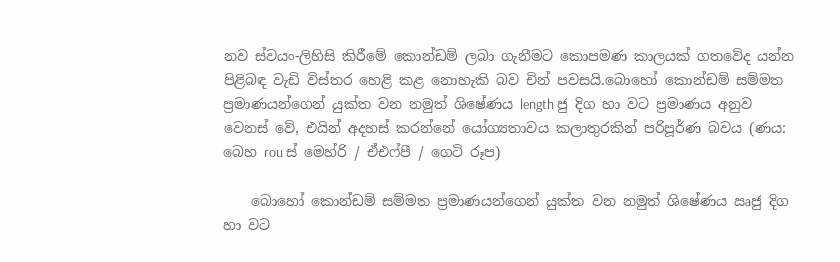නව ස්වයං-ලිහිසි කිරීමේ කොන්ඩම් ලබා ගැනීමට කොපමණ කාලයක් ගතවේද යන්න පිළිබඳ වැඩි විස්තර හෙළි කළ නොහැකි බව චින් පවසයි.බොහෝ කොන්ඩම් සම්මත ප්‍රමාණයන්ගෙන් යුක්ත වන නමුත් ශිෂේණය length ජු දිග හා වට ප්‍රමාණය අනුව වෙනස් වේ, එයින් අදහස් කරන්නේ යෝග්‍යතාවය කලාතුරකින් පරිපූර්ණ බවය (ණය: බෙහ rou ස් මෙහ්රි / ඒඑෆ්පී / ගෙටි රූප)

    බොහෝ කොන්ඩම් සම්මත ප්‍රමාණයන්ගෙන් යුක්ත වන නමුත් ශිෂේණය ඍජු දිග හා වට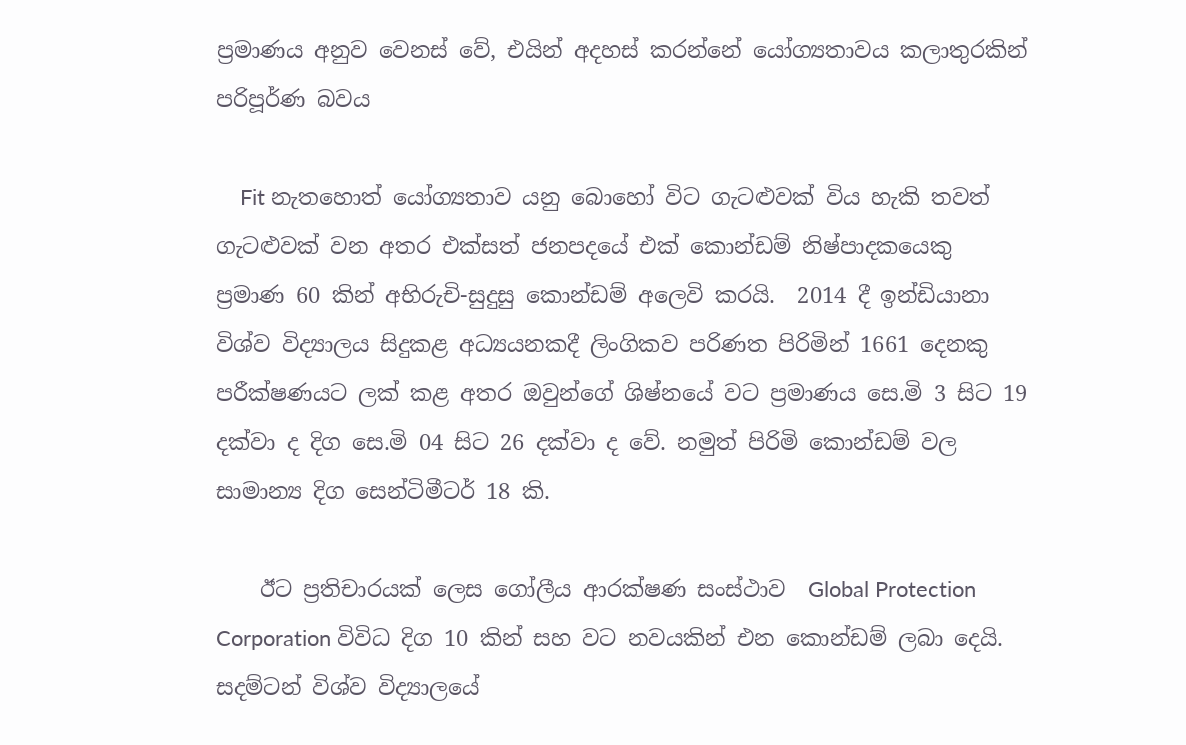ප්‍රමාණය අනුව වෙනස් වේ, එයින් අදහස් කරන්නේ යෝග්‍යතාවය කලාතුරකින් පරිපූර්ණ බවය

    Fit නැතහොත් යෝග්‍යතාව යනු බොහෝ විට ගැටළුවක් විය හැකි තවත් ගැටළුවක් වන අතර එක්සත් ජනපදයේ එක් කොන්ඩම් නිෂ්පාදකයෙකු ප්‍රමාණ 60 කින් අභිරුචි-සුදුසු කොන්ඩම් අලෙවි කරයි.  2014 දී ඉන්ඩියානා විශ්ව විද්‍යාලය සිදුකළ අධ්‍යයනකදී ලිංගිකව පරිණත පිරිමින් 1661 දෙනකු පරීක්ෂණයට ලක් කළ අතර ඔවුන්ගේ ශිෂ්නයේ වට ප්‍රමාණය සෙ.මි 3 සිට 19 දක්වා ද දිග සෙ.මි 04 සිට 26 දක්වා ද වේ. නමුත් පිරිමි කොන්ඩම් වල සාමාන්‍ය දිග සෙන්ටිමීටර් 18 කි.

    ඊට ප්‍රතිචාරයක් ලෙස ගෝලීය ආරක්ෂණ සංස්ථාව  Global Protection Corporation විවිධ දිග 10 කින් සහ වට නවයකින් එන කොන්ඩම් ලබා දෙයි. සදම්ටන් විශ්ව විද්‍යාලයේ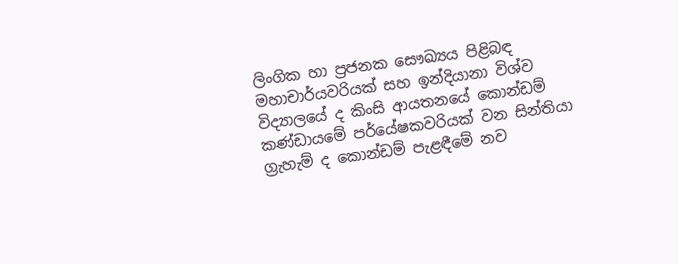ලිංගික හා ප්‍රජනක සෞඛ්‍යය පිළිබඳ මහාචාර්යවරියක් සහ ඉන්දියානා විශ්ව විද්‍යාලයේ ද කිංසි ආයතනයේ කොන්ඩම් කණ්ඩායමේ පර්යේෂකවරියක් වන සින්තියා ග්‍රැහැම් ද කොන්ඩම් පැළඳීමේ නව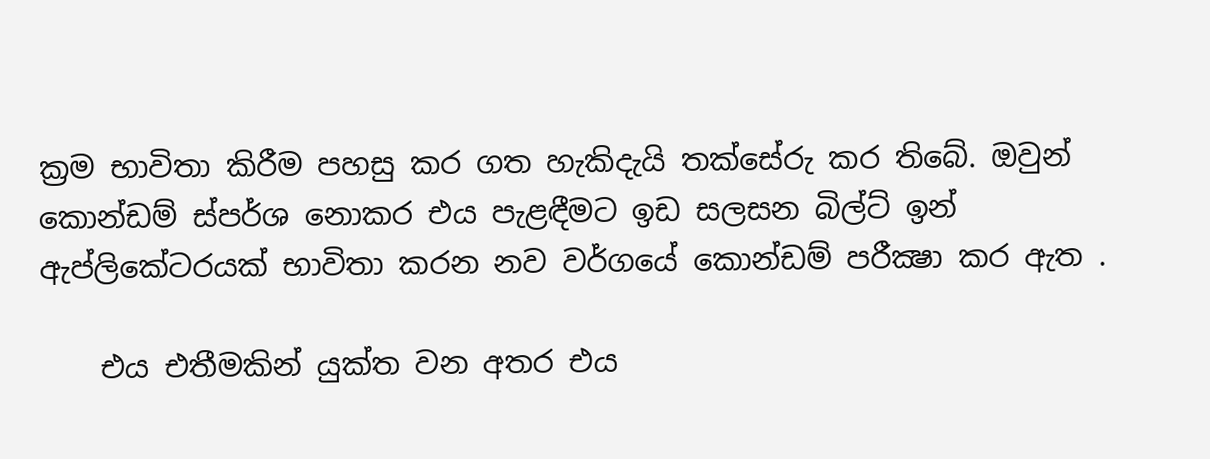ක්‍රම භාවිතා කිරීම පහසු කර ගත හැකිදැයි තක්සේරු කර තිබේ. ඔවුන් කොන්ඩම් ස්පර්ශ නොකර එය පැළඳීමට ඉඩ සලසන බිල්ට් ඉන් ඇප්ලිකේටරයක් භාවිතා කරන නව වර්ගයේ කොන්ඩම් පරීක්‍ෂා කර ඇත .

    එය එතීමකින් යුක්ත වන අතර එය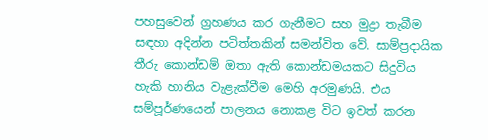පහසුවෙන් ග්‍රහණය කර ගැනීමට සහ මුද්‍රා තැබීම සඳහා අදින්න පටිත්තකින් සමන්විත වේ. සාම්ප්‍රදායික තීරු කොන්ඩම් ඔතා ඇති කොන්ඩමයකට සිදුවිය හැකි හානිය වැළැක්වීම මෙහි අරමුණයි. එය සම්පූර්ණයෙන් පාලනය නොකළ විට ඉවත් කරන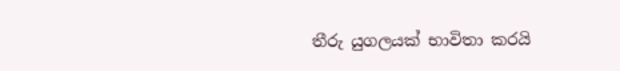තීරු යුගලයක් භාවිතා කරයි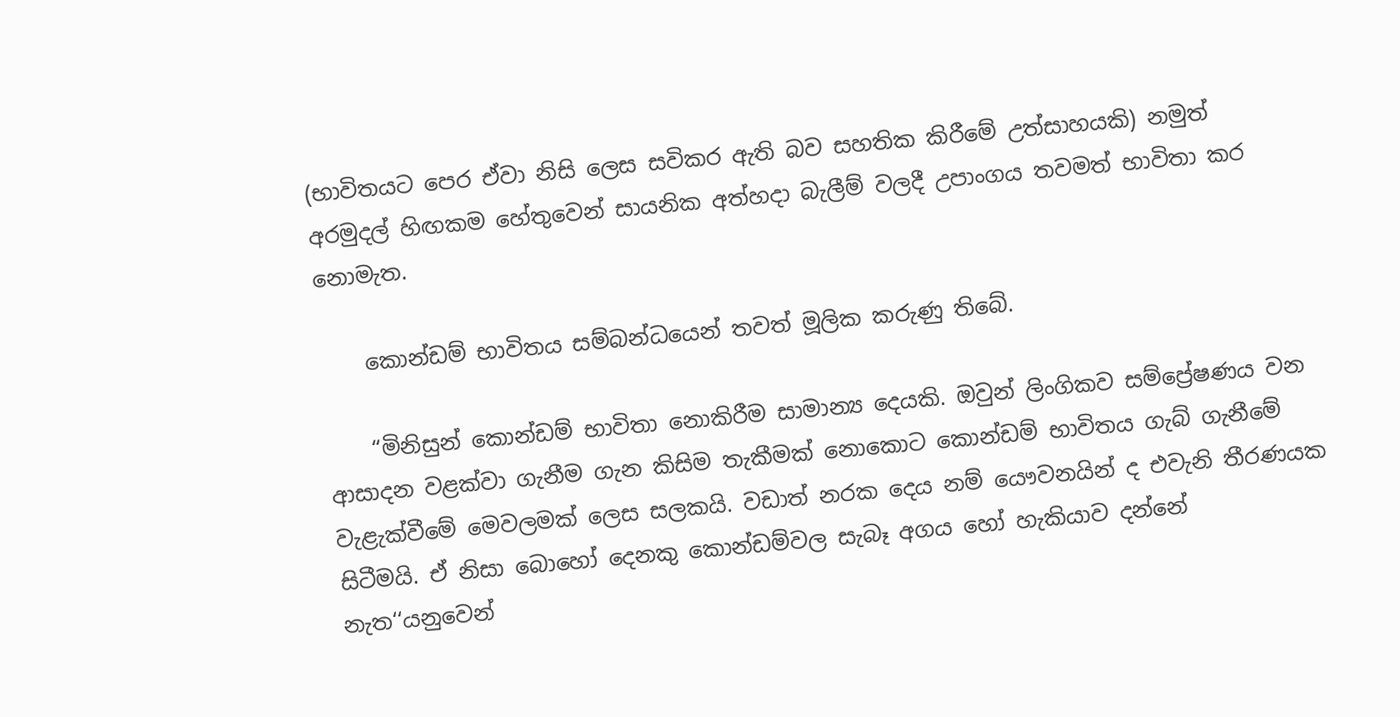(භාවිතයට පෙර ඒවා නිසි ලෙස සවිකර ඇති බව සහතික කිරීමේ උත්සාහයකි) නමුත් අරමුදල් හිඟකම හේතුවෙන් සායනික අත්හදා බැලීම් වලදී උපාංගය තවමත් භාවිතා කර නොමැත.

    කොන්ඩම් භාවිතය සම්බන්ධයෙන් තවත් මූලික කරුණු තිබේ.

    “මිනිසුන් කොන්ඩම් භාවිතා නොකිරීම සාමාන්‍ය දෙයකි. ඔවුන් ලිංගිකව සම්ප්‍රේෂණය වන ආසාදන වළක්වා ගැනීම ගැන කිසිම තැකීමක් නොකොට කොන්ඩම් භාවිතය ගැබ් ගැනීමේ වැළැක්වීමේ මෙවලමක් ලෙස සලකයි. වඩාත් නරක දෙය නම් යෞවනයින් ද එවැනි තීරණයක සිටීමයි. ඒ නිසා බොහෝ දෙනකු කොන්ඩම්වල සැබෑ අගය හෝ හැකියාව දන්නේ නැත‘‘යනුවෙන්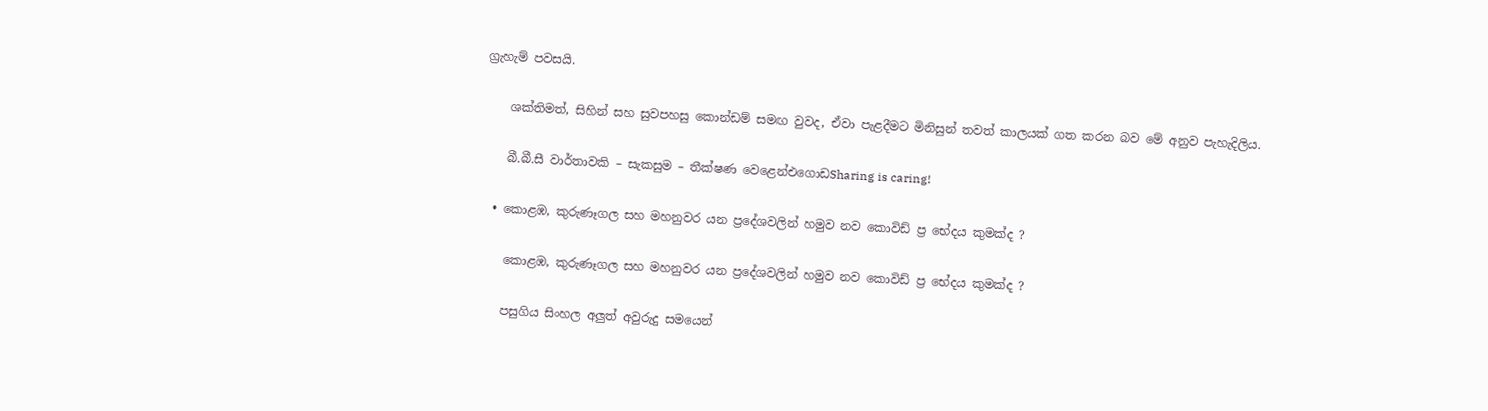ග්‍රැහැම් පවසයි.

    ශක්තිමත්, සිහින් සහ සුවපහසු කොන්ඩම් සමඟ වුවද, ඒවා පැළදීමට මිනිසුන් තවත් කාලයක් ගත කරන බව මේ අනුව පැහැදිලිය.

    බී.බී.සී වාර්තාවකි – සැකසුම – තීක්ෂණ වෙළෙන්එගොඩSharing is caring!

  • කොළඹ, කුරුණෑගල සහ මහනුවර යන ප්‍රදේශවලින් හමුව නව කොවිඩ් ප්‍ර භේදය කුමක්ද ?

    කොළඹ, කුරුණෑගල සහ මහනුවර යන ප්‍රදේශවලින් හමුව නව කොවිඩ් ප්‍ර භේදය කුමක්ද ?

    පසුගිය සිංහල අලුත් අවුරුදු සමයෙන්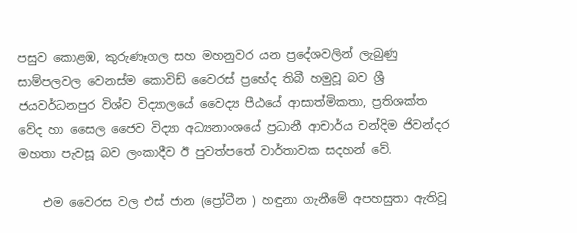පසුව කොළඹ, කුරුණෑගල සහ මහනුවර යන ප්‍රදේශවලින් ලැබුණු සාම්පලවල වෙනස්ම කොවිඩ් වෛරස් ප්‍රභේද තිබී හමුවූ බව ශ්‍රී ජයවර්ධනපුර විශ්ව විද්‍යාලයේ වෛද්‍ය පීඨයේ ආසාත්මිකතා, ප්‍රතිශක්ත වේද හා සෛල ජෛව විද්‍යා අධ්‍යනාංශයේ ප්‍රධානී ආචාර්ය චන්දිම ජිවන්දර මහතා පැවසූ බව ලංකාදීව ඊ පුවත්පතේ වාර්තාවක සදහන් වේ.

    එම වෛරස වල එස් ජාන (ප්‍රෝටීන ) හඳුනා ගැනීමේ අපහසුතා ඇතිවූ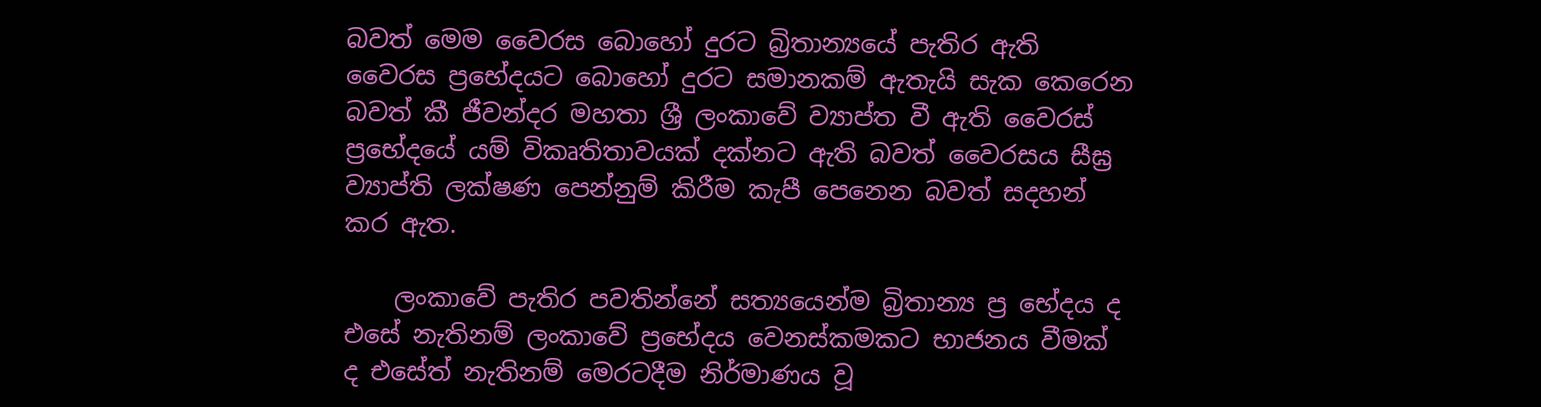බවත් මෙම වෛරස බොහෝ දුරට බ්‍රිතාන්‍යයේ පැතිර ඇති වෛරස ප්‍රභේදයට බොහෝ දුරට සමානකම් ඇතැයි සැක කෙරෙන බවත් කී ජීවන්දර මහතා ශ්‍රී ලංකාවේ ව්‍යාප්ත වී ඇති වෛරස් ප්‍රභේදයේ යම් විකෘතිතාවයක් දක්නට ඇති බවත් වෛරසය සීඝ්‍ර ව්‍යාප්ති ලක්ෂණ පෙන්නුම් කිරීම කැපී පෙනෙන බවත් සදහන් කර ඇත.

    ලංකාවේ පැතිර පවතින්නේ සත්‍යයෙන්ම බ්‍රිතාන්‍ය ප්‍ර භේදය ද එසේ නැතිනම් ලංකාවේ ප්‍රභේදය වෙනස්කමකට භාජනය වීමක් ද එසේත් නැතිනම් මෙරටදීම නිර්මාණය වූ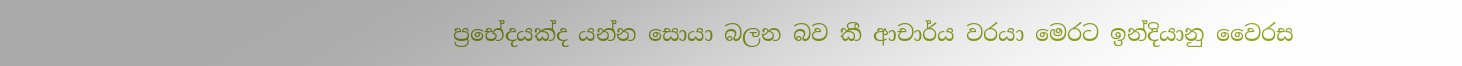ප්‍රභේදයක්ද යන්න සොයා බලන බව කී ආචාර්ය වරයා මෙරට ඉන්දියානු වෛරස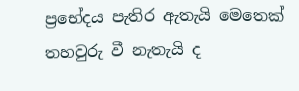ප්‍රභේදය පැතිර ඇතැයි මෙතෙක් තහවුරු වී නැතැයි ද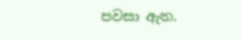පවසා ඇත.